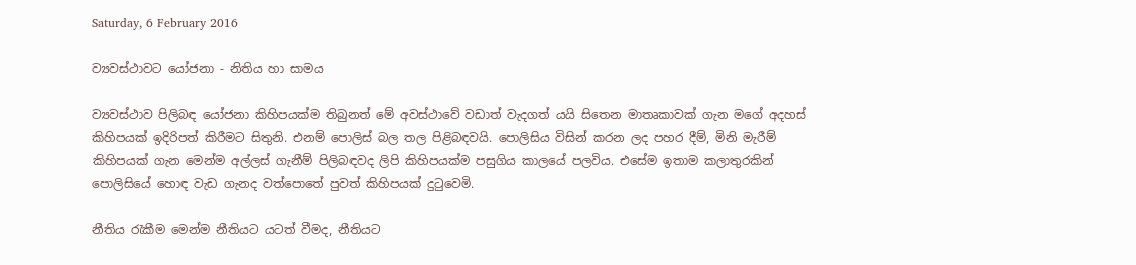Saturday, 6 February 2016

ව්‍යවස්ථාවට යෝජනා - නිතිය හා සාමය

ව්‍යවස්ථාව පිලිබඳ යෝජනා කිහිපයක්ම තිබුනත් මේ අවස්ථාවේ වඩාත් වැදගත් යයි සිතෙන මාතෘකාවක් ගැන මගේ අදහස් කිහිපයක් ඉදිරිපත් කිරීමට සිතුනි. එනම් පොලිස් බල තල පිළිබඳවයි. පොලිසිය විසින් කරන ලද පහර දීම්, මිනි මැරීම් කිහිපයක් ගැන මෙන්ම අල්ලස් ගැනීම් පිලිබඳවද ලිපි කිහිපයක්ම පසුගිය කාලයේ පලවිය. එසේම ඉතාම කලාතුරකින් පොලිසියේ හොඳ වැඩ ගැනද වත්පොතේ පුවත් කිහිපයක් දුටුවෙමි.

නීතිය රැකීම මෙන්ම නීතියට යටත් වීමද, නීතියට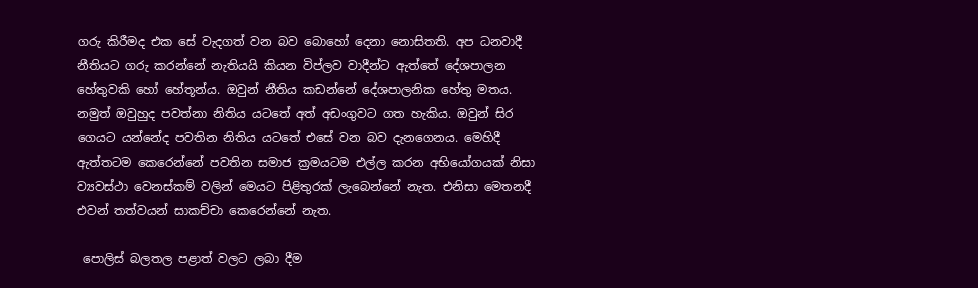ගරු කිරීමද එක සේ වැදගත් වන බව බොහෝ දෙනා නොසිතති. අප ධනවාදී නීතියට ගරු කරන්නේ නැතියයි කියන විප්ලව වාදීන්ට ඇත්තේ දේශපාලන හේතුවකි හෝ හේතූන්ය. ඔවුන් නීතිය කඩන්නේ දේශපාලනික හේතු මතය. නමුත් ඔවුහුද පවත්නා නිතිය යටතේ අත් අඩංගුවට ගත හැකිය. ඔවුන් සිර ගෙයට යන්නේද පවතින නිතිය යටතේ එසේ වන බව දැනගෙනය. මෙහිදී ඇත්තටම කෙරෙන්නේ පවතින සමාජ ක්‍රමයටම එල්ල කරන අභියෝගයක් නිසා ව්‍යවස්ථා වෙනස්කම් වලින් මෙයට පිළිතුරක් ලැබෙන්නේ නැත. එනිසා මෙතනදී එවන් තත්වයන් සාකච්චා කෙරෙන්නේ නැත.

 පොලිස් බලතල පළාත් වලට ලබා දීම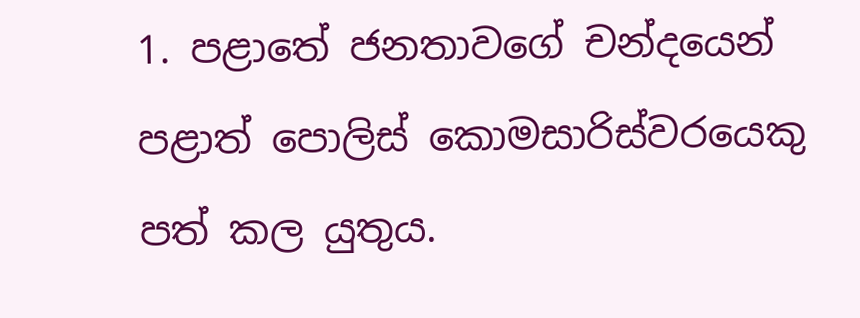1. පළාතේ ජනතාවගේ චන්දයෙන් පළාත් පොලිස් කොමසාරිස්වරයෙකු පත් කල යුතුය.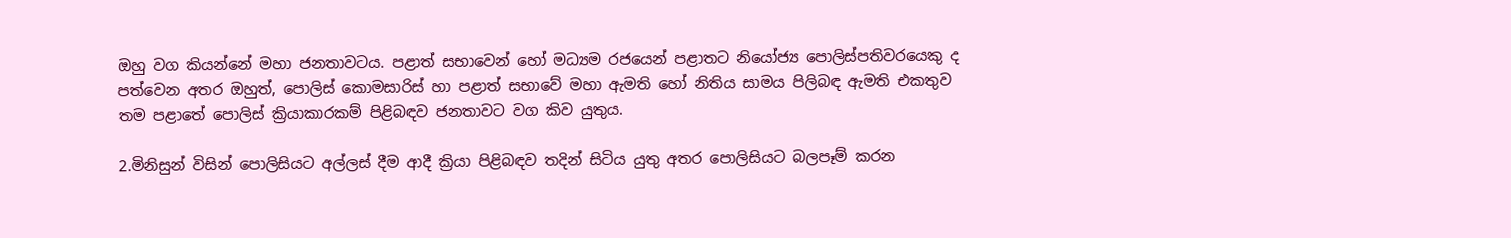ඔහු වග කියන්නේ මහා ජනතාවටය. පළාත් සභාවෙන් හෝ මධ්‍යම රජයෙන් පළාතට නියෝජ්‍ය පොලිස්පතිවරයෙකු ද පත්වෙන අතර ඔහුත්, පොලිස් කොමසාරිස් හා පළාත් සභාවේ මහා ඇමති හෝ නිතිය සාමය පිලිබඳ ඇමති එකතුව තම පළාතේ පොලිස් ක්‍රියාකාරකම් පිළිබඳව ජනතාවට වග කිව යුතුය.

2.මිනිසුන් විසින් පොලිසියට අල්ලස් දීම ආදී ක්‍රියා පිළිබඳව තදින් සිටිය යුතු අතර පොලිසියට බලපෑම් කරන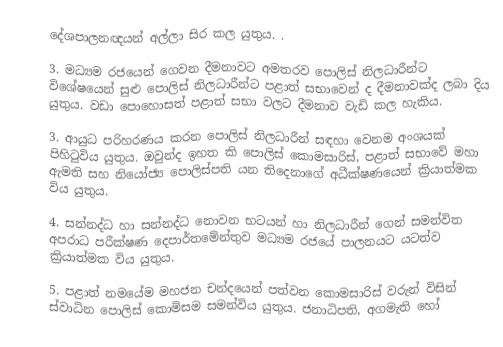දේශපාලනඥයන් අල්ලා සිර කල යුතුය. .

3. මධ්‍යම රජයෙන් ගෙවන දීමනාවට අමතරව පොලිස් නිලධාරීන්ට විශේෂයෙන් සුළු පොලිස් නිලධාරීන්ට පළාත් සභාවෙන් ද දීමනාවක්ද ලබා දිය යුතුය. වඩා පොහොසත් පළාත් සභා වලට දීමනාව වැඩි කල හැකිය.

3. ආයුධ පරිහරණය කරන පොලිස් නිලධාරීන් සඳහා වෙනම අංශයක් පිහිටුවිය යුතුය. ඔවුන්ද ඉහත කි පොලිස් කොමසාරිස්, පළාත් සභාවේ මහා ඇමති සහ නියෝජ්‍ය පොලිස්පති යන තිදෙනාගේ අධීක්ෂණයෙන් ක්‍රියාත්මක විය යුතුය.

4. සන්නද්ධ හා සන්නද්ධ නොවන භටයන් හා නිලධාරීන් ගෙන් සමන්විත අපරාධ පරීක්ෂණ දෙපාර්තමේන්තුව මධ්‍යම රජයේ පාලනයට යටත්ව ක්‍රියාත්මක විය යුතුය.

5. පළාත් නමයේම මහජන චන්දයෙන් පත්වන කොමසාරිස් වරුන් විසින් ස්වාධින පොලිස් කොමිසම සමන්විය යුතුය. ජනාධිපති, අගමැති හෝ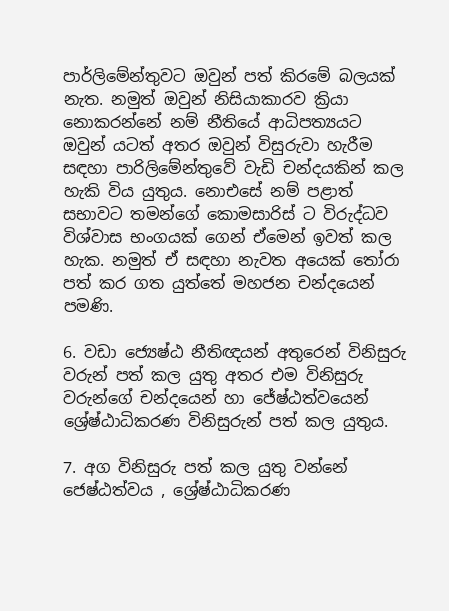පාර්ලිමේන්තුවට ඔවුන් පත් කිරමේ බලයක් නැත. නමුත් ඔවුන් නිසියාකාරව ක්‍රියා නොකරන්නේ නම් නීතියේ ආධිපත්‍යයට ඔවුන් යටත් අතර ඔවුන් විසුරුවා හැරීම සඳහා පාරිලිමේන්තුවේ වැඩි චන්දයකින් කල හැකි විය යුතුය. නොඑසේ නම් පළාත් සභාවට තමන්ගේ කොමසාරිස් ට විරුද්ධව විශ්වාස භංගයක් ගෙන් ඒමෙන් ඉවත් කල හැක. නමුත් ඒ සඳහා නැවත අයෙක් තෝරා පත් කර ගත යුත්තේ මහජන චන්දයෙන් පමණි.

6. වඩා ජ්‍යෙෂ්ඨ නීතිඥයන් අතුරෙන් විනිසුරු වරුන් පත් කල යුතු අතර එම විනිසුරු වරුන්ගේ චන්දයෙන් හා ජේෂ්ඨත්වයෙන් ශ්‍රේෂ්ඨාධිකරණ විනිසුරුන් පත් කල යුතුය.

7. අග විනිසුරු පත් කල යුතු වන්නේ ජෙෂ්ඨත්වය , ශ්‍රේෂ්ඨාධිකරණ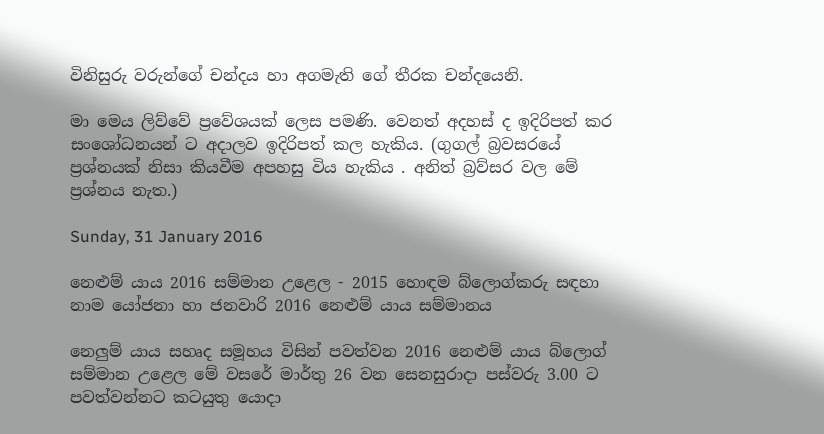විනිසුරු වරුන්ගේ චන්දය හා අගමැති ගේ තීරක චන්දයෙනි.

මා මෙය ලිව්වේ ප්‍රවේශයක් ලෙස පමණි. වෙනත් අදහස් ද ඉදිරිපත් කර සංශෝධනයන් ට අදාලව ඉදිරිපත් කල හැකිය. (ගුගල් බ්‍රවසරයේ ප්‍රශ්නයක් නිසා කියවීම අපහසු විය හැකිය . අනිත් බ්‍රව්සර වල මේ ප්‍රශ්නය නැත.)

Sunday, 31 January 2016

නෙළුම් යාය 2016 සම්මාන උළෙල - 2015 හොඳම බ්ලොග්කරු සඳහා නාම යෝජනා හා ජනවාරි 2016 නෙළුම් යාය සම්මානය

නෙලුම් යාය සහෘද සමූහය විසින් පවත්වන 2016 නෙළුම් යාය බ්ලොග් සම්මාන උළෙල මේ වසරේ මාර්තු 26 වන සෙනසුරාදා පස්වරු 3.00 ට පවත්වන්නට කටයුතු යොදා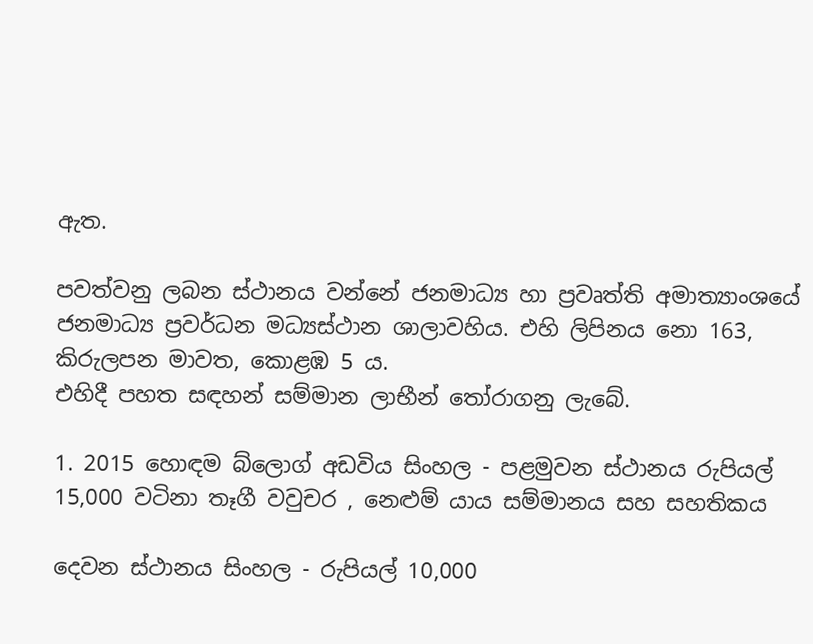ඇත.

පවත්වනු ලබන ස්ථානය වන්නේ ජනමාධ්‍ය හා ප්‍රවෘත්ති අමාත්‍යාංශයේ ජනමාධ්‍ය ප්‍රවර්ධන මධ්‍යස්ථාන ශාලාවහිය. එහි ලිපිනය නො 163, කිරුලපන මාවත, කොළඹ 5 ය.
එහිදී පහත සඳහන් සම්මාන ලාභීන් තෝරාගනු ලැබේ.

1. 2015 හොඳම බ්ලොග් අඩවිය සිංහල - පළමුවන ස්ථානය රුපියල් 15,000 වටිනා තෑගී වවුචර , නෙළුම් යාය සම්මානය සහ සහතිකය

දෙවන ස්ථානය සිංහල - රුපියල් 10,000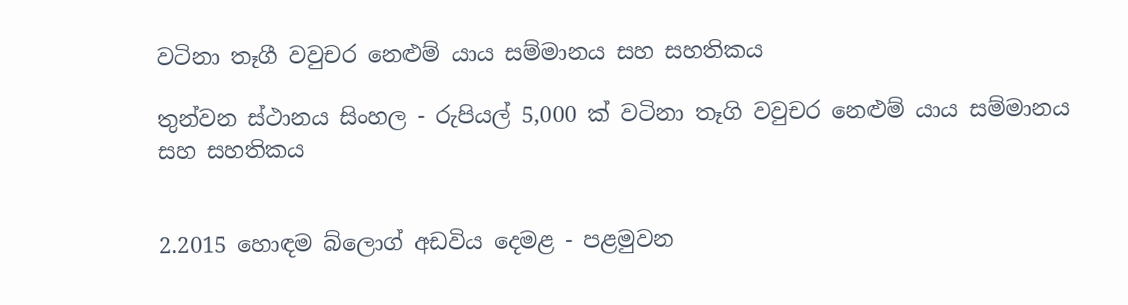වටිනා තෑගී වවුචර නෙළුම් යාය සම්මානය සහ සහතිකය

තුන්වන ස්ථානය සිංහල - රුපියල් 5,000 ක් වටිනා තෑගි වවුචර නෙළුම් යාය සම්මානය සහ සහතිකය


2.2015 හොඳම බ්ලොග් අඩවිය දෙමළ - පළමුවන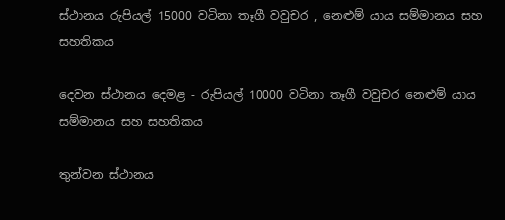ස්ථානය රුපියල් 15000 වටිනා තෑගී වවුචර , නෙළුම් යාය සම්මානය සහ සහතිකය

දෙවන ස්ථානය දෙමළ - රුපියල් 10000 වටිනා තෑගී වවුචර නෙළුම් යාය සම්මානය සහ සහතිකය

තුන්වන ස්ථානය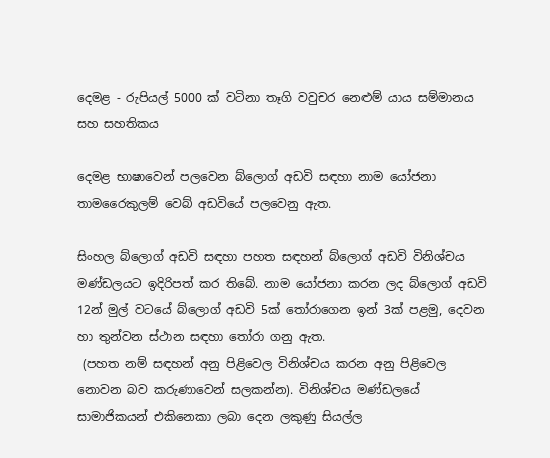දෙමළ - රුපියල් 5000 ක් වටිනා තෑගි වවුචර නෙළුම් යාය සම්මානය සහ සහතිකය

දෙමළ භාෂාවෙන් පලවෙන බ්ලොග් අඩවි සඳහා නාම යෝජනා තාමරෛකුලම් වෙබ් අඩවියේ පලවෙනු ඇත.

සිංහල බ්ලොග් අඩවි සඳහා පහත සඳහන් බ්ලොග් අඩවි විනිශ්චය මණ්ඩලයට ඉදිරිපත් කර තිබේ. නාම යෝජනා කරන ලද බ්ලොග් අඩවි 12න් මුල් වටයේ බ්ලොග් අඩවි 5ක් තෝරාගෙන ඉන් 3ක් පළමු, දෙවන හා තුන්වන ස්ථාන සඳහා තෝරා ගනු ඇත.
 (පහත නම් සඳහන් අනු පිළිවෙල විනිශ්චය කරන අනු පිළිවෙල නොවන බව කරුණාවෙන් සලකන්න). විනිශ්චය මණ්ඩලයේ සාමාජිකයන් එකිනෙකා ලබා දෙන ලකුණු සියල්ල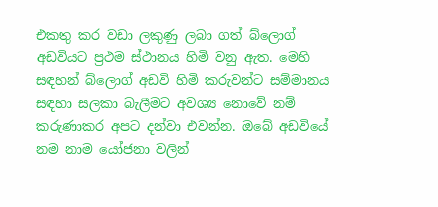එකතු කර වඩා ලකුණු ලබා ගත් බ්ලොග් අඩවියට ප්‍රථම ස්ථානය හිමි වනු ඇත. මෙහි සඳහන් බ්ලොග් අඩවි හිමි කරුවන්ට සම්මානය සඳහා සලකා බැලීමට අවශ්‍ය නොවේ නම් කරුණාකර අපට දන්වා එවන්න. ඔබේ අඩවියේ නම නාම යෝජනා වලින්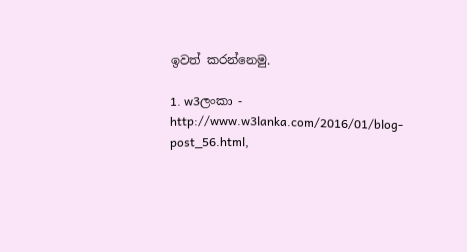ඉවත් කරන්නෙමු.

1. w3ලංකා - http://www.w3lanka.com/2016/01/blog-post_56.html,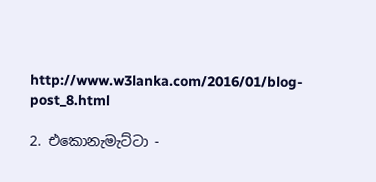http://www.w3lanka.com/2016/01/blog-post_8.html

2. එකොනැමැට්ටා -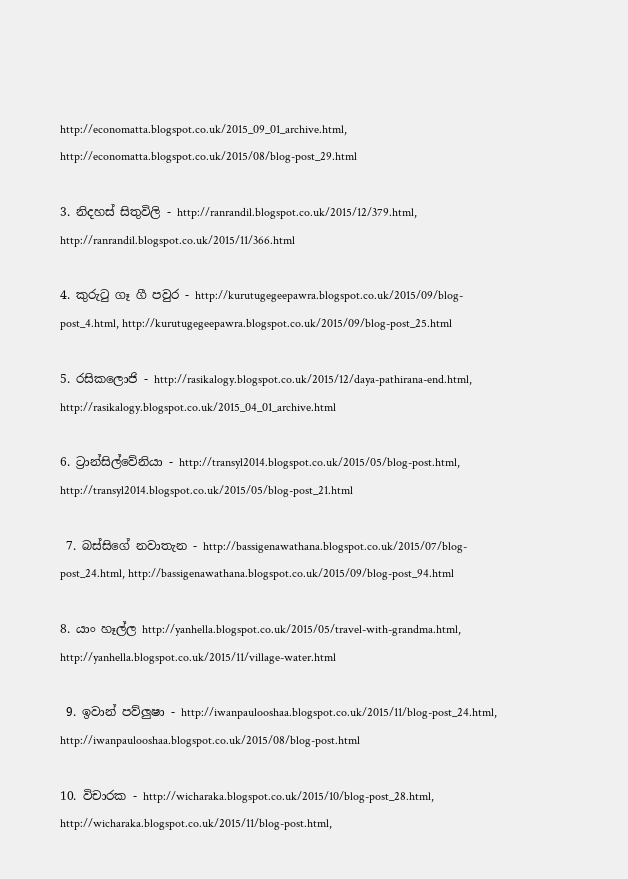http://economatta.blogspot.co.uk/2015_09_01_archive.html, http://economatta.blogspot.co.uk/2015/08/blog-post_29.html

3. නිදහස් සිතුවිලි - http://ranrandil.blogspot.co.uk/2015/12/379.html, http://ranrandil.blogspot.co.uk/2015/11/366.html

4. කුරුටු ගෑ ගී පවුර - http://kurutugegeepawra.blogspot.co.uk/2015/09/blog-post_4.html, http://kurutugegeepawra.blogspot.co.uk/2015/09/blog-post_25.html

5. රසිකලොජි - http://rasikalogy.blogspot.co.uk/2015/12/daya-pathirana-end.html, http://rasikalogy.blogspot.co.uk/2015_04_01_archive.html

6. ට්‍රාන්සිල්වේනියා - http://transyl2014.blogspot.co.uk/2015/05/blog-post.html, http://transyl2014.blogspot.co.uk/2015/05/blog-post_21.html

 7. බස්සිගේ නවාතැන - http://bassigenawathana.blogspot.co.uk/2015/07/blog-post_24.html, http://bassigenawathana.blogspot.co.uk/2015/09/blog-post_94.html

8. යාං හෑල්ල http://yanhella.blogspot.co.uk/2015/05/travel-with-grandma.html, http://yanhella.blogspot.co.uk/2015/11/village-water.html

 9. ඉවාන් පව්ලුෂා - http://iwanpaulooshaa.blogspot.co.uk/2015/11/blog-post_24.html, http://iwanpaulooshaa.blogspot.co.uk/2015/08/blog-post.html

10. විචාරක - http://wicharaka.blogspot.co.uk/2015/10/blog-post_28.html, http://wicharaka.blogspot.co.uk/2015/11/blog-post.html,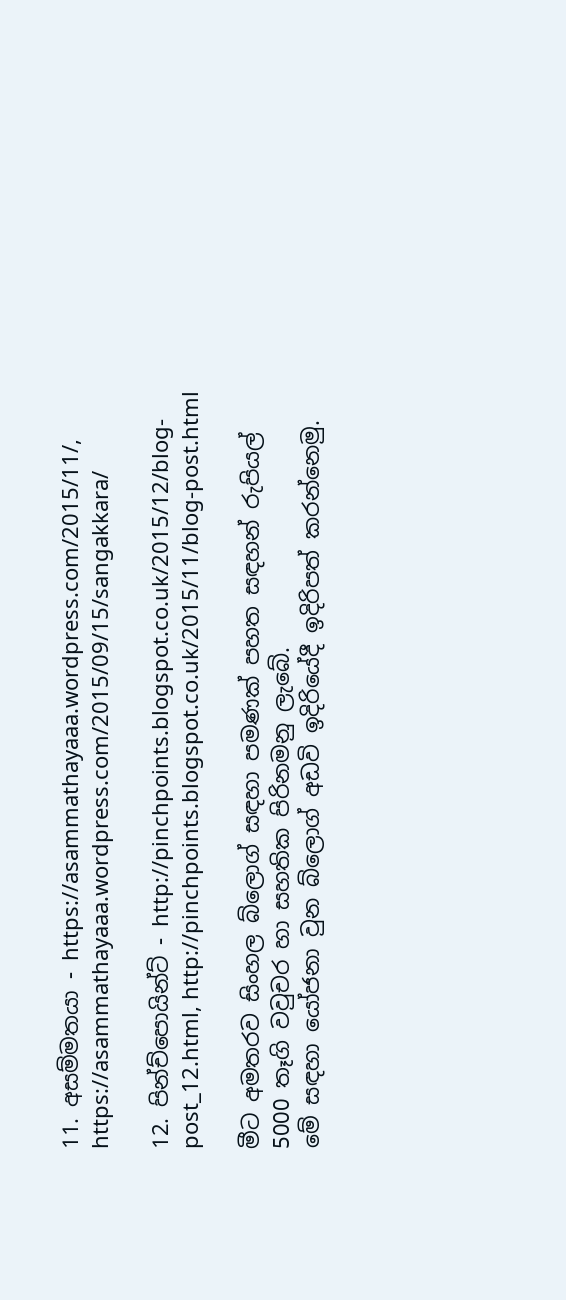11. අසම්මතයා - https://asammathayaaa.wordpress.com/2015/11/, https://asammathayaaa.wordpress.com/2015/09/15/sangakkara/

12. පින්ච්පොයින්ට් - http://pinchpoints.blogspot.co.uk/2015/12/blog-post_12.html, http://pinchpoints.blogspot.co.uk/2015/11/blog-post.html

මීට අමතරව සිංහල බ්ලොග් සඳහා පමණක් පහත සඳහන් රුපියල් 5000 තෑගි වවුචර හා සහතික පිරිනමනු ලැබේ.
මේ සඳහා යෝජනා වුන බ්ලොග් අඩවි ඉදිරියේදී ඉදිරිපත් කරන්නෙමු.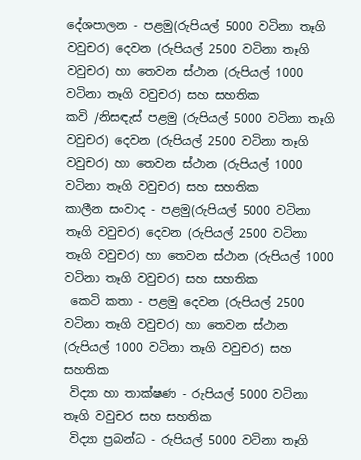දේශපාලන - පළමු(රුපියල් 5000 වටිනා තෑගි වවුචර) දෙවන (රුපියල් 2500 වටිනා තෑගි වවුචර) හා තෙවන ස්ථාන (රුපියල් 1000 වටිනා තෑගි වවුචර) සහ සහතික
කවි /නිසඳැස් පළමු (රුපියල් 5000 වටිනා තෑගි වවුචර) දෙවන (රුපියල් 2500 වටිනා තෑගි වවුචර) හා තෙවන ස්ථාන (රුපියල් 1000 වටිනා තෑගි වවුචර) සහ සහතික
කාලීන සංවාද - පළමු(රුපියල් 5000 වටිනා තෑගි වවුචර) දෙවන (රුපියල් 2500 වටිනා තෑගි වවුචර) හා තෙවන ස්ථාන (රුපියල් 1000 වටිනා තෑගි වවුචර) සහ සහතික
 කෙටි කතා - පළමු දෙවන (රුපියල් 2500 වටිනා තෑගි වවුචර) හා තෙවන ස්ථාන (රුපියල් 1000 වටිනා තෑගි වවුචර) සහ සහතික
 විද්‍යා හා තාක්ෂණ - රුපියල් 5000 වටිනා තෑගි වවුචර සහ සහතික
 විද්‍යා ප්‍රබන්ධ - රුපියල් 5000 වටිනා තෑගි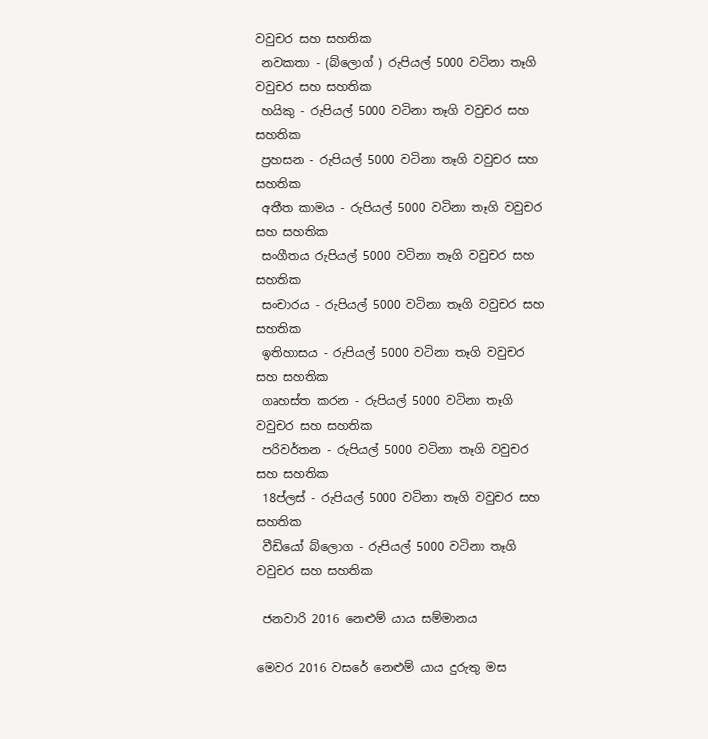වවුචර සහ සහතික
 නවකතා - (බ්ලොග් ) රුපියල් 5000 වටිනා තෑගි වවුචර සහ සහතික
 හයිකු - රුපියල් 5000 වටිනා තෑගි වවුචර සහ සහතික
 ප්‍රහසන - රුපියල් 5000 වටිනා තෑගි වවුචර සහ සහතික
 අතීත කාමය - රුපියල් 5000 වටිනා තෑගි වවුචර සහ සහතික
 සංගීතය රුපියල් 5000 වටිනා තෑගි වවුචර සහ සහතික
 සංචාරය - රුපියල් 5000 වටිනා තෑගි වවුචර සහ සහතික
 ඉතිහාසය - රුපියල් 5000 වටිනා තෑගි වවුචර සහ සහතික
 ගෘහස්ත කරන - රුපියල් 5000 වටිනා තෑගි වවුචර සහ සහතික
 පරිවර්තන - රුපියල් 5000 වටිනා තෑගි වවුචර සහ සහතික
 18ප්ලස් - රුපියල් 5000 වටිනා තෑගි වවුචර සහ සහතික
 වීඩියෝ බ්ලොග - රුපියල් 5000 වටිනා තෑගි වවුචර සහ සහතික

 ජනවාරි 2016 නෙළුම් යාය සම්මානය

මෙවර 2016 වසරේ නෙළුම් යාය දුරුතු මස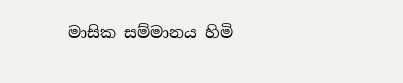මාසික සම්මානය හිමි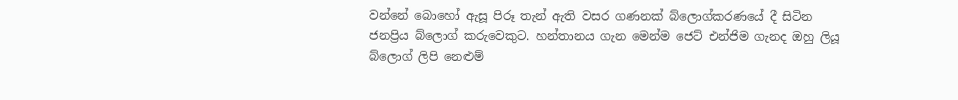වන්නේ බොහෝ ඇසූ පිරූ තැන් ඇති වසර ගණනක් බ්ලොග්කරණයේ දී සිටින ජනප්‍රිය බ්ලොග් කරුවෙකුට. හන්තානය ගැන මෙන්ම ජෙට් එන්ජිම ගැනද ඔහු ලියූ බ්ලොග් ලිපි නෙළුම්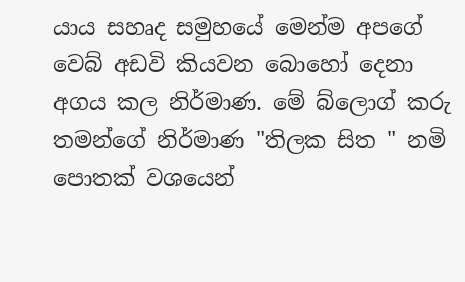යාය සහෘද සමුහයේ මෙන්ම අපගේ වෙබ් අඩවි කියවන බොහෝ දෙනා අගය කල නිර්මාණ. මේ බ්ලොග් කරු තමන්ගේ නිර්මාණ "තිලක සිත " නමි පොතක් වශයෙන්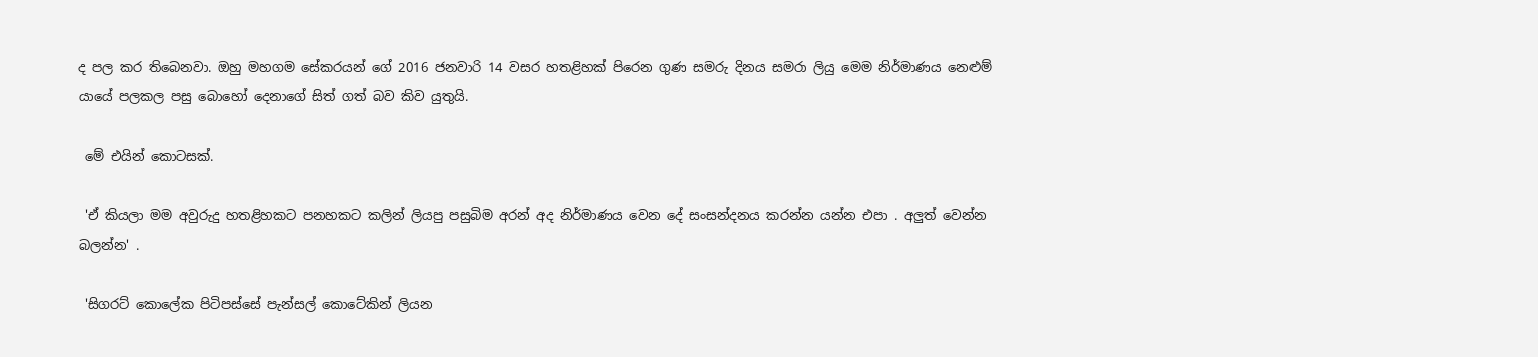ද පල කර තිබෙනවා. ඔහු මහගම සේකරයන් ගේ 2016 ජනවාරි 14 වසර හතළිහක් පිරෙන ගුණ සමරු දිනය සමරා ලියු මෙම නිර්මාණය නෙළුම් යායේ පලකල පසු බොහෝ දෙනාගේ සිත් ගත් බව කිව යුතුයි.

 මේ එයින් කොටසක්.

 'ඒ කියලා මම අවුරුදු හතළිහකට පනහකට කලින් ලියපු පසුබිම අරන් අද නිර්මාණය වෙන දේ සංසන්දනය කරන්න යන්න එපා . අලුත් වෙන්න බලන්න' .

 'සිගරට් කොලේක පිටිපස්සේ පැන්සල් කොටේකින් ලියන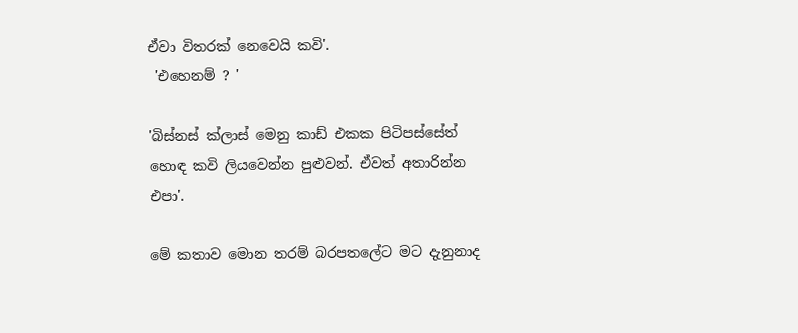ඒවා විතරක් නෙවෙයි කවි'.
 'එහෙනම් ? '

'බිස්නස් ක්ලාස් මෙනු කාඩ් එකක පිටිපස්සේත් හොඳ කවි ලියවෙන්න පුළුවන්. ඒවත් අතාරින්න එපා'.

මේ කතාව මොන තරම් බරපතලේට මට දැනුනාද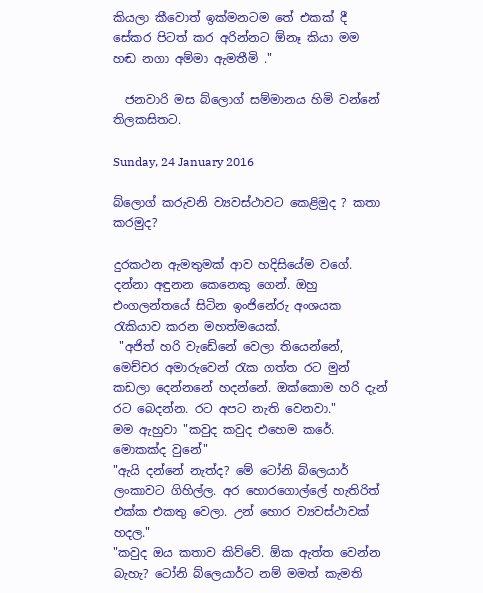කියලා කීවොත් ඉක්මනටම තේ එකක් දී සේකර පිටත් කර අරින්නට ඕනෑ කියා මම හඬ නගා අම්මා ඇමතීමි ."

  ජනවාරි මස බ්ලොග් සම්මානය හිමි වන්නේ තිලකසිතට.

Sunday, 24 January 2016

බ්ලොග් කරුවනි ව්‍යවස්ථාවට කෙළිමුද ? කතා කරමුද?

දුරකථන ඇමතුමක් ආව හදිසියේම වගේ. දන්නා අඳුනන කෙනෙකු ගෙන්. ඔහු එංගලන්තයේ සිටින ඉංජිනේරු අංශයක රැකියාව කරන මහත්මයෙක්.
 "අජිත් හරි වැඩේනේ වෙලා තියෙන්නේ, මෙච්චර අමාරුවෙන් රැක ගත්ත රට මුන් කඩලා දෙන්නනේ හදන්නේ. ඔක්කොම හරි දැන් රට බෙදන්න. රට අපට නැති වෙනවා."
මම ඇහුවා "කවුද කවුද එහෙම කරේ. මොකක්ද වුනේ"
"ඇයි දන්නේ නැත්ද? මේ ටෝනි බ්ලෙයාර් ලංකාවට ගිහිල්ල. අර හොරගොල්ලේ හැතිරිත් එක්ක එකතු වෙලා. උන් හොර ව්‍යවස්ථාවක් හදල."
"කවුද ඔය කතාව කිව්වේ. ඕක ඇත්ත වෙන්න බැහැ? ටෝනි බ්ලෙයාර්ට නම් මමත් කැමති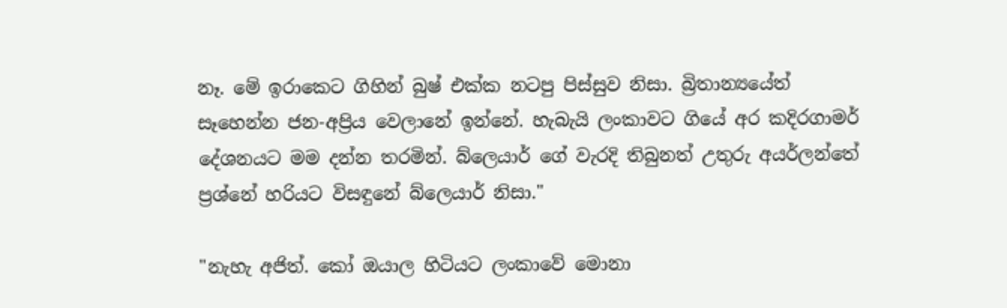නෑ. මේ ඉරාකෙට ගිහින් බුෂ් එක්ක නටපු පිස්සුව නිසා. බ්‍රිතාන්‍යයේත් සෑහෙන්න ජන-අප්‍රිය වෙලානේ ඉන්නේ. හැබැයි ලංකාවට ගියේ අර කදිරගාමර් දේශනයට මම දන්න තරමින්. බ්ලෙයාර් ගේ වැරදි තිබුනත් උතුරු අයර්ලන්තේ ප්‍රශ්නේ හරියට විසඳුනේ බ්ලෙයාර් නිසා."

"නැහැ අජිත්. කෝ ඔයාල හිටියට ලංකාවේ මොනා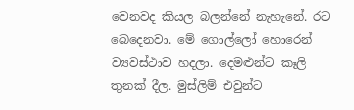වෙනවද කියල බලන්නේ නැහැනේ. රට බෙදෙනවා. මේ ගොල්ලෝ හොරෙන් ව්‍යවස්ථාව හදලා. දෙමළුන්ට කෑලි තුනක් දීල. මුස්ලිම් එවුන්ට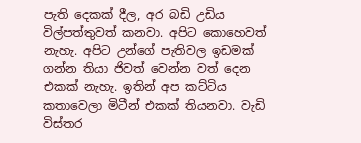පැති දෙකක් දීල, අර බඩි උඩිය විල්පත්තුවත් කනවා. අපිට කොහෙවත් නැහැ. අපිට උන්ගේ පැතිවල ඉඩමක් ගන්න තියා ජිවත් වෙන්න වත් දෙන එකක් නැහැ. ඉතින් අප කට්ටිය කතාවෙලා මිටීන් එකක් තියනවා. වැඩි විස්තර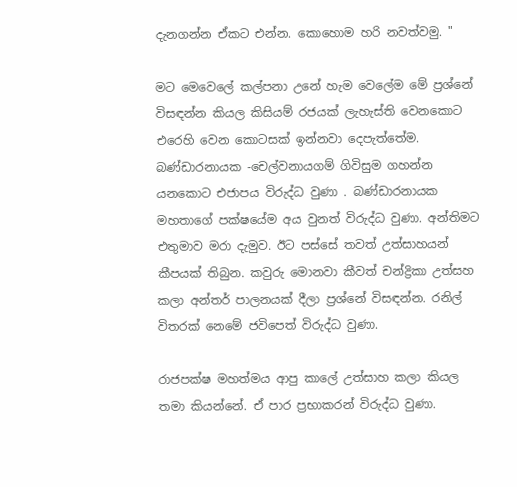දැනගන්න ඒකට එන්න. කොහොම හරි නවත්වමු. "

මට මෙවෙලේ කල්පනා උනේ හැම වෙලේම මේ ප්‍රශ්නේ විසඳන්න කියල කිසියම් රජයක් ලැහැස්ති වෙනකොට එරෙහි වෙන කොටසක් ඉන්නවා දෙපැත්තේම. බණ්ඩාරනායක -චෙල්වනායගම් ගිවිසුම ගහන්න යනකොට එජාපය විරුද්ධ වුණා . බණ්ඩාරනායක මහතාගේ පක්ෂයේම අය වුනත් විරුද්ධ වුණා. අන්තිමට එතුමාව මරා දැමුව. ඊට පස්සේ තවත් උත්සාහයන් කීපයක් තිබුන. කවුරු මොනවා කීවත් චන්ද්‍රිකා උත්සහ කලා අන්තර් පාලනයක් දීලා ප්‍රශ්නේ විසඳන්න. රනිල් විතරක් නෙමේ ජවිපෙත් විරුද්ධ වුණා.

රාජපක්ෂ මහත්මය ආපු කාලේ උත්සාහ කලා කියල තමා කියන්නේ. ඒ පාර ප්‍රභාකරන් විරුද්ධ වුණා.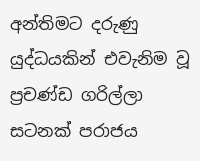අන්තිමට දරුණු යුද්ධයකින් එවැනිම වූ ප්‍රචණ්ඩ ගරිල්ලා සටනක් පරාජය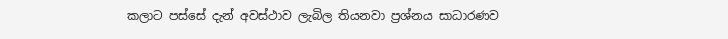කලාට පස්සේ දැන් අවස්ථාව ලැබිල තියනවා ප්‍රශ්නය සාධාරණව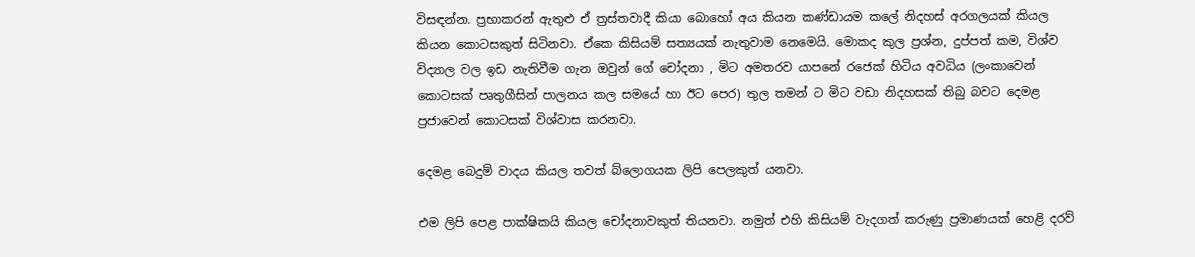විසඳන්න. ප්‍රභාකරන් ඇතුළු ඒ ත්‍රස්තවාදී කියා බොහෝ අය කියන කණ්ඩායම කලේ නිදහස් අරගලයක් කියල කියන කොටසකුත් සිටිනවා. ඒකෙ කිසියම් සත්‍යයක් නැතුවාම නෙමෙයි. මොකද කුල ප්‍රශ්න, දුප්පත් කම, විශ්ව විද්‍යාල වල ඉඩ නැතිවීම ගැන ඔවුන් ගේ චෝදනා , මිට අමතරව යාපනේ රජෙක් හිටිය අවධිය (ලංකාවෙන් කොටසක් පෘතුගීසින් පාලනය කල සමයේ හා ඊට පෙර) තුල තමන් ට මිට වඩා නිදහසක් තිබු බවට දෙමළ ප්‍රජාවෙන් කොටසක් විශ්වාස කරනවා.

දෙමළ බෙදුම් වාදය කියල තවත් බ්ලොගයක ලිපි පෙලකුත් යනවා.

එම ලිපි පෙළ පාක්ෂිකයි කියල චෝදනාවකුත් තියනවා. නමුත් එහි කිසියම් වැදගත් කරුණු ප්‍රමාණයක් හෙළි දරව්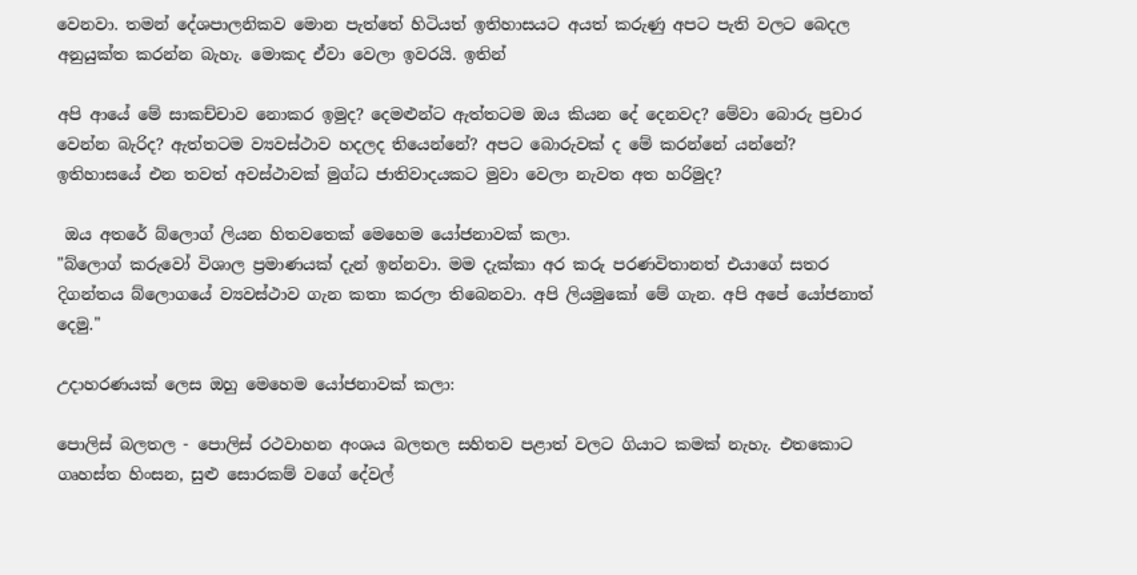වෙනවා. තමන් දේශපාලනිකව මොන පැත්තේ හිටියත් ඉතිහාසයට අයත් කරුණු අපට පැති වලට බෙදල අනුයුක්ත කරන්න බැහැ. මොකද ඒවා වෙලා ඉවරයි. ඉතින්

අපි ආයේ මේ සාකච්චාව නොකර ඉමුද? දෙමළුන්ට ඇත්තටම ඔය කියන දේ දෙනවද? මේවා බොරු ප්‍රචාර වෙන්න බැරිද? ඇත්තටම ව්‍යවස්ථාව හදලද තියෙන්නේ? අපට බොරුවක් ද මේ කරන්නේ යන්නේ? ඉතිහාසයේ එන තවත් අවස්ථාවක් මුග්ධ ජාතිවාදයකට මුවා වෙලා නැවත අත හරිමුද?

 ඔය අතරේ බ්ලොග් ලියන හිතවතෙක් මෙහෙම යෝජනාවක් කලා.
"බ්ලොග් කරුවෝ විශාල ප්‍රමාණයක් දැන් ඉන්නවා. මම දැක්කා අර කරු පරණවිතානත් එයාගේ සතර දිගන්තය බ්ලොගයේ ව්‍යවස්ථාව ගැන කතා කරලා තිබෙනවා. අපි ලියමුකෝ මේ ගැන. අපි අපේ යෝජනාත් දෙමු."

උදාහරණයක් ලෙස ඔහු මෙහෙම යෝජනාවක් කලා:

පොලිස් බලතල - පොලිස් රථවාහන අංශය බලතල සහිතව පළාත් වලට ගියාට කමක් නැහැ. එතකොට ගෘහස්ත හිංසන, සුළු සොරකම් වගේ දේවල්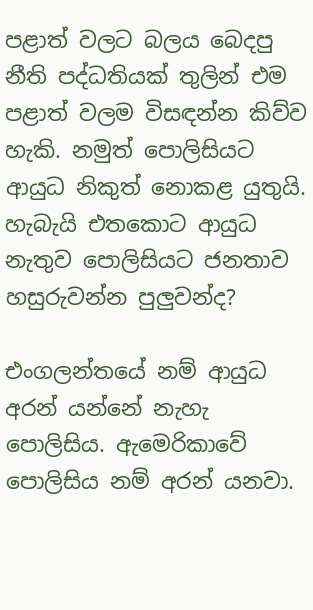පළාත් වලට බලය බෙදපු නීති පද්ධතියක් තුලින් එම පළාත් වලම විසඳන්න කිව්ව හැකි. නමුත් පොලිසියට ආයුධ නිකුත් නොකළ යුතුයි. හැබැයි එතකොට ආයුධ නැතුව පොලිසියට ජනතාව හසුරුවන්න පුලුවන්ද?

එංගලන්තයේ නම් ආයුධ අරන් යන්නේ නැහැ පොලිසිය. ඇමෙරිකාවේ පොලිසිය නම් අරන් යනවා.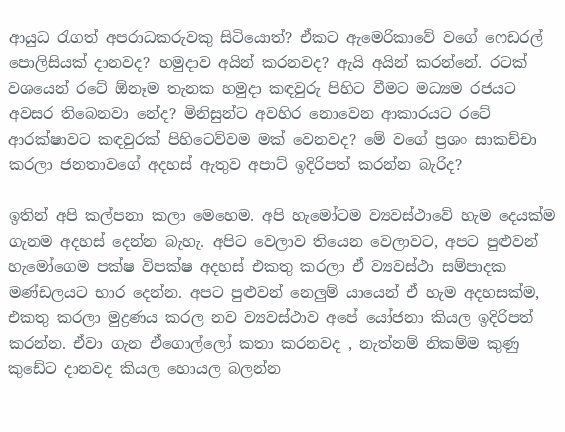ආයුධ රැගත් අපරාධකරුවකු සිටියොත්? ඒකට ඇමෙරිකාවේ වගේ ෆෙඩරල් පොලිසියක් දානවද? හමුදාව අයින් කරනවද? ඇයි අයින් කරන්නේ. රටක් වශයෙන් රටේ ඕනෑම තැනක හමුදා කඳවුරු පිහිට වීමට මධ්‍යම රජයට අවසර තිබෙනවා නේද? මිනිසුන්ට අවහිර නොවෙන ආකාරයට රටේ ආරක්ෂාවට කඳවුරක් පිහිටෙව්වම මක් වෙනවද? මේ වගේ ප්‍රශං සාකච්චා කරලා ජනතාවගේ අදහස් ඇතුව අපාට් ඉදිරිපත් කරන්න බැරිද?

ඉතින් අපි කල්පනා කලා මෙහෙම. අපි හැමෝටම ව්‍යවස්ථාවේ හැම දෙයක්ම ගැනම අදහස් දෙන්න බැහැ. අපිට වෙලාව තියෙන වෙලාවට, අපට පුළුවන් හැමෝගෙම පක්ෂ විපක්ෂ අදහස් එකතු කරලා ඒ ව්‍යවස්ථා සම්පාදක මණ්ඩලයට භාර දෙන්න. අපට පුළුවන් නෙලුම් යායෙන් ඒ හැම අදහසක්ම, එකතු කරලා මුද්‍රණය කරල නව ව්‍යවස්ථාව අපේ යෝජනා කියල ඉදිරිපත් කරන්න. ඒවා ගැන ඒගොල්ලෝ කතා කරනවද , නැත්නම් නිකම්ම කුණු කුඩේට දානවද කියල හොයල බලන්න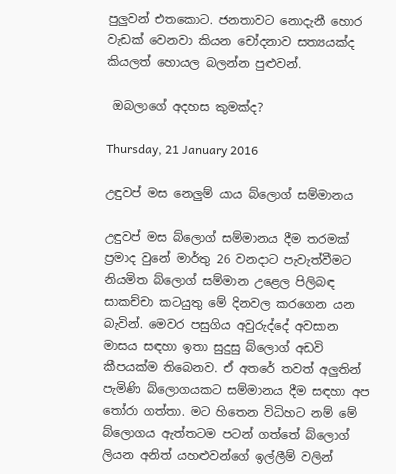පුලුවන් එතකොට. ජනතාවට නොදැනී හොර වැඩක් වෙනවා කියන චෝදනාව සත්‍යයක්ද කියලත් හොයල බලන්න පුළුවන්.

 ඔබලාගේ අදහස කුමක්ද?

Thursday, 21 January 2016

උඳුවප් මස නෙලුම් යාය බ්ලොග් සම්මානය

උඳුවප් මස බ්ලොග් සම්මානය දීම තරමක් ප්‍රමාද වුනේ මාර්තු 26 වනදාට පැවැත්වීමට නියමිත බ්ලොග් සම්මාන උළෙල පිලිබඳ සාකච්චා කටයුතු මේ දිනවල කරගෙන යන බැවින්. මෙවර පසුගිය අවුරුද්දේ අවසාන මාසය සඳහා ඉතා සුදුසු බ්ලොග් අඩවි කීපයක්ම තිබෙනව. ඒ අතරේ තවත් අලුතින් පැමිණි බ්ලොගයකට සම්මානය දීම සඳහා අප තෝරා ගත්තා. මට හිතෙන විධිහට නම් මේ බ්ලොගය ඇත්තටම පටන් ගත්තේ බ්ලොග් ලියන අනිත් යහළුවන්ගේ ඉල්ලීම් වලින්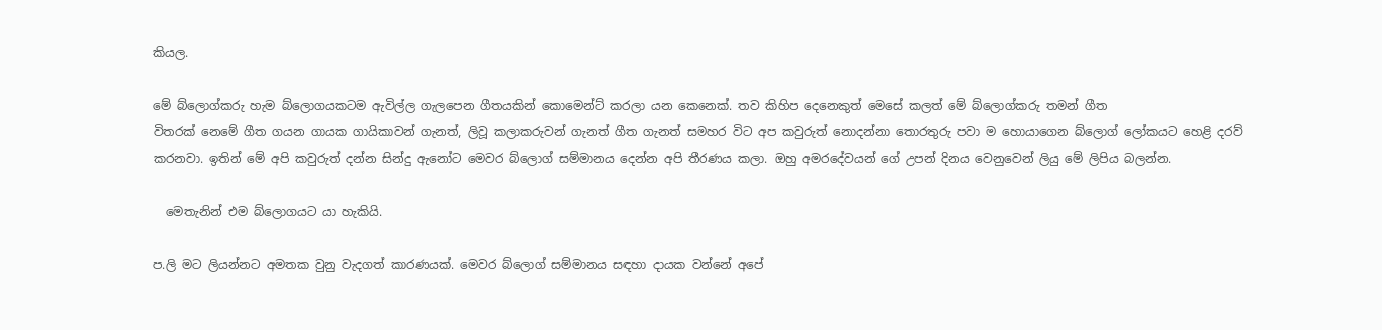කියල.

මේ බ්ලොග්කරු හැම බ්ලොගයකටම ඇවිල්ල ගැලපෙන ගීතයකින් කොමෙන්ට් කරලා යන කෙනෙක්. තව කිහිප දෙනෙකුත් මෙසේ කලත් මේ බ්ලොග්කරු තමන් ගීත
විතරක් නෙමේ ගීත ගයන ගායක ගායිකාවන් ගැනත්, ලිවූ කලාකරුවන් ගැනත් ගීත ගැනත් සමහර විට අප කවුරුත් නොදන්නා තොරතුරු පවා ම හොයාගෙන බ්ලොග් ලෝකයට හෙළි දරව් කරනවා. ඉතින් මේ අපි කවුරුත් දන්න සින්දු ඇනෝට මෙවර බ්ලොග් සම්මානය දෙන්න අපි තීරණය කලා. ඔහු අමරදේවයන් ගේ උපන් දිනය වෙනුවෙන් ලියු මේ ලිපිය බලන්න.

  මෙතැනින් එම බ්ලොගයට යා හැකියි.

ප.ලි මට ලියන්නට අමතක වුනු වැදගත් කාරණයක්. මෙවර බ්ලොග් සම්මානය සඳහා දායක වන්නේ අපේ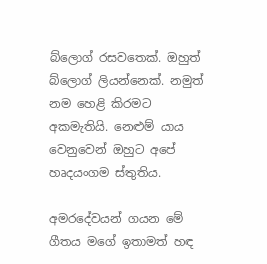බ්ලොග් රසවතෙක්. ඔහුත් බ්ලොග් ලියන්නෙක්. නමුත් නම හෙළි කිරමට අකමැතියි. නෙළුම් යාය වෙනුවෙන් ඔහුට අපේ හෘදයංගම ස්තුතිය.

අමරදේවයන් ගයන මේ ගීතය මගේ ඉතාමත් හඳ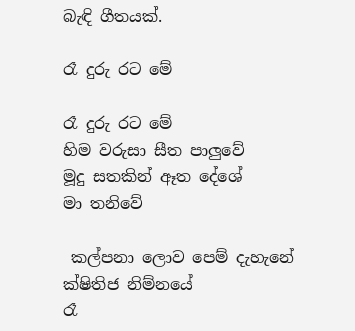බැඳි ගීතයක්.

රෑ දුරු රට මේ

රෑ දුරු රට මේ
හිම වරුසා සීත පාලුවේ
මූදු සතකින් ඈත දේශේ
මා තනිවේ

 කල්පනා ලොව පෙම් දැහැනේ
ක්ෂිතිජ නිම්නයේ
රෑ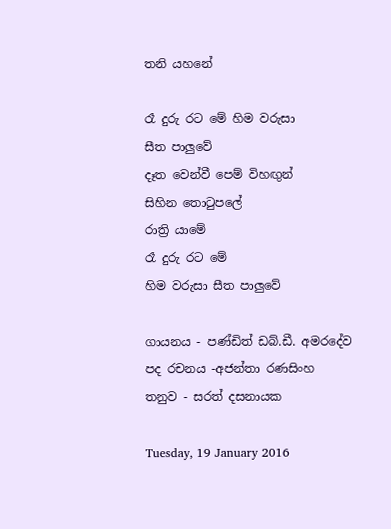තනි යහනේ

රෑ දුරු රට මේ හිම වරුසා
සීත පාලුවේ
දෑත වෙන්වී පෙම් විහඟුන්
සිහින තොටුපලේ
රාත්‍රි යාමේ
රෑ දුරු රට මේ
හිම වරුසා සීත පාලුවේ

ගායනය - පණ්ඩිත් ඩබ්.ඩී. අමරදේව
පද රචනය -අජන්තා රණසිංහ
තනුව - සරත් දසනායක

Tuesday, 19 January 2016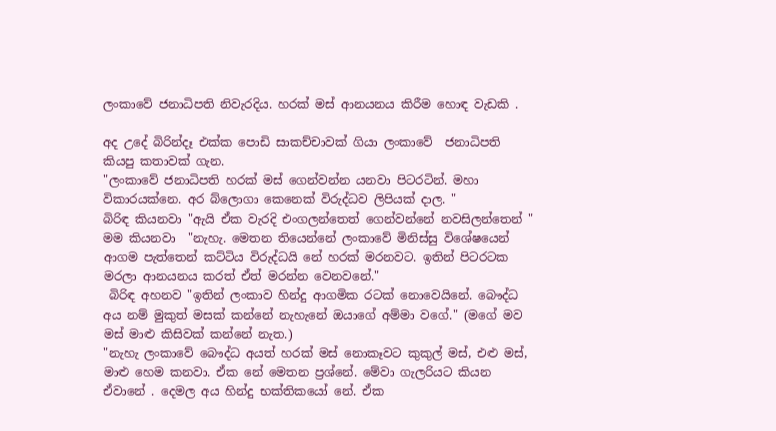ලංකාවේ ජනාධිපති නිවැරදිය. හරක් මස් ආනයනය කිරීම හොඳ වැඩකි .

අද උදේ බිරින්දෑ එක්ක පොඩි සාකච්චාවක් ගියා ලංකාවේ  ජනාධිපති කියපු කතාවක් ගැන.
"ලංකාවේ ජනාධිපති හරක් මස් ගෙන්වන්න යනවා පිටරටින්. මහා විකාරයක්නෙ. අර බ්ලොගා කෙනෙක් විරුද්ධව ලිපියක් දාල. "
බිරිඳ කියනවා "ඇයි ඒක වැරදි එංගලන්තෙත් ගෙන්වන්නේ නවසිලන්තෙන් "
මම කියනවා  "නැහැ. මෙතන තියෙන්නේ ලංකාවේ මිනිස්සු විශේෂයෙන් ආගම පැත්තෙන් කට්ටිය විරුද්ධයි නේ හරක් මරනවට. ඉතින් පිටරටක මරලා ආනයනය කරත් ඒත් මරන්න වෙනවනේ."
 බිරිඳ අහනව "ඉතින් ලංකාව හින්දු ආගමික රටක් නොවෙයිනේ. බෞද්ධ අය නම් මුකුත් මසක් කන්නේ නැහැනේ ඔයාගේ අම්මා වගේ." (මගේ මව මස් මාළු කිසිවක් කන්නේ නැත.)
"නැහැ ලංකාවේ බෞද්ධ අයත් හරක් මස් නොකෑවට කුකුල් මස්, එළු මස්, මාළු හෙම කනවා. ඒක නේ මෙතන ප්‍රශ්නේ. මේවා ගැලරියට කියන ඒවානේ . දෙමල අය හින්දු භක්තිකයෝ නේ. ඒක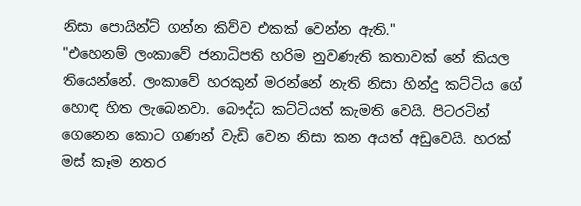නිසා පොයින්ට් ගන්න කිව්ව එකක් වෙන්න ඇති."
"එහෙනම් ලංකාවේ ජනාධිපති හරිම නුවණැති කතාවක් නේ කියල තියෙන්නේ. ලංකාවේ හරකුන් මරන්නේ නැති නිසා හින්දු කට්ටිය ගේ හොඳ හිත ලැබෙනවා. බෞද්ධ කට්ටියත් කැමති වෙයි. පිටරටින් ගෙනෙන කොට ගණන් වැඩි වෙන නිසා කන අයත් අඩුවෙයි. හරක් මස් කෑම නතර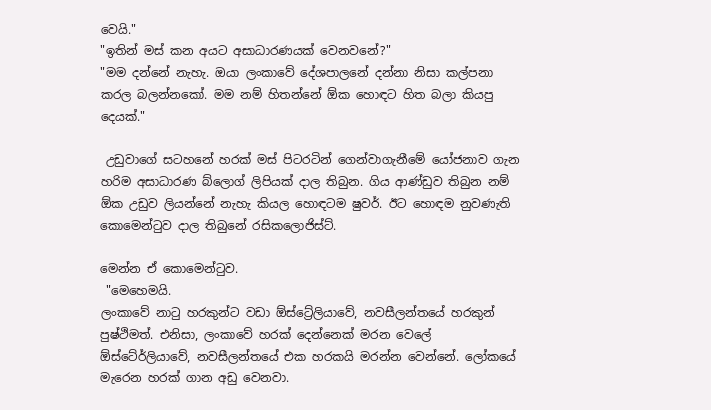වෙයි."
"ඉතින් මස් කන අයට අසාධාරණයක් වෙනවනේ?"
"මම දන්නේ නැහැ. ඔයා ලංකාවේ දේශපාලනේ දන්නා නිසා කල්පනා කරල බලන්නකෝ. මම නම් හිතන්නේ ඕක හොඳට හිත බලා කියපු දෙයක්."

 උඩුවාගේ සටහනේ හරක් මස් පිටරටින් ගෙන්වාගැනීමේ යෝජනාව ගැන හරිම අසාධාරණ බ්ලොග් ලිපියක් දාල තිබුන. ගිය ආණ්ඩුව තිබුන නම් ඕක උඩුව ලියන්නේ නැහැ කියල හොඳටම ෂුවර්. ඊට හොඳම නුවණැති කොමෙන්ටුව දාල තිබුනේ රසිකලොජිස්ට්.

මෙන්න ඒ කොමෙන්ටුව.
 "මෙහෙමයි.
ලංකාවේ නාටු හරකුන්ට වඩා ඕස්ට්‍රේලියාවේ, නවසීලන්තයේ හරකුන් පුෂ්ථිමත්. එනිසා, ලංකාවේ හරක් දෙන්නෙක් මරන වෙලේ ඕස්ටේ‍ර්ලියාවේ, නවසීලන්තයේ එක හරකයි මරන්න වෙන්නේ. ලෝකයේ මැරෙන හරක් ගාන අඩු වෙනවා.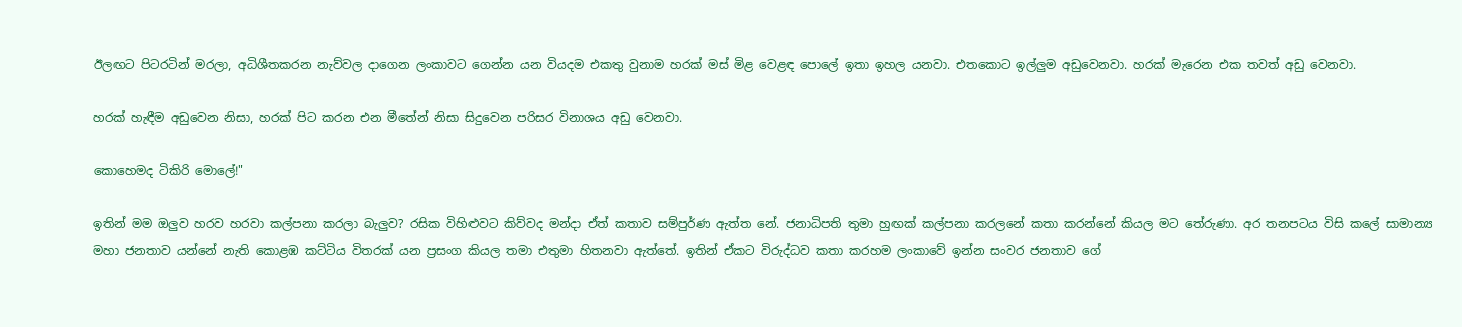ඊලඟට පිටරටින් මරලා, අධිශීතකරන නැව්වල දාගෙන ලංකාවට ගෙන්න යන වියදම එකතු වුනාම හරක් මස් මිළ වෙළඳ පොලේ ඉතා ඉහල යනවා. එතකොට ඉල්ලුම අඩුවෙනවා. හරක් මැරෙන එක තවත් අඩු වෙනවා.

හරක් හැඳීම අඩුවෙන නිසා, හරක් පිට කරන එන මීතේන් නිසා සිදුවෙන පරිසර විනාශය අඩු වෙනවා.

කොහෙමද ටිකිරි මොලේ!"

ඉතින් මම ඔලුව හරව හරවා කල්පනා කරලා බැලුව? රසික විහිළුවට කිව්වද මන්දා ඒත් කතාව සම්පුර්ණ ඇත්ත නේ. ජනාධිපති තුමා හුඟක් කල්පනා කරලනේ කතා කරන්නේ කියල මට තේරුණා. අර තනපටය විසි කලේ සාමාන්‍ය මහා ජනතාව යන්නේ නැති කොළඹ කට්ටිය විතරක් යන ප්‍රසංග කියල තමා එතුමා හිතනවා ඇත්තේ. ඉතින් ඒකට විරුද්ධව කතා කරහම ලංකාවේ ඉන්න සංවර ජනතාව ගේ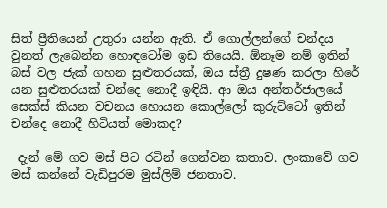සිත් ප්‍රීතියෙන් උතුරා යන්න ඇති. ඒ ගොල්ලන්ගේ චන්දය වුනත් ලැබෙන්න හොඳටෝම ඉඩ තියෙයි. ඕනෑම නම් ඉතින් බස් වල ජැක් ගහන සුළුතරයක්, ඔය ස්ත්‍රී දුෂණ කරලා හිරේ යන සුළුතරයක් චන්දෙ නොදී ඉඳියි. ආ ඔය අන්තර්ජාලයේ සෙක්ස් කියන වචනය හොයන කොල්ලෝ කුරුට්ටෝ ඉතින් චන්දෙ නොදී හිටියත් මොකද?

 දැන් මේ ගව මස් පිට රටින් ගෙන්වන කතාව. ලංකාවේ ගව මස් කන්නේ වැඩිපුරම මුස්ලිම් ජනතාව.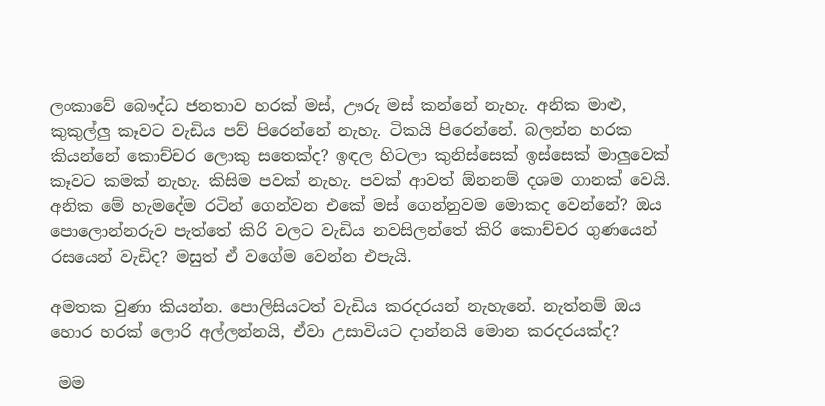ලංකාවේ බෞද්ධ ජනතාව හරක් මස්, ඌරු මස් කන්නේ නැහැ. අනික මාළු, කුකුල්ලු කෑවට වැඩිය පව් පිරෙන්නේ නැහැ. ටිකයි පිරෙන්නේ. බලන්න හරක කියන්නේ කොච්චර ලොකු සතෙක්ද? ඉඳල හිටලා කුනිස්සෙක් ඉස්සෙක් මාලුවෙක් කෑවට කමක් නැහැ. කිසිම පවක් නැහැ. පවක් ආවත් ඕනනම් දශම ගානක් වෙයි. අනික මේ හැමදේම රටින් ගෙන්වන එකේ මස් ගෙන්නුවම මොකද වෙන්නේ? ඔය පොලොන්නරුව පැත්තේ කිරි වලට වැඩිය නවසිලන්තේ කිරි කොච්චර ගුණයෙන් රසයෙන් වැඩිද? මසුත් ඒ වගේම වෙන්න එපැයි.

අමතක වුණා කියන්න. පොලිසියටත් වැඩිය කරදරයන් නැහැනේ. නැත්නම් ඔය හොර හරක් ලොරි අල්ලන්නයි, ඒවා උසාවියට දාන්නයි මොන කරදරයක්ද?

 මම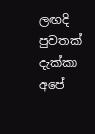ලඟදි පුවතක් දැක්කා අපේ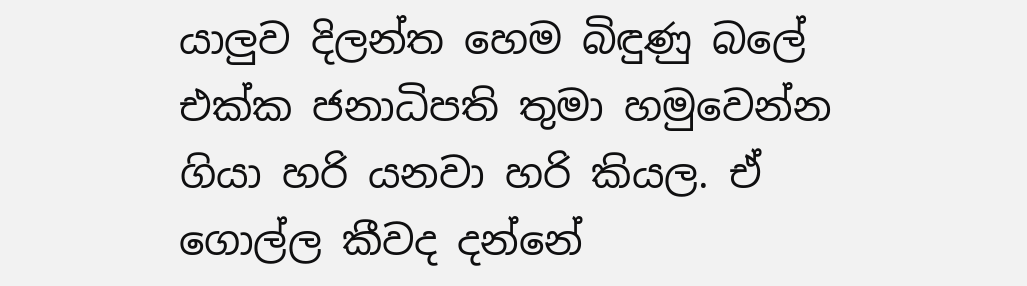යාලුව දිලන්ත හෙම බිඳුණු බලේ එක්ක ජනාධිපති තුමා හමුවෙන්න ගියා හරි යනවා හරි කියල. ඒ ගොල්ල කීවද දන්නේ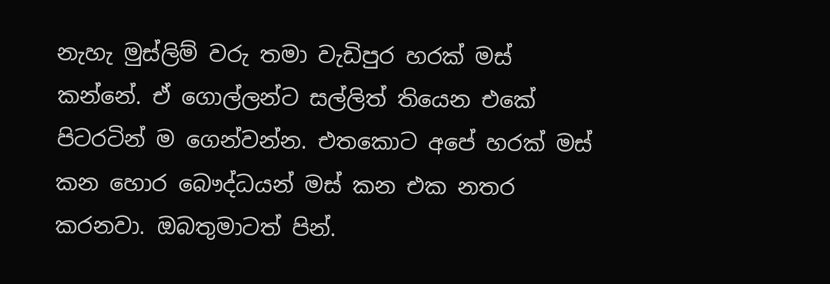නැහැ මුස්ලිම් වරු තමා වැඩිපුර හරක් මස් කන්නේ. ඒ ගොල්ලන්ට සල්ලිත් තියෙන එකේ පිටරටින් ම ගෙන්වන්න. එතකොට අපේ හරක් මස් කන හොර බෞද්ධයන් මස් කන එක නතර කරනවා. ඔබතුමාටත් පින්.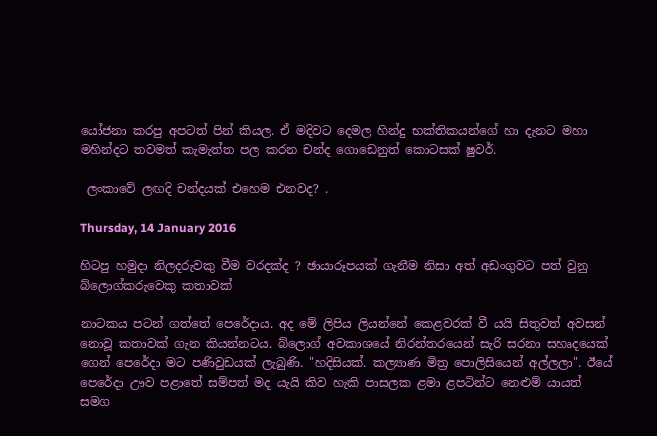යෝජනා කරපු අපටත් පින් කියල. ඒ මදිවට දෙමල හින්දු භක්තිකයන්ගේ හා දැනට මහා මහින්දට තවමත් කැමැත්ත පල කරන චන්ද ගොඩෙනුත් කොටසක් ෂුවර්.

 ලංකාවේ ලඟදි චන්දයක් එහෙම එනවද? .

Thursday, 14 January 2016

හිටපු හමුදා නිලදරුවකු වීම වරදක්ද ? ඡායාරූපයක් ගැනීම නිසා අත් අඩංගුවට පත් වුනු බ්ලොග්කරුවෙකු කතාවක්

නාටකය පටන් ගත්තේ පෙරේදාය. අද මේ ලිපිය ලියන්නේ කෙළවරක් වී යයි සිතුවත් අවසන් නොවූ කතාවක් ගැන කියන්නටය. බ්ලොග් අවකාශයේ නිරන්තරයෙන් සැරි සරනා සහෘදයෙක් ගෙන් පෙරේදා මට පණිවුඩයක් ලැබුණි. "හදිසියක්. කල්‍යාණ මිත්‍ර පොලිසියෙන් අල්ලලා". ඊයේ පෙරේදා ඌව පළාතේ සම්පත් මද යැයි කිව හැකි පාසලක ළමා ළපටින්ට නෙළුම් යායත් සමග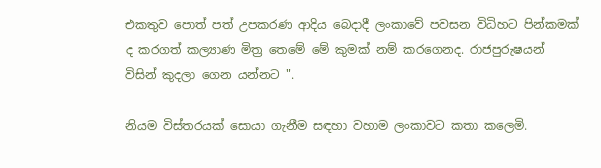එකතුව පොත් පත් උපකරණ ආදිය බෙදාදී ලංකාවේ පවසන විධිහට පින්කමක් ද කරගත් කල්‍යාණ මිත්‍ර තෙමේ මේ කුමක් නම් කරගෙනද. රාජපුරුෂයන් විසින් කුදලා ගෙන යන්නට ".

නියම විස්තරයක් සොයා ගැනීම සඳහා වහාම ලංකාවට කතා කලෙමි.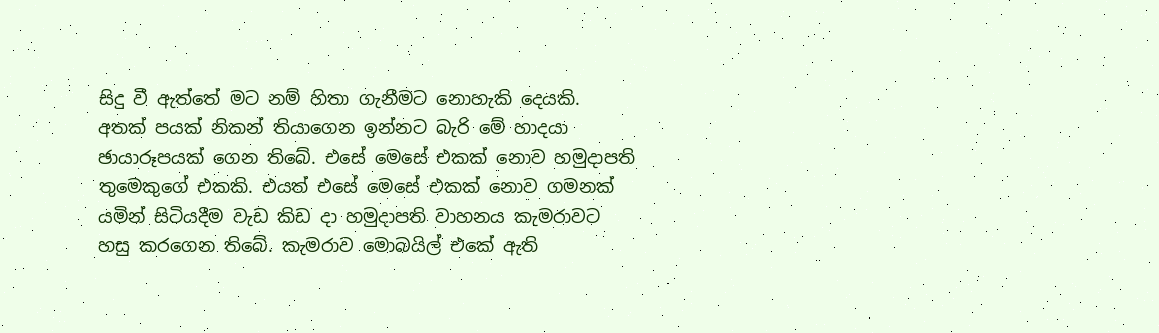සිදු වී ඇත්තේ මට නම් හිතා ගැනීමට නොහැකි දෙයකි. අතක් පයක් නිකන් තියාගෙන ඉන්නට බැරි මේ හාදයා ඡායාරූපයක් ගෙන තිබේ. එසේ මෙසේ එකක් නොව හමුදාපති තුමෙකුගේ එකකි. එයත් එසේ මෙසේ එකක් නොව ගමනක් යමින් සිටියදීම වැඩ කිඩ දා හමුදාපති වාහනය කැමරාවට හසු කරගෙන තිබේ. කැමරාව මොබයිල් එකේ ඇති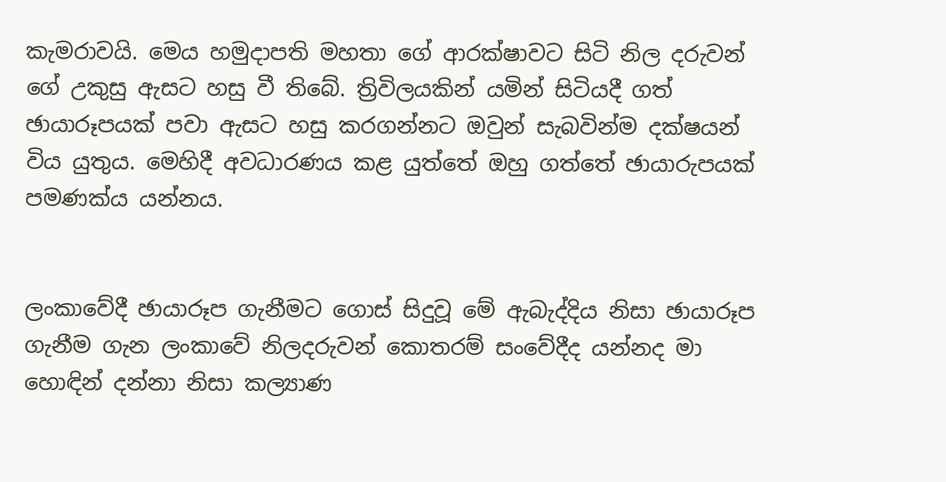කැමරාවයි. මෙය හමුදාපති මහතා ගේ ආරක්ෂාවට සිටි නිල දරුවන් ගේ උකුසු ඇසට හසු වී තිබේ. ත්‍රිවිලයකින් යමින් සිටියදී ගත් ඡායාරූපයක් පවා ඇසට හසු කරගන්නට ඔවුන් සැබවින්ම දක්ෂයන් විය යුතුය. මෙහිදී අවධාරණය කළ යුත්තේ ඔහු ගත්තේ ඡායාරුපයක් පමණක්ය යන්නය.


ලංකාවේදී ඡායාරූප ගැනීමට ගොස් සිදුවූ මේ ඇබැද්දිය නිසා ඡායාරූප ගැනීම ගැන ලංකාවේ නිලදරුවන් කොතරම් සංවේදීද යන්නද මා හොඳින් දන්නා නිසා කල්‍යාණ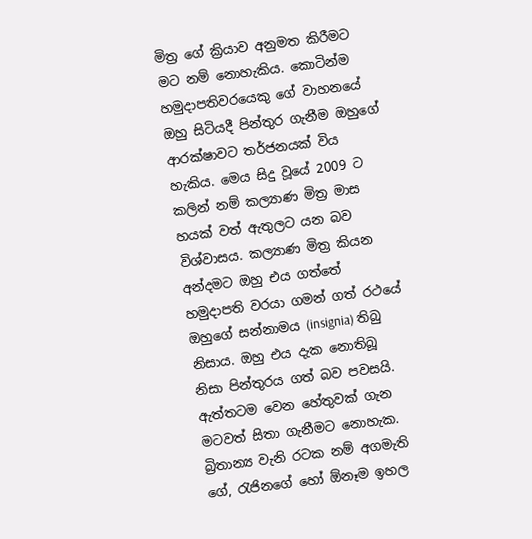මිත්‍ර ගේ ක්‍රියාව අනුමත කිරීමට මට නම් නොහැකිය. කොටින්ම හමුදාපතිවරයෙකු ගේ වාහනයේ ඔහු සිටියදී පින්තුර ගැනීම ඔහුගේ ආරක්ෂාවට තර්ජනයක් විය හැකිය. මෙය සිදු වූයේ 2009 ට කලින් නම් කල්‍යාණ මිත්‍ර මාස හයක් වත් ඇතුලට යන බව විශ්වාසය. කල්‍යාණ මිත්‍ර කියන අන්දමට ඔහු එය ගත්තේ හමුදාපති වරයා ගමන් ගත් රථයේ ඔහුගේ සන්නාමය (insignia) තිබු නිසාය. ඔහු එය දැක නොතිබූ නිසා පින්තුරය ගත් බව පවසයි. ඇත්තටම වෙන හේතුවක් ගැන මටවත් සිතා ගැනීමට නොහැක. බ්‍රිතාන්‍ය වැනි රටක නම් අගමැති ගේ, රැජිනගේ හෝ ඕනෑම ඉහල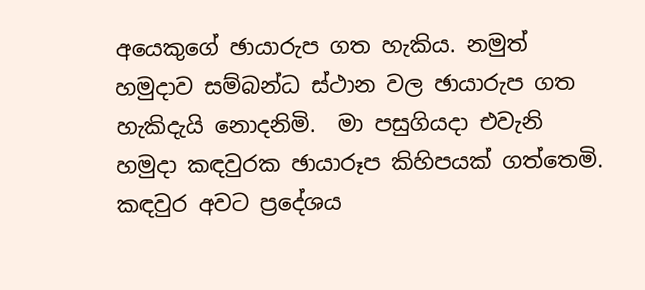අයෙකුගේ ඡායාරුප ගත හැකිය. නමුත් හමුදාව සම්බන්ධ ස්ථාන වල ඡායාරුප ගත හැකිදැයි නොදනිමි.  මා පසුගියදා එවැනි හමුදා කඳවුරක ඡායාරූප කිහිපයක් ගත්තෙමි. කඳවුර අවට ප්‍රදේශය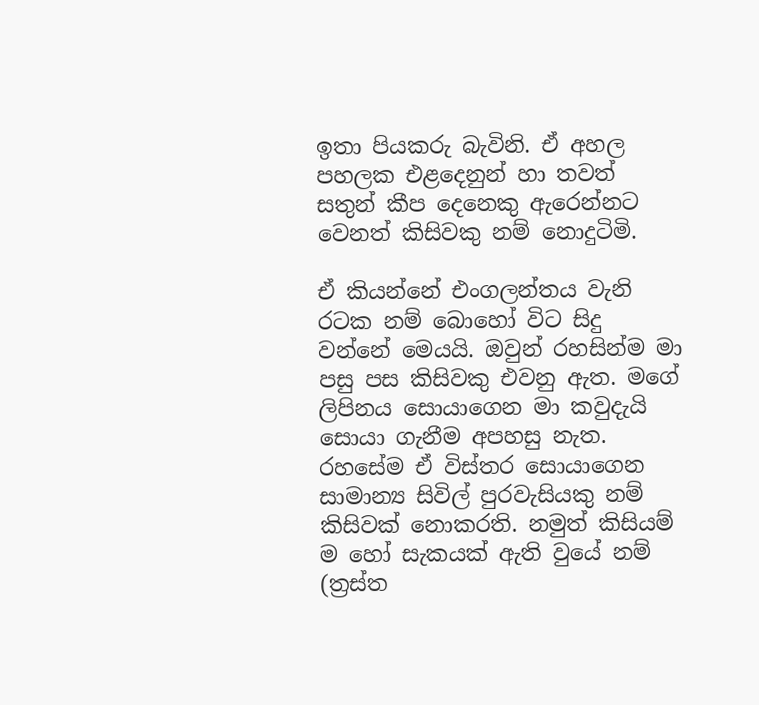ඉතා පියකරු බැවිනි. ඒ අහල පහලක එළදෙනුන් හා තවත් සතුන් කීප දෙනෙකු ඇරෙන්නට වෙනත් කිසිවකු නම් නොදුටිමි.

ඒ කියන්නේ එංගලන්තය වැනි රටක නම් බොහෝ විට සිදු වන්නේ මෙයයි. ඔවුන් රහසින්ම මා පසු පස කිසිවකු එවනු ඇත. මගේ ලිපිනය සොයාගෙන මා කවුදැයි සොයා ගැනීම අපහසු නැත. රහසේම ඒ විස්තර සොයාගෙන සාමාන්‍ය සිවිල් පුරවැසියකු නම් කිසිවක් නොකරති. නමුත් කිසියම් ම හෝ සැකයක් ඇති වුයේ නම් (ත්‍රස්ත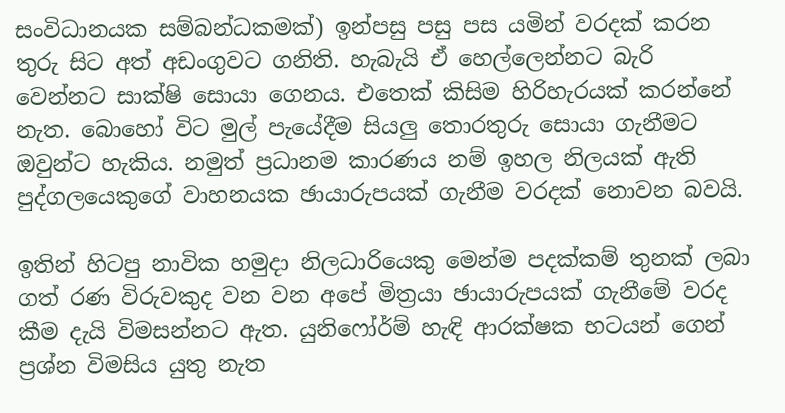සංවිධානයක සම්බන්ධකමක්) ඉන්පසු පසු පස යමින් වරදක් කරන තුරු සිට අත් අඩංගුවට ගනිති. හැබැයි ඒ හෙල්ලෙන්නට බැරි වෙන්නට සාක්ෂි සොයා ගෙනය. එතෙක් කිසිම හිරිහැරයක් කරන්නේ නැත. බොහෝ විට මුල් පැයේදීම සියලු තොරතුරු සොයා ගැනීමට ඔවුන්ට හැකිය. නමුත් ප්‍රධානම කාරණය නම් ඉහල නිලයක් ඇති පුද්ගලයෙකුගේ වාහනයක ඡායාරුපයක් ගැනීම වරදක් නොවන බවයි.

ඉතින් හිටපු නාවික හමුදා නිලධාරියෙකු මෙන්ම පදක්කම් තුනක් ලබා ගත් රණ විරුවකුද වන වන අපේ මිත්‍රයා ඡායාරුපයක් ගැනීමේ වරද කීම දැයි විමසන්නට ඇත. යුනිෆෝර්ම් හැඳි ආරක්ෂක භටයන් ගෙන් ප්‍රශ්න විමසිය යුතු නැත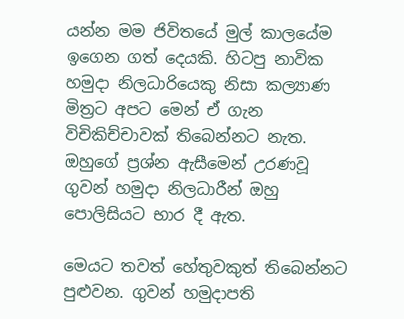යන්න මම ජිවිතයේ මුල් කාලයේම ඉගෙන ගත් දෙයකි. හිටපු නාවික හමුදා නිලධාරියෙකු නිසා කල්‍යාණ මිත්‍රට අපට මෙන් ඒ ගැන විචිකිච්චාවක් තිබෙන්නට නැත. ඔහුගේ ප්‍රශ්න ඇසීමෙන් උරණවූ ගුවන් හමුදා නිලධාරීන් ඔහු පොලිසියට භාර දී ඇත.

මෙයට තවත් හේතුවකුත් තිබෙන්නට පුළුවන. ගුවන් හමුදාපති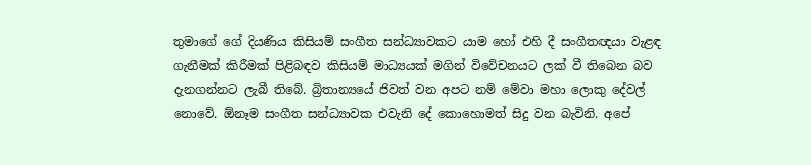තුමාගේ ගේ දියණිය කිසියම් සංගීත සන්ධ්‍යාවකට යාම හෝ එහි දී සංගීතඥයා වැළඳ ගැනීමක් කිරීමක් පිළිබඳව කිසියම් මාධ්‍යයක් මගින් විවේචනයට ලක් වී තිබෙන බව දැනගන්නට ලැබී තිබේ. බ්‍රිතාන්‍යයේ ජිවත් වන අපට නම් මේවා මහා ලොකු දේවල් නොවේ. ඕනෑම සංගීත සන්ධ්‍යාවක එවැනි දේ කොහොමත් සිදු වන බැවිනි. අපේ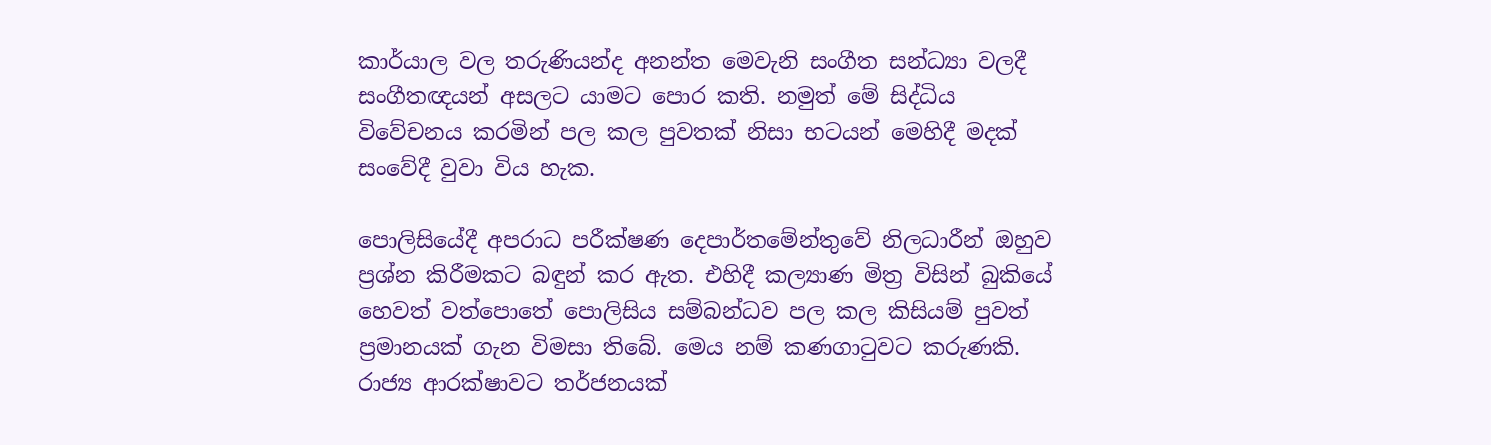කාර්යාල වල තරුණියන්ද අනන්ත මෙවැනි සංගීත සන්ධ්‍යා වලදී සංගීතඥයන් අසලට යාමට පොර කති. නමුත් මේ සිද්ධිය විවේචනය කරමින් පල කල පුවතක් නිසා භටයන් මෙහිදී මදක් සංවේදී වුවා විය හැක.

පොලිසියේදී අපරාධ පරීක්ෂණ දෙපාර්තමේන්තුවේ නිලධාරීන් ඔහුව ප්‍රශ්න කිරීමකට බඳුන් කර ඇත. එහිදී කල්‍යාණ මිත්‍ර විසින් බුකියේ හෙවත් වත්පොතේ පොලිසිය සම්බන්ධව පල කල කිසියම් පුවත් ප්‍රමානයක් ගැන විමසා තිබේ. මෙය නම් කණගාටුවට කරුණකි. රාජ්‍ය ආරක්ෂාවට තර්ජනයක්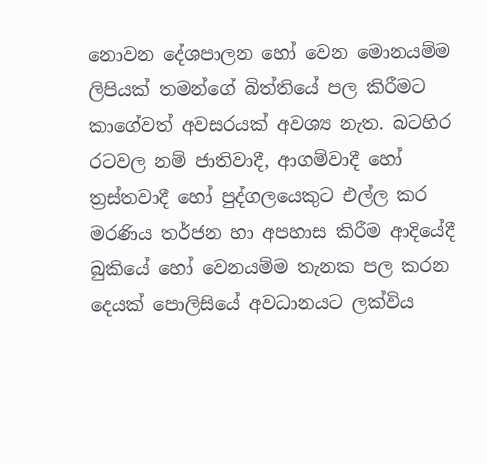නොවන දේශපාලන හෝ වෙන මොනයම්ම ලිපියක් තමන්ගේ බිත්තියේ පල කිරීමට කාගේවත් අවසරයක් අවශ්‍ය නැත. බටහිර රටවල නම් ජාතිවාදී, ආගම්වාදී හෝ ත්‍රස්තවාදී හෝ පුද්ගලයෙකුට එල්ල කර මරණිය තර්ජන හා අපහාස කිරීම ආදියේදී බුකියේ හෝ වෙනයම්ම තැනක පල කරන දෙයක් පොලිසියේ අවධානයට ලක්විය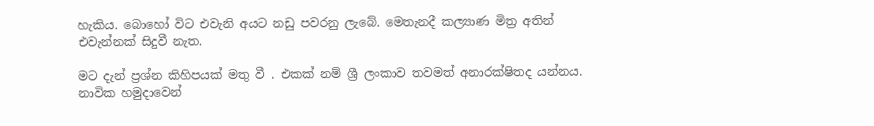හැකිය. බොහෝ විට එවැනි අයට නඩු පවරනු ලැබේ. මෙතැනදී කල්‍යාණ මිත්‍ර අතින් එවැන්නක් සිදුවී නැත.

මට දැන් ප්‍රශ්න කිහිපයක් මතු වී . එකක් නම් ශ්‍රී ලංකාව තවමත් අනාරක්ෂිතද යන්නය. නාවික හමුදාවෙන්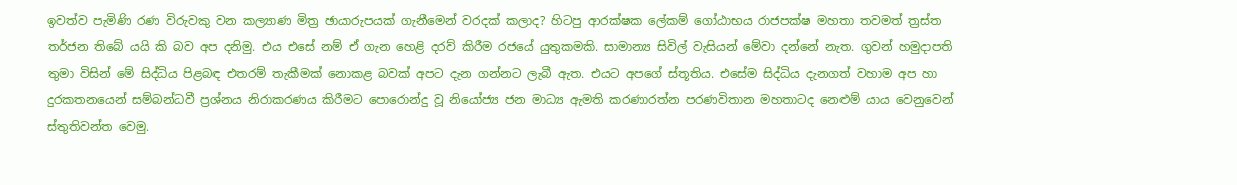ඉවත්ව පැමිණි රණ විරුවකු වන කල්‍යාණ මිත්‍ර ඡායාරුපයක් ගැනීමෙන් වරදක් කලාද? හිටපු ආරක්ෂක ලේකම් ගෝඨාභය රාජපක්ෂ මහතා තවමත් ත්‍රස්ත තර්ජන තිබේ යයි කි බව අප දනිමු. එය එසේ නම් ඒ ගැන හෙළි දරව් කිරීම රජයේ යුතුකමකි. සාමාන්‍ය සිවිල් වැසියන් මේවා දන්නේ නැත. ගුවන් හමුදාපති තුමා විසින් මේ සිද්ධිය පිළබඳ එතරම් තැකීමක් නොකළ බවක් අපට දැන ගන්නට ලැබී ඇත. එයට අපගේ ස්තූතිය. එසේම සිද්ධිය දැනගත් වහාම අප හා දුරකතනයෙන් සම්බන්ධවී ප්‍රශ්නය නිරාකරණය කිරීමට පොරොන්දු වූ නියෝජ්‍ය ජන මාධ්‍ය ඇමති කරණාරත්න පරණවිතාන මහතාටද නෙළුම් යාය වෙනුවෙන් ස්තුතිවන්ත වෙමු.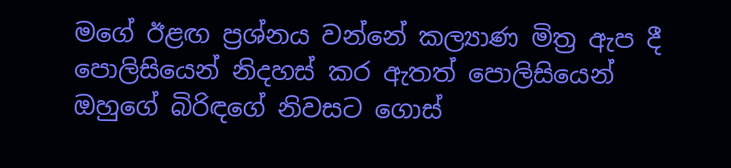මගේ ඊළඟ ප්‍රශ්නය වන්නේ කල්‍යාණ මිත්‍ර ඇප දී පොලිසියෙන් නිදහස් කර ඇතත් පොලිසියෙන් ඔහුගේ බිරිඳගේ නිවසට ගොස්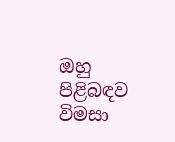ඔහු පිළිබඳව විමසා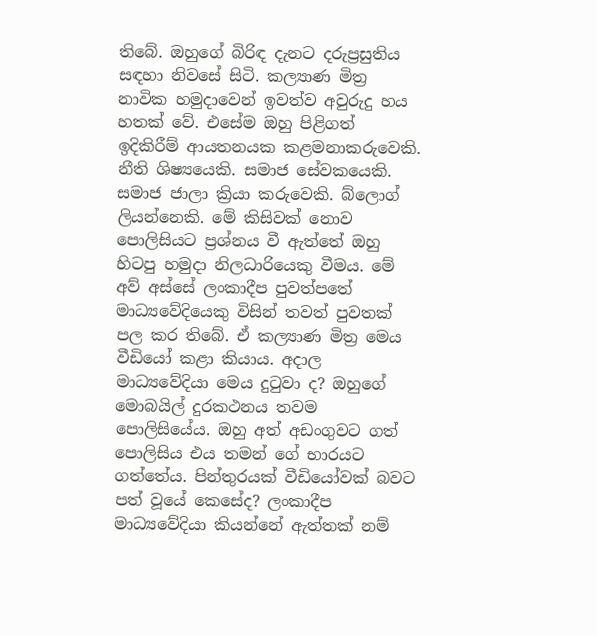තිබේ. ඔහුගේ බිරිඳ දැනට දරුප්‍රසුතිය සඳහා නිවසේ සිටි. කල්‍යාණ මිත්‍ර නාවික හමුදාවෙන් ඉවත්ව අවුරුදු හය හතක් වේ. එසේම ඔහු පිළිගත් ඉදිකිරීම් ආයතනයක කළමනාකරුවෙකි. නීති ශිෂ්‍යයෙකි. සමාජ සේවකයෙකි. සමාජ ජාලා ක්‍රියා කරුවෙකි. බ්ලොග් ලියන්නෙකි. මේ කිසිවක් නොව පොලිසියට ප්‍රශ්නය වී ඇත්තේ ඔහු හිටපු හමුදා නිලධාරියෙකු වීමය. මේ අව් අස්සේ ලංකාදීප පුවත්පතේ මාධ්‍යවේදියෙකු විසින් තවත් පුවතක් පල කර තිබේ. ඒ කල්‍යාණ මිත්‍ර මෙය වීඩියෝ කළා කියාය. අදාල මාධ්‍යවේදියා මෙය දුටුවා ද? ඔහුගේ මොබයිල් දුරකථනය තවම පොලිසියේය. ඔහු අත් අඩංගුවට ගත් පොලිසිය එය තමන් ගේ භාරයට ගත්තේය. පින්තුරයක් වීඩියෝවක් බවට පත් වූයේ කෙසේද? ලංකාදීප මාධ්‍යවේදියා කියන්නේ ඇත්තක් නම්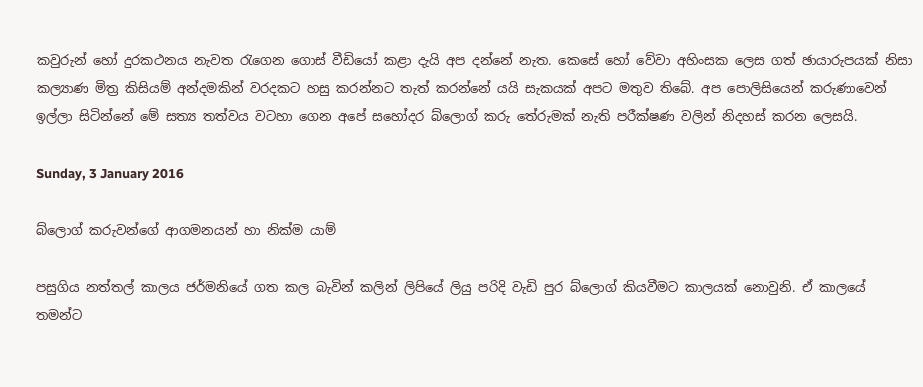කවුරුන් හෝ දුරකථනය නැවත රැගෙන ගොස් වීඩියෝ කළා දැයි අප දන්නේ නැත. කෙසේ හෝ වේවා අහිංසක ලෙස ගත් ඡායාරුපයක් නිසා කල්‍යාණ මිත්‍ර කිසියම් අන්දමකින් වරදකට හසු කරන්නට තැත් කරන්නේ යයි සැකයක් අපට මතුව තිබේ. අප පොලිසියෙන් කරුණාවෙන් ඉල්ලා සිටින්නේ මේ සත්‍ය තත්වය වටහා ගෙන අපේ සහෝදර බ්ලොග් කරු තේරුමක් නැති පරීක්ෂණ වලින් නිදහස් කරන ලෙසයි.

Sunday, 3 January 2016

බ්ලොග් කරුවන්ගේ ආගමනයන් හා නික්ම යාම්

පසුගිය නත්තල් කාලය ජර්මනියේ ගත කල බැවින් කලින් ලිපියේ ලියු පරිදි වැඩි පුර බ්ලොග් කියවීමට කාලයක් නොවුනි. ඒ කාලයේ තමන්ට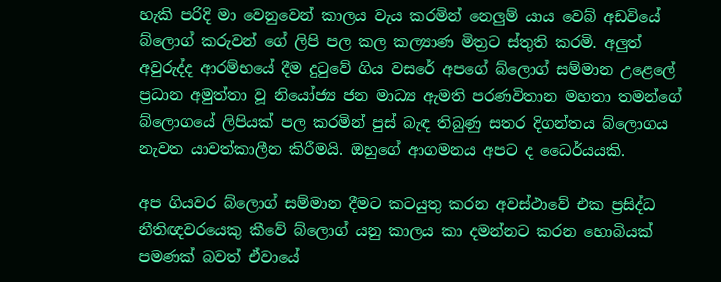හැකි පරිදි මා වෙනුවෙන් කාලය වැය කරමින් නෙලුම් යාය වෙබ් අඩවියේ බ්ලොග් කරුවන් ගේ ලිපි පල කල කල්‍යාණ මිත්‍රට ස්තුති කරමි. අලුත් අවුරුද්ද ආරම්භයේ දීම දුටුවේ ගිය වසරේ අපගේ බ්ලොග් සම්මාන උළෙලේ ප්‍රධාන අමුත්තා වූ නියෝජ්‍ය ජන මාධ්‍ය ඇමති පරණවිතාන මහතා තමන්ගේ බ්ලොගයේ ලිපියක් පල කරමින් පුස් බැඳ තිබුණු සතර දිගන්තය බ්ලොගය නැවත යාවත්කාලීන කිරීමයි. ඔහුගේ ආගමනය අපට ද ධෛර්යයකි.

අප ගියවර බ්ලොග් සම්මාන දීමට කටයුතු කරන අවස්ථාවේ එක ප්‍රසිද්ධ නීතිඥවරයෙකු කීවේ බ්ලොග් යනු කාලය කා දමන්නට කරන හොබියක් පමණක් බවත් ඒවායේ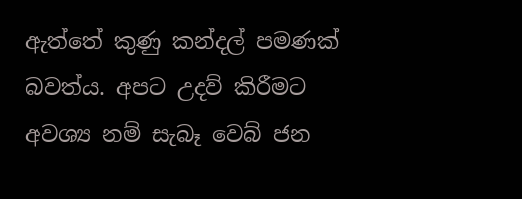ඇත්තේ කුණු කන්දල් පමණක් බවත්ය. අපට උදව් කිරීමට අවශ්‍ය නම් සැබෑ වෙබ් ජන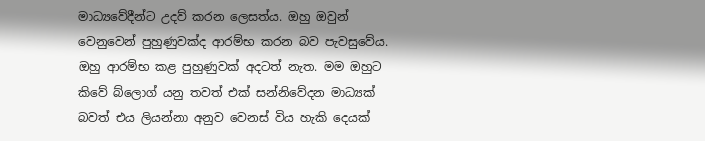මාධ්‍යවේදීන්ට උදව් කරන ලෙසත්ය. ඔහු ඔවුන් වෙනුවෙන් පුහුණුවක්ද ආරම්භ කරන බව පැවසුවේය. ඔහු ආරම්භ කළ පුහුණුවක් අදටත් නැත. මම ඔහුට කිවේ බ්ලොග් යනු තවත් එක් සන්නිවේදන මාධ්‍යක් බවත් එය ලියන්නා අනුව වෙනස් විය හැකි දෙයක්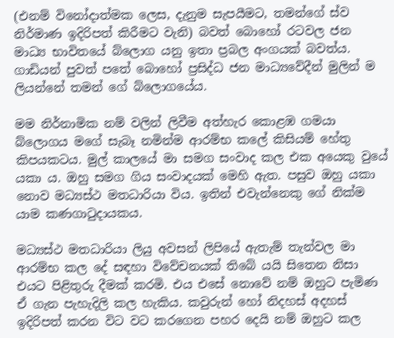(එනම් විනෝදාත්මක ලෙස, දැනුම සැපයීමට, තමන්ගේ ස්ව නිර්මාණ ඉදිරිපත් කිරීමට වැනි) බවත් බොහෝ රටවල ජන මාධ්‍ය භාවිතයේ බ්ලොග යනු ඉතා ප්‍රබල අංගයක් බවත්ය. ගාඩියන් පුවත් පතේ බොහෝ ප්‍රසිද්ධ ජන මාධ්‍යවේදීන් මුලින් ම ලියන්නේ තමන් ගේ බ්ලොගයේය.

මම නිර්නාමික නම් වලින් ලිවීම අත්හැර කොළඹ ගමයා බ්ලොගය මගේ සැබෑ නමින්ම ආරම්භ කලේ කිසියම් හේතු කිපයකටය. මුල් කාලයේ මා සමග සංවාද කල එක අයෙකු වුයේ යකා ය. ඔහු සමග ගිය සංවාදයක් මෙහි ඇත. පසුව ඔහු යකා නොව මධ්‍යස්ථ මතධාරියා විය. ඉතින් එවැන්නෙකු ගේ නික්ම යාම කණගාටුදායකය.

මධ්‍යස්ථ මතධාරියා ලියු අවසන් ලිපියේ ඇතැම් තැන්වල මා ආරම්භ කල දේ සඳහා විවේචනයක් තිබේ යයි සිතෙන නිසා එයට පිළිතුරු දීමක් කරමි. එය එසේ නොවේ නම් ඔහුට පැමිණ ඒ ගැන පැහැදිලි කල හැකිය. කවුරුන් හෝ නිදහස් අදහස් ඉදිරිපත් කරන විට වට කරගෙන පහර දෙයි නම් ඔහුට කල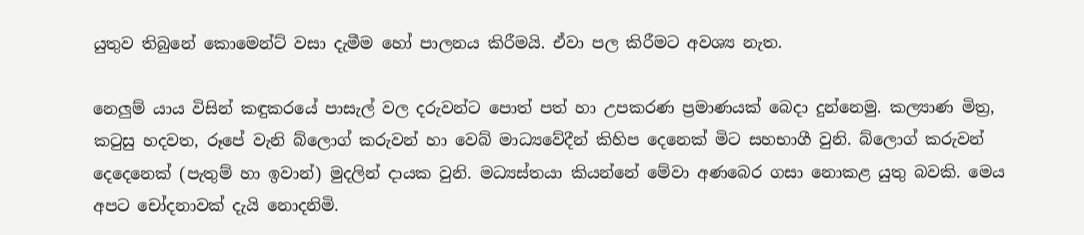යුතුව තිබුනේ කොමෙන්ට් වසා දැමීම හෝ පාලනය කිරීමයි. ඒවා පල කිරීමට අවශ්‍ය නැත.

නෙලුම් යාය විසින් කඳුකරයේ පාසැල් වල දරුවන්ට පොත් පත් හා උපකරණ ප්‍රමාණයක් බෙදා දුන්නෙමු. කල්‍යාණ මිත්‍ර, කටුසු හදවත, රූපේ වැනි බ්ලොග් කරුවන් හා වෙබ් මාධ්‍යවේදීන් කිහිප දෙනෙක් මිට සහභාගී වුනි. බ්ලොග් කරුවන් දෙදෙනෙක් (පැතුම් හා ඉවාන්) මුදලින් දායක වුනි. මධ්‍යස්තයා කියන්නේ මේවා අණබෙර ගසා නොකළ යුතු බවකි. මෙය අපට චෝදනාවක් දැයි නොදනිමි.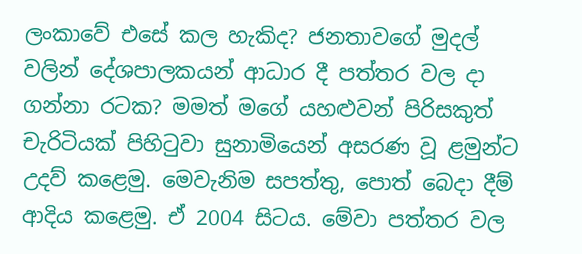ලංකාවේ එසේ කල හැකිද? ජනතාවගේ මුදල් වලින් දේශපාලකයන් ආධාර දී පත්තර වල දා ගන්නා රටක? මමත් මගේ යහළුවන් පිරිසකුත් චැරිටියක් පිහිටුවා සුනාමියෙන් අසරණ වූ ළමුන්ට උදව් කළෙමු. මෙවැනිම සපත්තු, පොත් බෙදා දීම් ආදිය කළෙමු. ඒ 2004 සිටය. මේවා පත්තර වල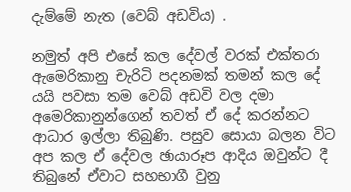දැම්මේ නැත (වෙබ් අඩවිය) .

නමුත් අපි එසේ කල දේවල් වරක් එක්තරා ඇමෙරිකානු චැරිටි පදනමක් තමන් කල දේ යයි පවසා තම වෙබ් අඩවි වල දමා අමෙරිකානුන්ගෙන් තවත් ඒ දේ කරන්නට ආධාර ඉල්ලා තිබුණි. පසුව සොයා බලන විට අප කල ඒ දේවල ඡායාරූප ආදිය ඔවුන්ට දී තිබුනේ ඒවාට සහභාගී වුනු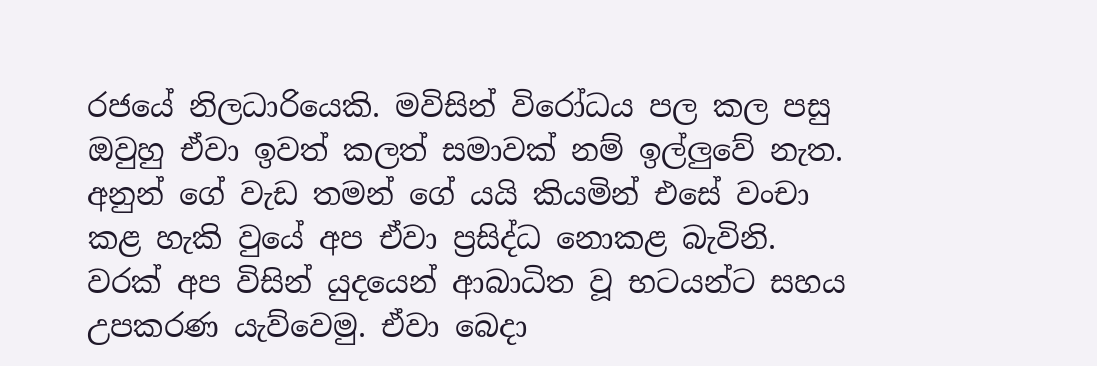රජයේ නිලධාරියෙකි. මවිසින් විරෝධය පල කල පසු ඔවුහු ඒවා ඉවත් කලත් සමාවක් නම් ඉල්ලුවේ නැත. අනුන් ගේ වැඩ තමන් ගේ යයි කියමින් එසේ වංචා කළ හැකි වුයේ අප ඒවා ප්‍රසිද්ධ නොකළ බැවිනි. වරක් අප විසින් යුදයෙන් ආබාධිත වූ භටයන්ට සහය උපකරණ යැව්වෙමු. ඒවා බෙදා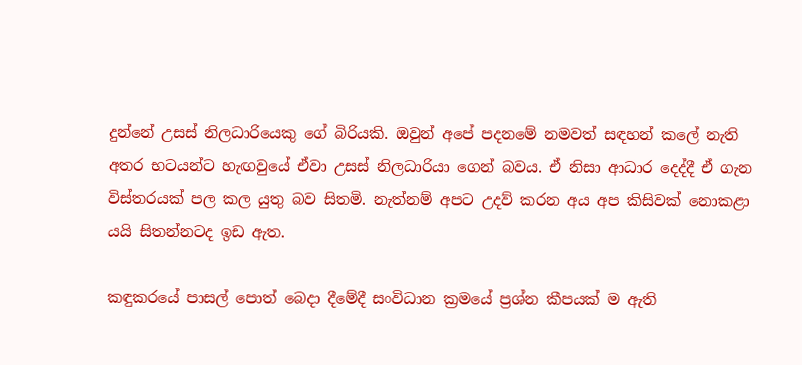දුන්නේ උසස් නිලධාරියෙකු ගේ බිරියකි. ඔවුන් අපේ පදනමේ නමවත් සඳහන් කලේ නැති අතර භටයන්ට හැඟවුයේ ඒවා උසස් නිලධාරියා ගෙන් බවය. ඒ නිසා ආධාර දෙද්දී ඒ ගැන විස්තරයක් පල කල යුතු බව සිතමි. නැත්නම් අපට උදව් කරන අය අප කිසිවක් නොකළා යයි සිතන්නටද ඉඩ ඇත.

කඳුකරයේ පාසල් පොත් බෙදා දීමේදී සංවිධාන ක්‍රමයේ ප්‍රශ්න කීපයක් ම ඇති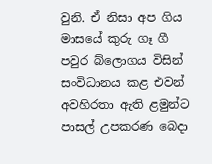වුනි. ඒ නිසා අප ගිය මාසයේ කුරු ගෑ ගී පවුර බ්ලොගය විසින් සංවිධානය කළ එවන් අවහිරතා ඇති ළමුන්ට පාසල් උපකරණ බෙදා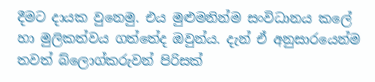දීමට දායක වුනෙමු. එය මුළුමනින්ම සංවිධානය කලේ හා මුලිකත්වය ගත්තේද ඔවුන්ය. දැන් ඒ අනුසාරයෙන්ම තවත් බ්ලොග්කරුවන් පිරිසක්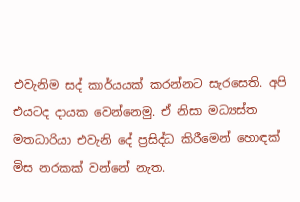එවැනිම සද් කාර්යයක් කරන්නට සැරසෙති. අපි එයටද දායක වෙන්නෙමු. ඒ නිසා මධ්‍යස්ත මතධාරියා එවැනි දේ ප්‍රසිද්ධ කිරීමෙන් හොඳක් මිස නරකක් වන්නේ නැත.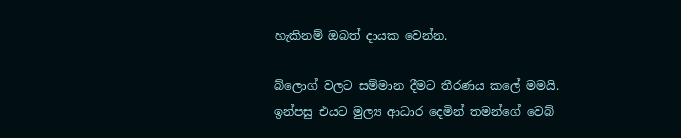හැකිනම් ඔබත් දායක වෙන්න.

බ්ලොග් වලට සම්මාන දීමට තීරණය කලේ මමයි. ඉන්පසු එයට මුල්‍ය ආධාර දෙමින් තමන්ගේ වෙබ්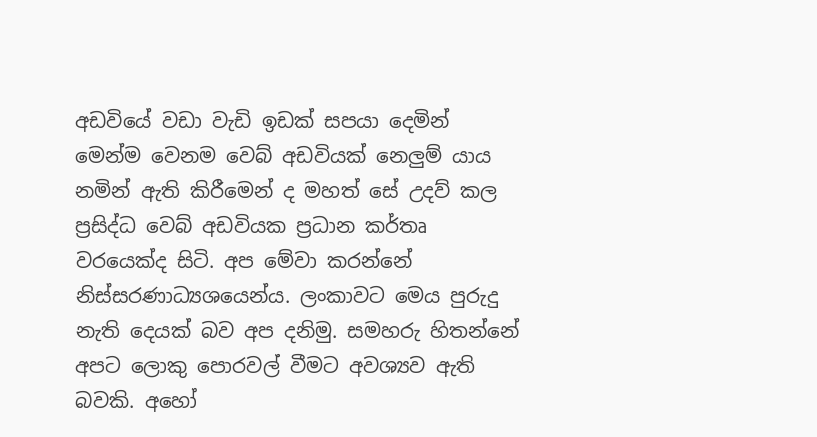අඩවියේ වඩා වැඩි ඉඩක් සපයා දෙමින් මෙන්ම වෙනම වෙබ් අඩවියක් නෙලුම් යාය නමින් ඇති කිරීමෙන් ද මහත් සේ උදව් කල ප්‍රසිද්ධ වෙබ් අඩවියක ප්‍රධාන කර්තෘ වරයෙක්ද සිටි. අප මේවා කරන්නේ නිස්සරණාධ්‍යශයෙන්ය. ලංකාවට මෙය පුරුදු නැති දෙයක් බව අප දනිමු. සමහරු හිතන්නේ අපට ලොකු පොරවල් වීමට අවශ්‍යව ඇති බවකි. අහෝ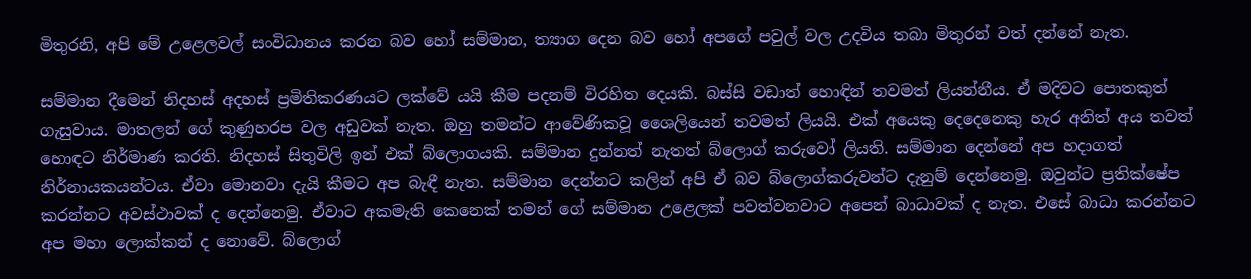මිතුරනි, අපි මේ උළෙලවල් සංවිධානය කරන බව හෝ සම්මාන, ත්‍යාග දෙන බව හෝ අපගේ පවුල් වල උදවිය තබා මිතුරන් වත් දන්නේ නැත.

සම්මාන දීමෙන් නිදහස් අදහස් ප්‍රමිතිකරණයට ලක්වේ යයි කීම පදනම් විරහිත දෙයකි. බස්සි වඩාත් හොඳින් තවමත් ලියන්නීය. ඒ මදිවට පොතකුත් ගැසුවාය. මාතලන් ගේ කුණුහරප වල අඩුවක් නැත. ඔහු තමන්ට ආවේණිකවූ ශෛලියෙන් තවමත් ලියයි. එක් අයෙකු දෙදෙනෙකු හැර අනිත් අය තවත් හොඳට නිර්මාණ කරති. නිදහස් සිතුවිලි ඉන් එක් බ්ලොගයකි. සම්මාන දුන්නත් නැතත් බ්ලොග් කරුවෝ ලියති. සම්මාන දෙන්නේ අප හදාගත් නිර්නායකයන්ටය. ඒවා මොනවා දැයි කීමට අප බැඳී නැත. සම්මාන දෙන්නට කලින් අපි ඒ බව බ්ලොග්කරුවන්ට දැනුම් දෙන්නෙමු. ඔවුන්ට ප්‍රතික්ෂේප කරන්නට අවස්ථාවක් ද දෙන්නෙමු. ඒවාට අකමැති කෙනෙක් තමන් ගේ සම්මාන උළෙලක් පවත්වනවාට අපෙන් බාධාවක් ද නැත. එසේ බාධා කරන්නට අප මහා ලොක්කන් ද නොවේ. බ්ලොග්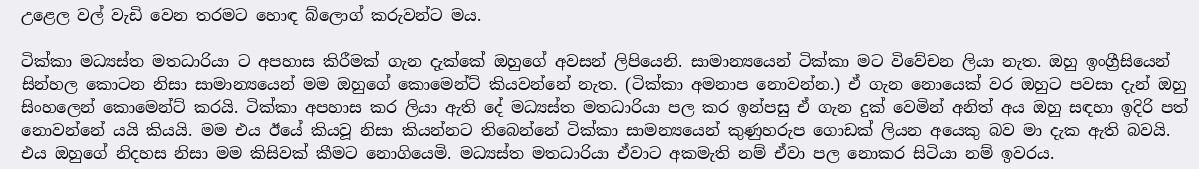උළෙල වල් වැඩි වෙන තරමට හොඳ බ්ලොග් කරුවන්ට මය.

ටික්කා මධ්‍යස්ත මතධාරියා ට අපහාස කිරීමක් ගැන දැක්කේ ඔහුගේ අවසන් ලිපියෙනි. සාමාන්‍යයෙන් ටික්කා මට විවේචන ලියා නැත. ඔහු ඉංග්‍රීසියෙන් සින්හල කොටන නිසා සාමාන්‍යයෙන් මම ඔහුගේ කොමෙන්ට් කියවන්නේ නැත. (ටික්කා අමනාප නොවන්න.) ඒ ගැන නොයෙක් වර ඔහුට පවසා දැන් ඔහු සිංහලෙන් කොමෙන්ට් කරයි. ටික්කා අපහාස කර ලියා ඇති දේ මධ්‍යස්ත මතධාරියා පල කර ඉන්පසු ඒ ගැන දුක් වෙමින් අනිත් අය ඔහු සඳහා ඉදිරි පත් නොවන්නේ යයි කියයි. මම එය ඊයේ කියවූ නිසා කියන්නට තිබෙන්නේ ටික්කා සාමන්‍යයෙන් කුණුහරුප ගොඩක් ලියන අයෙකු බව මා දැක ඇති බවයි. එය ඔහුගේ නිදහස නිසා මම කිසිවක් කීමට නොගියෙමි. මධ්‍යස්ත මතධාරියා ඒවාට අකමැති නම් ඒවා පල නොකර සිටියා නම් ඉවරය.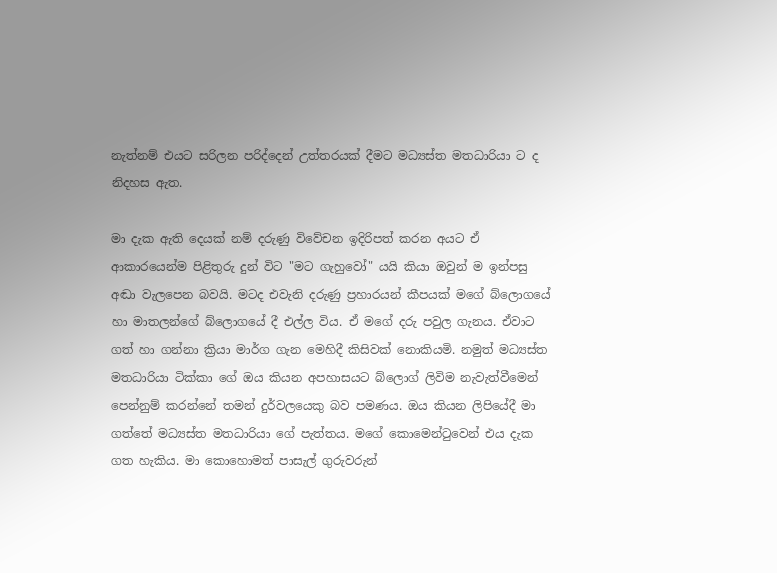නැත්නම් එයට සරිලන පරිද්දෙන් උත්තරයක් දීමට මධ්‍යස්ත මතධාරියා ට ද නිදහස ඇත.

මා දැක ඇති දෙයක් නම් දරුණු විවේචන ඉදිරිපත් කරන අයට ඒ ආකාරයෙන්ම පිළිතුරු දුන් විට "මට ගැහුවෝ" යයි කියා ඔවුන් ම ඉන්පසු අඬා වැලපෙන බවයි. මටද එවැනි දරුණු ප්‍රහාරයන් කීපයක් මගේ බ්ලොගයේ හා මාතලන්ගේ බ්ලොගයේ දී එල්ල විය. ඒ මගේ දරු පවුල ගැනය. ඒවාට ගත් හා ගන්නා ක්‍රියා මාර්ග ගැන මෙහිදී කිසිවක් නොකියමි. නමුත් මධ්‍යස්ත මතධාරියා ටික්කා ගේ ඔය කියන අපහාසයට බ්ලොග් ලිවිම නැවැත්වීමෙන් පෙන්නුම් කරන්නේ තමන් දුර්වලයෙකු බව පමණය. ඔය කියන ලිපියේදී මා ගත්තේ මධ්‍යස්ත මතධාරියා ගේ පැත්තය. මගේ කොමෙන්ටුවෙන් එය දැක ගත හැකිය. මා කොහොමත් පාසැල් ගුරුවරුන්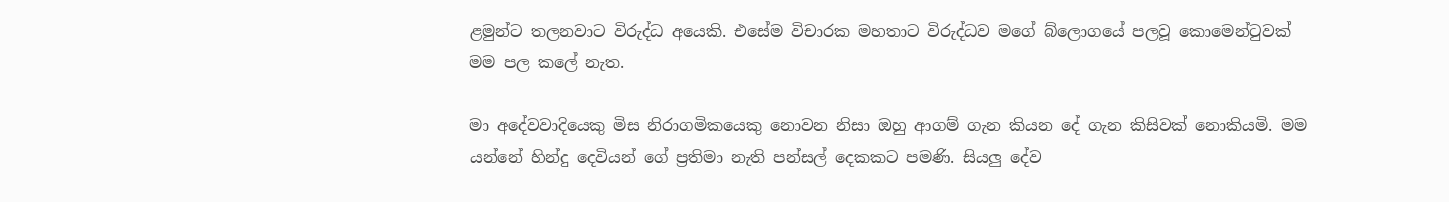ළමුන්ට තලනවාට විරුද්ධ අයෙකි. එසේම විචාරක මහතාට විරුද්ධව මගේ බ්ලොගයේ පලවූ කොමෙන්ටුවක් මම පල කලේ නැත.

මා අදේවවාදියෙකු මිස නිරාගමිකයෙකු නොවන නිසා ඔහු ආගම් ගැන කියන දේ ගැන කිසිවක් නොකියමි. මම යන්නේ හින්දු දෙවියන් ගේ ප්‍රතිමා නැති පන්සල් දෙකකට පමණි. සියලු දේව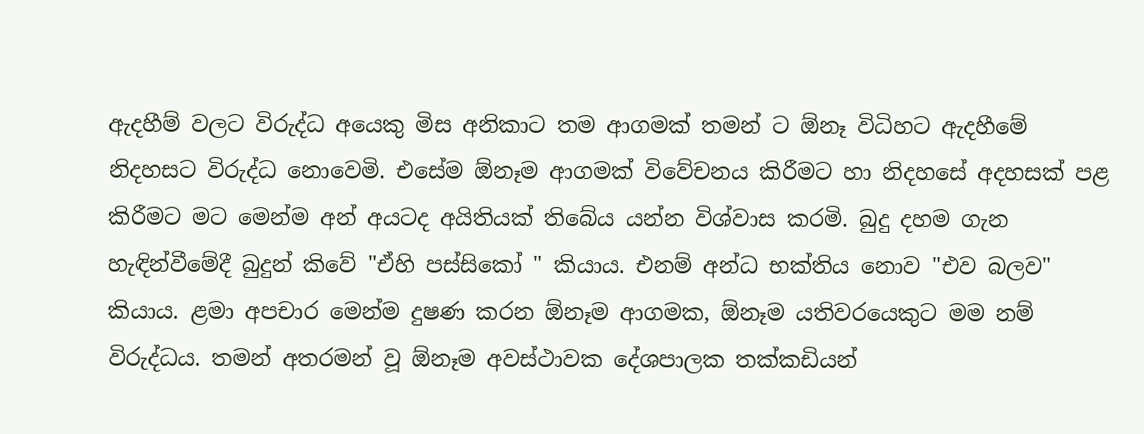ඇදහීම් වලට විරුද්ධ අයෙකු මිස අනිකාට තම ආගමක් තමන් ට ඕනෑ විධිහට ඇදහීමේ නිදහසට විරුද්ධ නොවෙමි. එසේම ඕනෑම ආගමක් විවේචනය කිරීමට හා නිදහසේ අදහසක් පළ කිරීමට මට මෙන්ම අන් අයටද අයිතියක් තිබේය යන්න විශ්වාස කරමි. බුදු දහම ගැන හැඳින්වීමේදී බුදුන් කිවේ "ඒහි පස්සිකෝ " කියාය. එනම් අන්ධ භක්තිය නොව "එව බලව" කියාය. ළමා අපචාර මෙන්ම දුෂණ කරන ඕනෑම ආගමක, ඕනෑම යතිවරයෙකුට මම නම් විරුද්ධය. තමන් අතරමන් වූ ඕනෑම අවස්ථාවක දේශපාලක තක්කඩියන්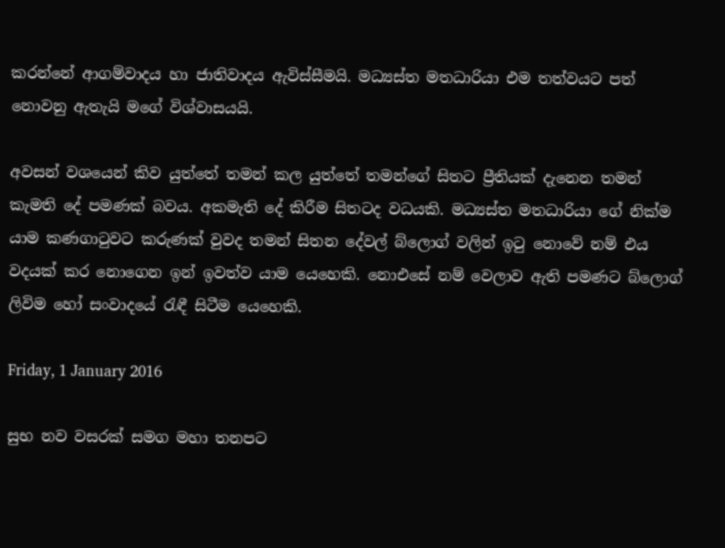කරන්නේ ආගම්වාදය හා ජාතිවාදය ඇවිස්සීමයි. මධ්‍යස්ත මතධාරියා එම තත්වයට පත් නොවනු ඇතැයි මගේ විශ්වාසයයි.

අවසන් වශයෙන් කිව යුත්තේ තමන් කල යුත්තේ තමන්ගේ සිතට ප්‍රීතියක් දැනෙන තමන් කැමති දේ පමණක් බවය. අකමැති දේ කිරීම සිතටද වධයකි. මධ්‍යස්ත මතධාරියා ගේ නික්ම යාම කණගාටුවට කරුණක් වුවද තමන් සිතන දේවල් බ්ලොග් වලින් ඉටු නොවේ නම් එය වදයක් කර නොගෙන ඉන් ඉවත්ව යාම යෙහෙකි. නොඑසේ නම් වෙලාව ඇති පමණට බ්ලොග් ලිවිම හෝ සංවාදයේ රැඳී සිටීම යෙහෙකි.

Friday, 1 January 2016

සුභ නව වසරක් සමග මහා තනපට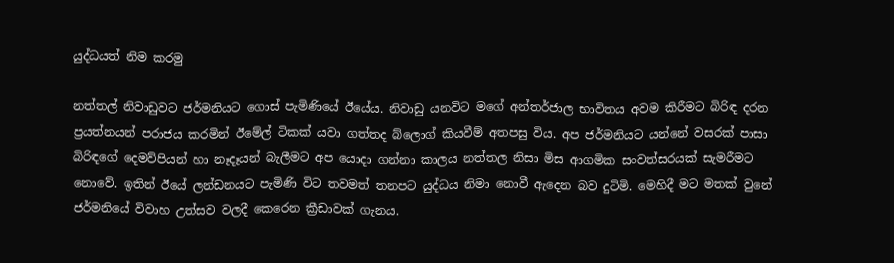යුද්ධයත් නිම කරමු

නත්තල් නිවාඩුවට ජර්මනියට ගොස් පැමිණියේ ඊයේය. නිවාඩු යනවිට මගේ අන්තර්ජාල භාවිතය අවම කිරීමට බිරිඳ දරන ප්‍රයත්නයන් පරාජය කරමින් ඊමේල් ටිකක් යවා ගත්තද බ්ලොග් කියවීම් අතපසු විය. අප ජර්මනියට යන්නේ වසරක් පාසා බිරිඳගේ දෙමව්පියන් හා නෑදෑයන් බැලීමට අප යොදා ගන්නා කාලය නත්තල නිසා මිස ආගමික සංවත්සරයක් සැමරීමට නොවේ. ඉතින් ඊයේ ලන්ඩනයට පැමිණි විට තවමත් තනපට යුද්ධය නිමා නොවී ඇදෙන බව දුටිමි. මෙහිදී මට මතක් වුනේ ජර්මනියේ විවාහ උත්සව වලදී කෙරෙන ක්‍රීඩාවක් ගැනය.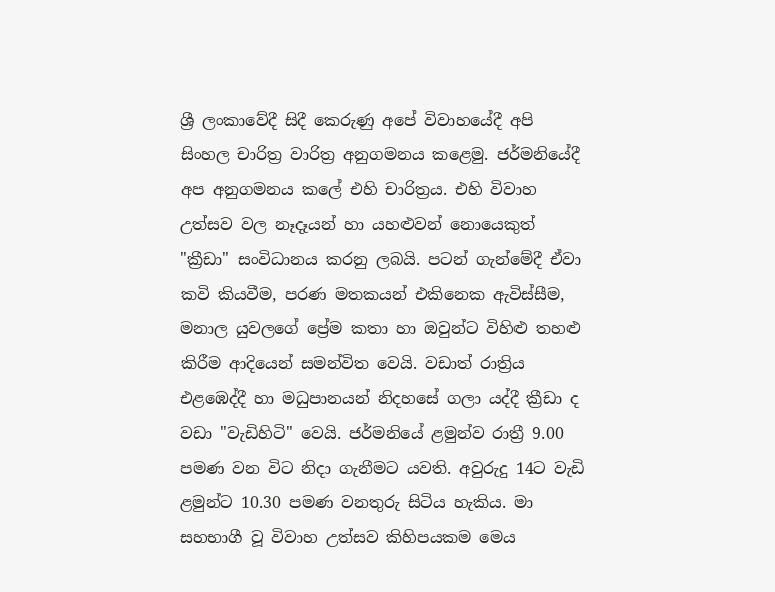ශ්‍රී ලංකාවේදී සිදී කෙරුණු අපේ විවාහයේදී අපි සිංහල චාරිත්‍ර වාරිත්‍ර අනුගමනය කළෙමු. ජර්මනියේදී අප අනුගමනය කලේ එහි චාරිත්‍රය. එහි විවාහ උත්සව වල නෑදෑයන් හා යහළුවන් නොයෙකුත් "ක්‍රීඩා" සංවිධානය කරනු ලබයි. පටන් ගැන්මේදී ඒවා කවි කියවීම, පරණ මතකයන් එකිනෙක ඇවිස්සීම, මනාල යුවලගේ ප්‍රේම කතා හා ඔවුන්ට විහිළු තහළු කිරීම ආදියෙන් සමන්විත වෙයි. වඩාත් රාත්‍රිය එළඹෙද්දී හා මධුපානයන් නිදහසේ ගලා යද්දී ක්‍රීඩා ද වඩා "වැඩිහිටි" වෙයි. ජර්මනියේ ළමුන්ව රාත්‍රී 9.00 පමණ වන විට නිදා ගැනීමට යවති. අවුරුදු 14ට වැඩි ළමුන්ට 10.30 පමණ වනතුරු සිටිය හැකිය. මා සහභාගී වූ විවාහ උත්සව කිහිපයකම මෙය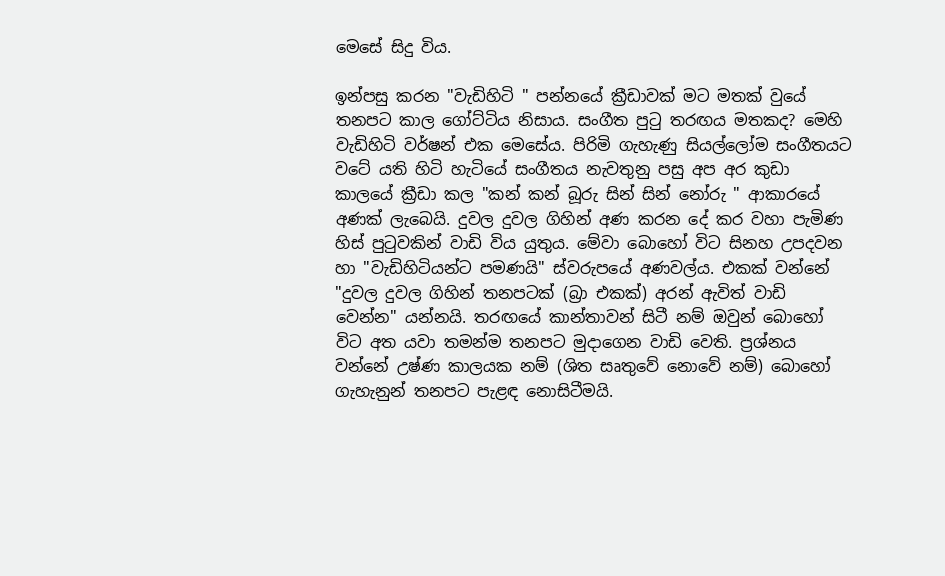මෙසේ සිදු විය.

ඉන්පසු කරන "වැඩිහිටි " පන්නයේ ක්‍රීඩාවක් මට මතක් වුයේ තනපට කාල ගෝට්ටිය නිසාය. සංගීත පුටු තරඟය මතකද? මෙහි වැඩිහිටි වර්ෂන් එක මෙසේය. පිරිමි ගැහැණු සියල්ලෝම සංගීතයට වටේ යති හිටි හැටියේ සංගීතය නැවතුනු පසු අප අර කුඩා කාලයේ ක්‍රීඩා කල "කන් කන් බූරු සින් සින් නෝරු " ආකාරයේ අණක් ලැබෙයි. දුවල දුවල ගිහින් අණ කරන දේ කර වහා පැමිණ හිස් පුටුවකින් වාඩි විය යුතුය. මේවා බොහෝ විට සිනහ උපදවන හා "වැඩිහිටියන්ට පමණයි" ස්වරුපයේ අණවල්ය. එකක් වන්නේ "දුවල දුවල ගිහින් තනපටක් (බ්‍රා එකක්) අරන් ඇවිත් වාඩි වෙන්න" යන්නයි. තරඟයේ කාන්තාවන් සිටී නම් ඔවුන් බොහෝ විට අත යවා තමන්ම තනපට මුදාගෙන වාඩි වෙති. ප්‍රශ්නය වන්නේ උෂ්ණ කාලයක නම් (ශිත සෘතුවේ නොවේ නම්) බොහෝ ගැහැනුන් තනපට පැළඳ නොසිටීමයි.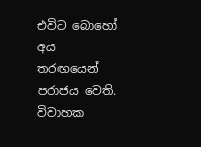එවිට බොහෝ අය තරඟයෙන් පරාජය වෙති. විවාහක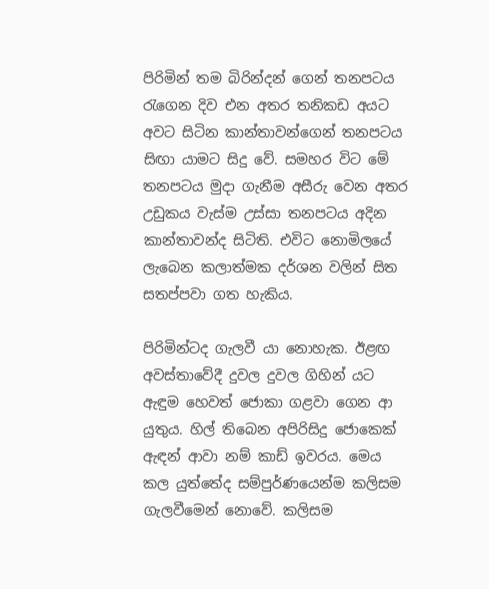පිරිමින් තම බිරින්දන් ගෙන් තනපටය රැගෙන දිව එන අතර තනිකඩ අයට අවට සිටින කාන්තාවන්ගෙන් තනපටය සිඟා යාමට සිදු වේ. සමහර විට මේ තනපටය මුදා ගැනීම අසීරු වෙන අතර උඩුකය වැස්ම උස්සා තනපටය අදින කාන්තාවන්ද සිටිති. එවිට නොමිලයේ ලැබෙන කලාත්මක දර්ශන වලින් සිත සතප්පවා ගත හැකිය.

පිරිමින්ටද ගැලවී යා නොහැක. ඊළඟ අවස්තාවේදී දුවල දුවල ගිහින් යට ඇඳුම හෙවත් ජොකා ගළවා ගෙන ආ යුතුය. හිල් තිබෙන අපිරිසිදු ජොකෙක් ඇඳන් ආවා නම් කාඩ් ඉවරය. මෙය කල යුත්තේද සම්පුර්ණයෙන්ම කලිසම ගැලවීමෙන් නොවේ. කලිසම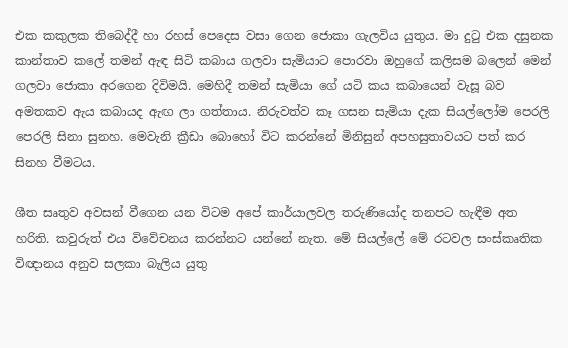එක කකුලක තිබෙද්දී හා රහස් පෙදෙස වසා ගෙන ජොකා ගැලවිය යුතුය. මා දුටු එක දසුනක කාන්තාව කලේ තමන් ඇඳ සිටි කබාය ගලවා සැමියාට පොරවා ඔහුගේ කලිසම බලෙන් මෙන් ගලවා ජොකා අරගෙන දිවිමයි. මෙහිදී තමන් සැමියා ගේ යටි කය කබායෙන් වැසූ බව අමතකව ඇය කබායද ඇඟ ලා ගත්තාය. නිරුවත්ව කෑ ගසන සැමියා දැක සියල්ලෝම පෙරලි පෙරලි සිනා සුනහ. මෙවැනි ක්‍රීඩා බොහෝ විට කරන්නේ මිනිසුන් අපහසුතාවයට පත් කර සිනහ වීමටය.

ශීත සෘතුව අවසන් වීගෙන යන විටම අපේ කාර්යාලවල තරුණියෝද තනපට හැඳීම අත හරිති. කවුරුත් එය විවේචනය කරන්නට යන්නේ නැත. මේ සියල්ලේ මේ රටවල සංස්කෘතික විඥානය අනුව සලකා බැලිය යුතු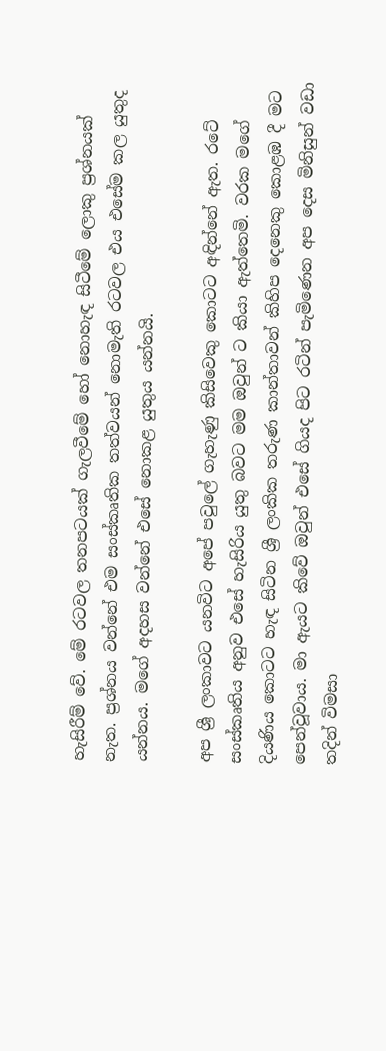හැසිරීම් වේ. මේ රටවල තනපටයක් ගැලවීමේ හෝ නොහැඳ සිටීමේ ලොකු ප්‍රශ්නයක් නැත. ප්‍රශ්නය වන්නේ එම සංස්කෘතික තත්වයන් නොමැති රටවල එය එසේම කල යුතුද යන්නය. මගේ අදහස වන්නේ එසේ නොකළ යුතුය යන්නයි.

අප ශ්‍රී ලංකාවට යනවිට අපේ පවුලේ ගැහැණු කිසිවෙකු කොටට අඳින්නේ ඇත. රටේ සංස්කෘතිය අනුව එසේ හැසිරිය යුතු බවට මම ඔවුන් ට කියා ඇත්තෙමි. වරක මගේ දියණිය කොටට හැඳ සිටින ශ්‍රී ලංකික තරුණ කාන්තාවන් කිහිප දෙනෙකු කොළඹ දී මට පෙන්වූවාය. මා ඇයට කිවේ ඔවුන් එසේ ගියද පිට රටින් පැමිණෙන අප දෙස මිනිසුන් වඩා තදින් විමසා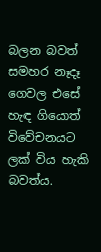බලන බවත් සමහර නෑදෑ ගෙවල එසේ හැඳ ගියොත් විවේචනයට ලක් විය හැකි බවත්ය.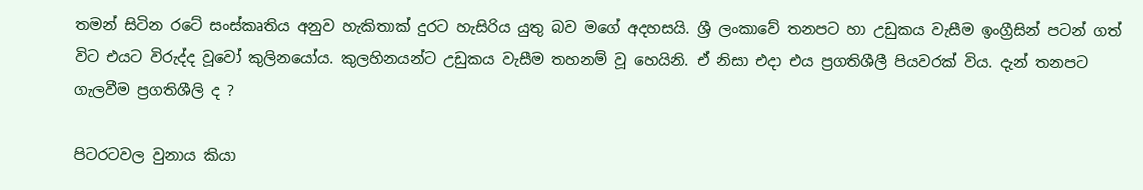තමන් සිටින රටේ සංස්කෘතිය අනුව හැකිතාක් දුරට හැසිරිය යුතු බව මගේ අදහසයි. ශ්‍රී ලංකාවේ තනපට හා උඩුකය වැසීම ඉංග්‍රීසින් පටන් ගත් විට එයට විරුද්ද වූවෝ කුලිනයෝය. කුලහිනයන්ට උඩුකය වැසීම තහනම් වූ හෙයිනි. ඒ නිසා එදා එය ප්‍රගතිශීලී පියවරක් විය. දැන් තනපට ගැලවීම ප්‍රගතිශීලි ද ?

පිටරටවල වුනාය කියා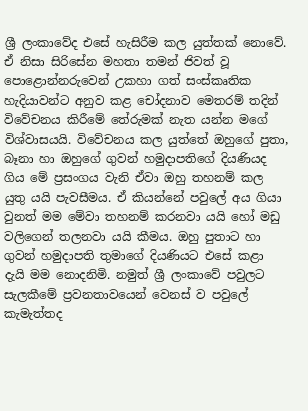ශ්‍රී ලංකාවේද එසේ හැසිරීම කල යුත්තක් නොවේ. ඒ නිසා සිරිසේන මහතා තමන් ජිවත් වූ පොළොන්නරුවෙන් උකහා ගත් සංස්කෘතික හැදියාවන්ට අනුව කළ චෝදනාව මෙතරම් තදින් විවේචනය කිරීමේ තේරුමක් නැත යන්න මගේ විශ්වාසයයි. විවේචනය කල යුත්තේ ඔහුගේ පුතා, බෑනා හා ඔහුගේ ගුවන් හමුදාපතිගේ දියණියද ගිය මේ ප්‍රසංගය වැනි ඒවා ඔහු තහනම් කල යුතු යයි පැවසීමය. ඒ කියන්නේ පවුලේ අය ගියා වුනත් මම මේවා තහනම් කරනවා යයි හෝ මඩු වලිගෙන් තලනවා යයි කීමය. ඔහු පුතාට හා ගුවන් හමුදාපති තුමාගේ දියණියට එසේ කළා දැයි මම නොදනිමි. නමුත් ශ්‍රී ලංකාවේ පවුලට සැලකීමේ ප්‍රවනතාවයෙන් වෙනස් ව පවුලේ කැමැත්තද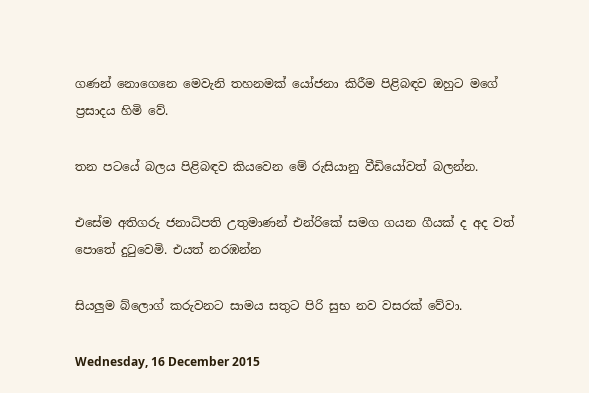ගණන් නොගෙනෙ මෙවැනි තහනමක් යෝජනා කිරීම පිළිබඳව ඔහුට මගේ ප්‍රසාදය හිමි වේ.

තන පටයේ බලය පිළිබඳව කියවෙන මේ රුසියානු වීඩියෝවත් බලන්න.

එසේම අතිගරු ජනාධිපති උතුමාණන් එන්රිකේ සමග ගයන ගීයක් ද අද වත් පොතේ දුටුවෙමි. එයත් නරඹන්න

සියලුම බ්ලොග් කරුවනට සාමය සතුට පිරි සුභ නව වසරක් වේවා.

Wednesday, 16 December 2015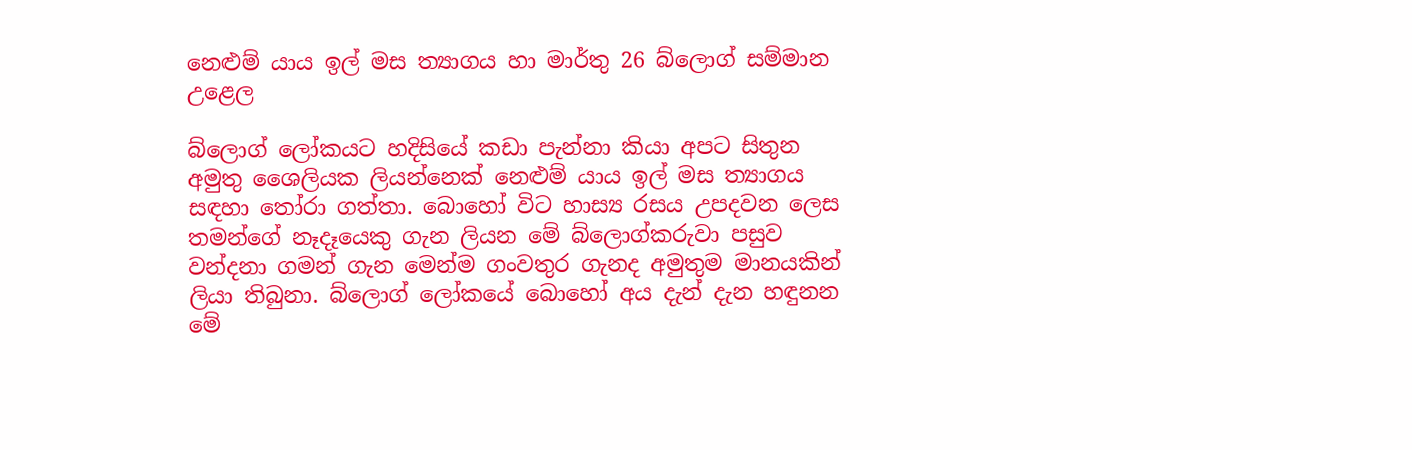නෙළුම් යාය ඉල් මස ත්‍යාගය හා මාර්තු 26 බ්ලොග් සම්මාන උළෙල

බ්ලොග් ලෝකයට හදිසියේ කඩා පැන්නා කියා අපට සිතුන අමුතු ශෛලියක ලියන්නෙක් නෙළුම් යාය ඉල් මස ත්‍යාගය සඳහා තෝරා ගත්තා. බොහෝ විට හාස්‍ය රසය උපදවන ලෙස තමන්ගේ නෑදෑයෙකු ගැන ලියන මේ බ්ලොග්කරුවා පසුව වන්දනා ගමන් ගැන මෙන්ම ගංවතුර ගැනද අමුතුම මානයකින් ලියා තිබුනා. බ්ලොග් ලෝකයේ බොහෝ අය දැන් දැන හඳුනන මේ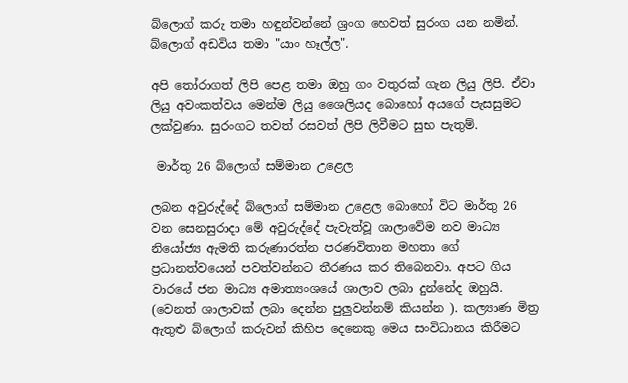බ්ලොග් කරු තමා හඳුන්වන්නේ ශ්‍රංග හෙවත් සුරංග යන නමින්. බ්ලොග් අඩවිය තමා "යාං හෑල්ල".

අපි තෝරාගත් ලිපි පෙළ තමා ඔහු ගං වතුරක් ගැන ලියු ලිපි. ඒවා ලියු අවංකත්වය මෙන්ම ලියු ශෛලියද බොහෝ අයගේ පැසසුමට ලක්වුණා. සුරංගට තවත් රසවත් ලිපි ලිවීමට සුභ පැතුම්.

 මාර්තු 26 බ්ලොග් සම්මාන උළෙල

ලබන අවුරුද්දේ බ්ලොග් සම්මාන උළෙල බොහෝ විට මාර්තු 26 වන සෙනසුරාදා මේ අවුරුද්දේ පැවැත්වූ ශාලාවේම නව මාධ්‍ය නියෝජ්‍ය ඇමති කරුණාරත්න පරණවිතාන මහතා ගේ ප්‍රධානත්වයෙන් පවත්වන්නට තීරණය කර තිබෙනවා. අපට ගිය වාරයේ ජන මාධ්‍ය අමාත්‍යංශයේ ශාලාව ලබා දුන්නේද ඔහුයි. (වෙනත් ශාලාවක් ලබා දෙන්න පුලුවන්නම් කියන්න ). කල්‍යාණ මිත්‍ර ඇතුළු බ්ලොග් කරුවන් කිහිප දෙනෙකු මෙය සංවිධානය කිරීමට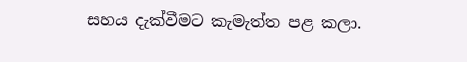සහය දැක්වීමට කැමැත්ත පළ කලා.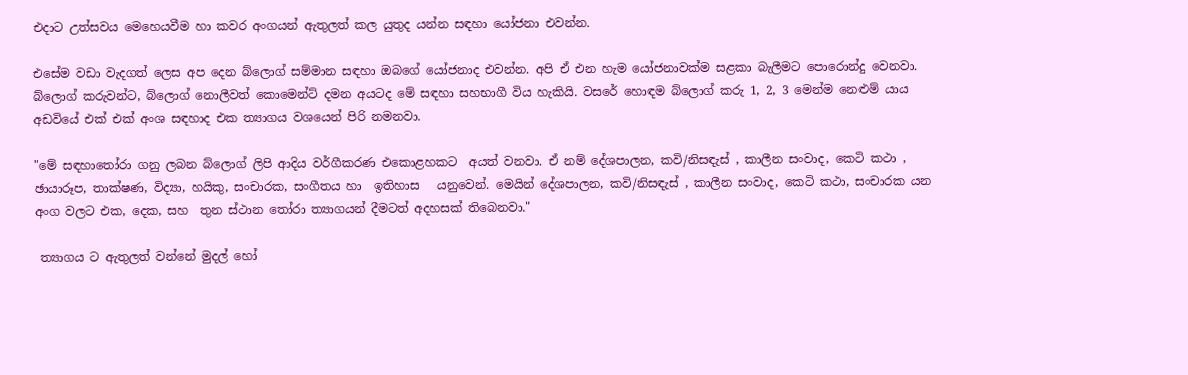එදාට උත්සවය මෙහෙයවීම හා කවර අංගයන් ඇතුලත් කල යුතුද යන්න සඳහා යෝජනා එවන්න.

එසේම වඩා වැදගත් ලෙස අප දෙන බ්ලොග් සම්මාන සඳහා ඔබගේ යෝජනාද එවන්න. අපි ඒ එන හැම යෝජනාවක්ම සළකා බැලීමට පොරොන්දු වෙනවා. බ්ලොග් කරුවන්ට, බ්ලොග් නොලීවත් කොමෙන්ට් දමන අයටද මේ සඳහා සහභාගී විය හැකියි. වසරේ හොඳම බ්ලොග් කරු 1, 2, 3 මෙන්ම නෙළුම් යාය අඩවියේ එක් එක් අංශ සඳහාද එක ත්‍යාගය වශයෙන් පිරි නමනවා.

"මේ සඳහාතෝරා ගනු ලබන බ්ලොග් ලිපි ආදිය වර්ගීකරණ එකොළහකට  අයත් වනවා. ඒ නම් දේශපාලන, කවි/නිසඳැස් , කාලීන සංවාද, කෙටි කථා , ඡායාරූප, තාක්ෂණ, විද්‍යා, හයිකු, සංචාරක, සංගීතය හා  ඉතිහාස   යනුවෙන්. මෙයින් දේශපාලන, කවි/නිසඳැස් , කාලීන සංවාද, කෙටි කථා, සංචාරක යන අංග වලට එක, දෙක, සහ  තුන ස්ථාන තෝරා ත්‍යාගයන් දීමටත් අදහසක් තිබෙනවා."

 ත්‍යාගය ට ඇතුලත් වන්නේ මුදල් හෝ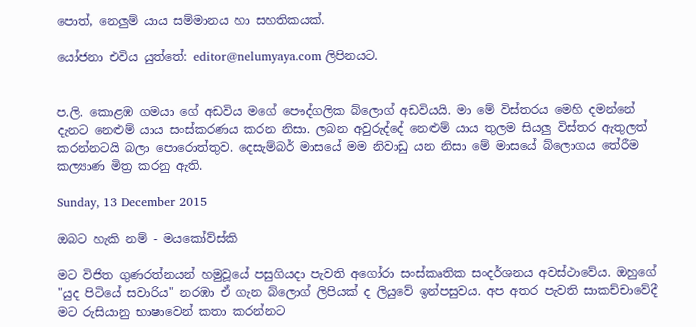පොත්, නෙලුම් යාය සම්මානය හා සහතිකයක්.

යෝජනා එවිය යුත්තේ: editor@nelumyaya.com ලිපිනයට.


ප.ලි. කොළඹ ගමයා ගේ අඩවිය මගේ පෞද්ගලික බ්ලොග් අඩවියයි. මා මේ විස්තරය මෙහි දමන්නේ දැනට නෙළුම් යාය සංස්කරණය කරන නිසා. ලබන අවුරුද්දේ නෙළුම් යාය තුලම සියලු විස්තර ඇතුලත් කරන්නටයි බලා පොරොත්තුව. දෙසැම්බර් මාසයේ මම නිවාඩු යන නිසා මේ මාසයේ බ්ලොගය තේරීම කල්‍යාණ මිත්‍ර කරනු ඇති.

Sunday, 13 December 2015

ඔබට හැකි නම් - මයකෝව්ස්කි

මට විජිත ගුණරත්නයන් හමුවූයේ පසුගියදා පැවති අගෝරා සංස්කෘතික සංදර්ශනය අවස්ථාවේය. ඔහුගේ "යුද පිටියේ සවාරිය" නරඹා ඒ ගැන බ්ලොග් ලිපියක් ද ලියුවේ ඉන්පසුවය. අප අතර පැවති සාකච්චාවේදී මට රුසියානු භාෂාවෙන් කතා කරන්නට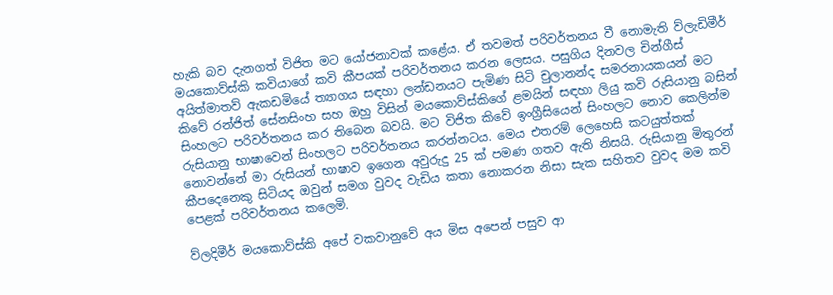හැකි බව දැනගත් විජිත මට යෝජනාවක් කළේය. ඒ තවමත් පරිවර්තනය වී නොමැති ව්ලැඩිමීර් මයකොව්ස්කි කවියාගේ කවි කීපයක් පරිවර්තනය කරන ලෙසය. පසුගිය දිනවල චින්ගීස් අයිත්මාතව් ඇකඩමියේ ත්‍යාගය සඳහා ලන්ඩනයට පැමිණ සිටි චුලානන්ද සමරනායකයන් මට කිවේ රන්ජිත් සේනසිංහ සහ ඔහු විසින් මයකොව්ස්කිගේ ළමයින් සඳහා ලියු කවි රුසියානු බසින් සිංහලට පරිවර්තනය කර තිබෙන බවයි. මට විජිත කිවේ ඉංග්‍රීසියෙන් සිංහලට නොව කෙලින්ම රුසියානු භාෂාවෙන් සිංහලට පරිවර්තනය කරන්නටය. මෙය එතරම් ලෙහෙසි කටයුත්තක් නොවන්නේ මා රුසියන් භාෂාව ඉගෙන අවුරුදු 25 ක් පමණ ගතව ඇති නිසයි. රුසියානු මිතුරන් කීපදෙනෙකු සිටියද ඔවුන් සමග වුවද වැඩිය කතා නොකරන නිසා සැක සහිතව වුවද මම කවි පෙළක් පරිවර්තනය කලෙමි.

ව්ලදිමීර් මයකොව්ස්කි අපේ වකවානුවේ අය මිස අපෙන් පසුව ආ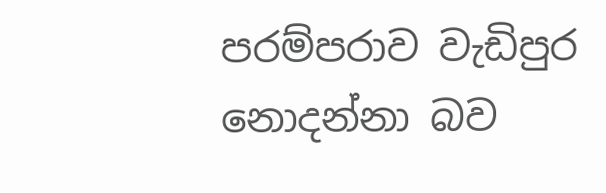පරම්පරාව වැඩිපුර නොදන්නා බව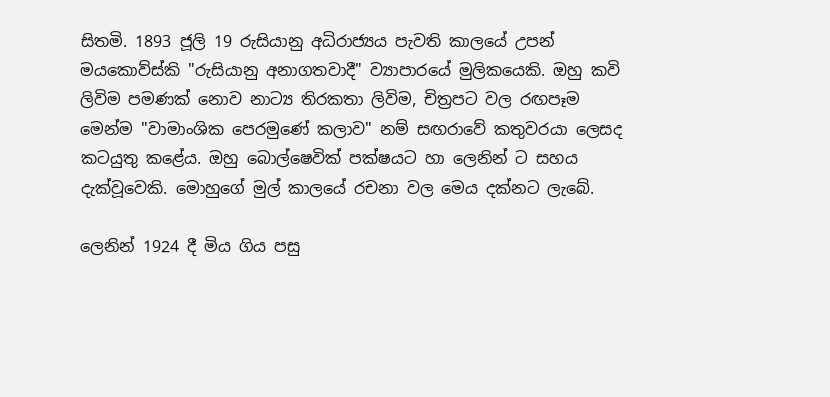සිතමි. 1893 ජූලි 19 රුසියානු අධිරාජ්‍යය පැවති කාලයේ උපන් මයකොව්ස්කි "රුසියානු අනාගතවාදී" ව්‍යාපාරයේ මුලිකයෙකි. ඔහු කවි ලිවිම පමණක් නොව නාට්‍ය තිරකතා ලිවිම, චිත්‍රපට වල රඟපෑම මෙන්ම "වාමාංශික පෙරමුණේ කලාව" නම් සඟරාවේ කතුවරයා ලෙසද කටයුතු කළේය. ඔහු බොල්ෂෙවික් පක්ෂයට හා ලෙනින් ට සහය දැක්වූවෙකි. මොහුගේ මුල් කාලයේ රචනා වල මෙය දක්නට ලැබේ.

ලෙනින් 1924 දී මිය ගිය පසු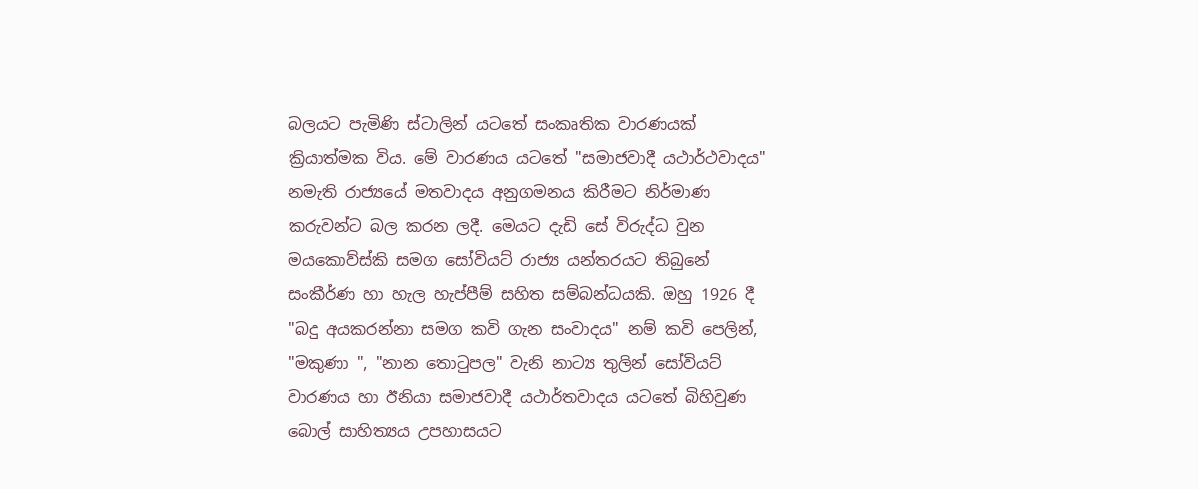බලයට පැමිණි ස්ටාලින් යටතේ සංකෘතික වාරණයක් ක්‍රියාත්මක විය. මේ වාරණය යටතේ "සමාජවාදී යථාර්ථවාදය" නමැති රාජ්‍යයේ මතවාදය අනුගමනය කිරීමට නිර්මාණ කරුවන්ට බල කරන ලදී. මෙයට දැඩි සේ විරුද්ධ වුන මයකොව්ස්කි සමග සෝවියට් රාජ්‍ය යන්තරයට තිබුනේ සංකීර්ණ හා හැල හැප්පීම් සහිත සම්බන්ධයකි. ඔහු 1926 දී "බදු අයකරන්නා සමග කවි ගැන සංවාදය" නම් කවි පෙලින්, "මකුණා ", "නාන තොටුපල" වැනි නාට්‍ය තුලින් සෝවියට් වාරණය හා ඊනියා සමාජවාදී යථාර්තවාදය යටතේ බිහිවුණ බොල් සාහිත්‍යය උපහාසයට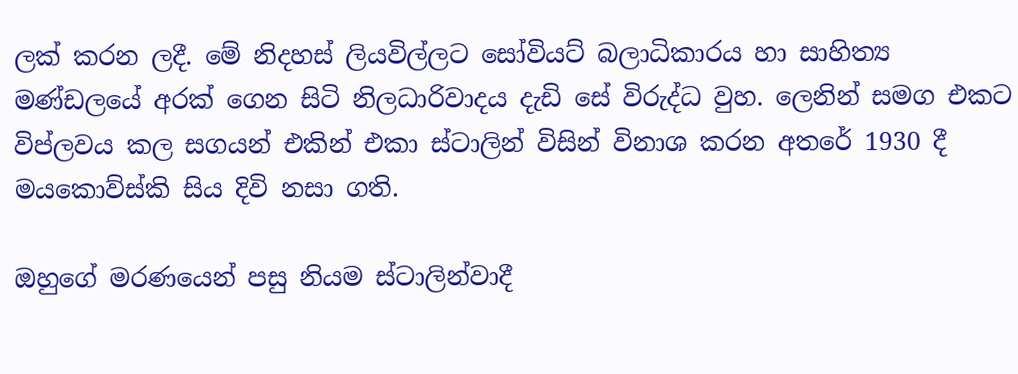ලක් කරන ලදී. මේ නිදහස් ලියවිල්ලට සෝවියට් බලාධිකාරය හා සාහිත්‍ය මණ්ඩලයේ අරක් ගෙන සිටි නිලධාරිවාදය දැඩි සේ විරුද්ධ වුහ. ලෙනින් සමග එකට විප්ලවය කල සගයන් එකින් එකා ස්ටාලින් විසින් විනාශ කරන අතරේ 1930 දී මයකොව්ස්කි සිය දිවි නසා ගති.

ඔහුගේ මරණයෙන් පසු නියම ස්ටාලින්වාදී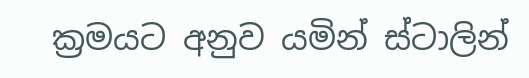ක්‍රමයට අනුව යමින් ස්ටාලින්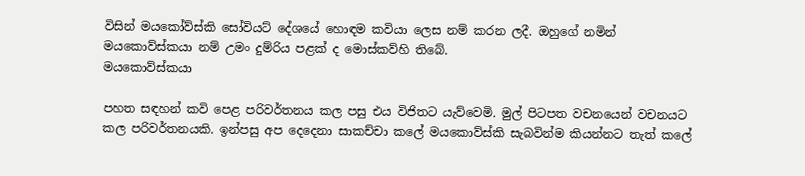විසින් මයකෝව්ස්කි සෝවියට් දේශයේ හොඳම කවියා ලෙස නම් කරන ලදී. ඔහුගේ නමින් මයකොව්ස්කයා නම් උමං දුම්රිය පළක් ද මොස්කව්හි තිබේ.
මයකොව්ස්කයා

පහත සඳහන් කවි පෙළ පරිවර්තනය කල පසු එය විජිතට යැව්වෙමි. මුල් පිටපත වචනයෙන් වචනයට කල පරිවර්තනයකි. ඉන්පසු අප දෙදෙනා සාකච්චා කලේ මයකොව්ස්කි සැබවින්ම කියන්නට තැත් කලේ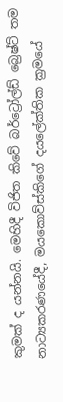කුමක් ද යන්නයි. මෙහිදී විජිත කිවේ බර්ට්‍රෝල්ඩ් බ්‍රෙෂ්ට් තම නාට්‍යකරණයේදී, මයකොව්ස්කිගේ දයලේක්තික ක්‍රමයේ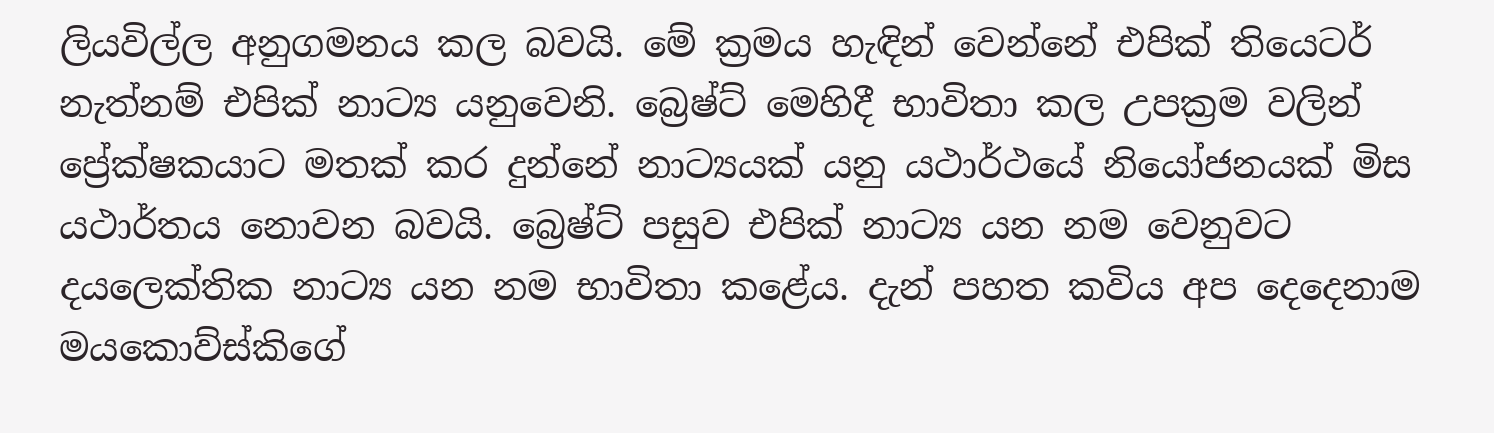ලියවිල්ල අනුගමනය කල බවයි. මේ ක්‍රමය හැඳින් වෙන්නේ එපික් තියෙටර් නැත්නම් එපික් නාට්‍ය යනුවෙනි. බ්‍රෙෂ්ට් මෙහිදී භාවිතා කල උපක්‍රම වලින් ප්‍රේක්ෂකයාට මතක් කර දුන්නේ නාට්‍යයක් යනු යථාර්ථයේ නියෝජනයක් මිස යථාර්තය නොවන බවයි. බ්‍රෙෂ්ට් පසුව එපික් නාට්‍ය යන නම වෙනුවට දයලෙක්තික නාට්‍ය යන නම භාවිතා කළේය. දැන් පහත කවිය අප දෙදෙනාම මයකොව්ස්කිගේ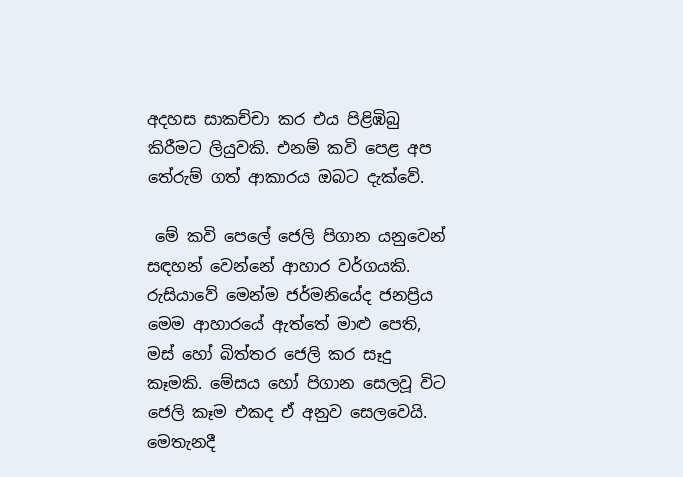අදහස සාකච්චා කර එය පිළිඹිබු කිරීමට ලියුවකි. එනම් කවි පෙළ අප තේරුම් ගත් ආකාරය ඔබට දැක්වේ.

 මේ කවි පෙලේ ජෙලි පිගාන යනුවෙන් සඳහන් වෙන්නේ ආහාර වර්ගයකි. රුසියාවේ මෙන්ම ජර්මනියේද ජනප්‍රිය මෙම ආහාරයේ ඇත්තේ මාළු පෙති, මස් හෝ බිත්තර ජෙලි කර සෑදු කෑමකි. මේසය හෝ පිගාන සෙලවූ විට ජෙලි කෑම එකද ඒ අනුව සෙලවෙයි. මෙතැනදී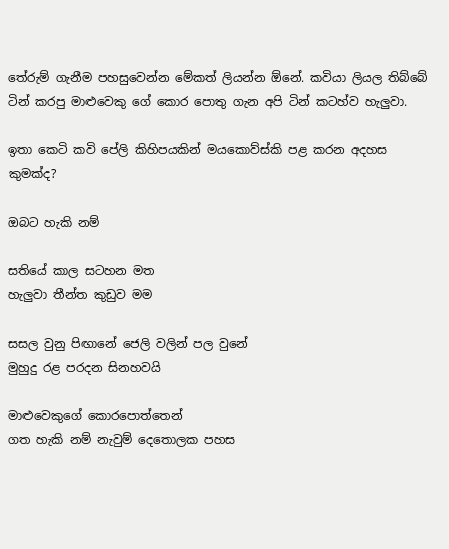තේරුම් ගැනීම පහසුවෙන්න මේකත් ලියන්න ඕනේ. කවියා ලියල තිබ්බේ ටින් කරපු මාළුවෙකු ගේ කොර පොතු ගැන අපි ටින් කටහ්ව හැලුවා.

ඉතා කෙටි කවි පේලි කිහිපයකින් මයකොව්ස්කි පළ කරන අදහස කුමක්ද?

ඔබට හැකි නම්

සතියේ කාල සටහන මත
හැලුවා තීන්ත කුඩුව මම

සසල වුනු පිඟානේ ජෙලි වලින් පල වුනේ
මුහුදු රළ පරදන සිනහවයි

මාළුවෙකුගේ කොරපොත්තෙන්
ගත හැකි නම් නැවුම් දෙතොලක පහස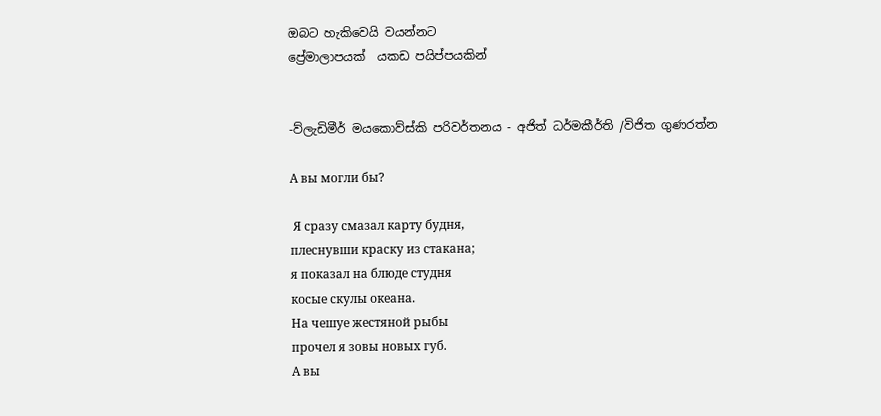ඔබට හැකිවෙයි වයන්නට
ප්‍රේමාලාපයක්  යකඩ පයිප්පයකින්


-ව්ලැඩිමීර් මයකොව්ස්කි පරිවර්තනය - අජිත් ධර්මකීර්ති /විජිත ගුණරත්න

А вы могли бы?

 Я сразу смазал карту будня,
плеснувши краску из стакана;
я показал на блюде студня
косые скулы океана.
На чешуе жестяной рыбы
прочел я зовы новых губ.
А вы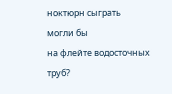ноктюрн сыграть
могли бы
на флейте водосточных труб?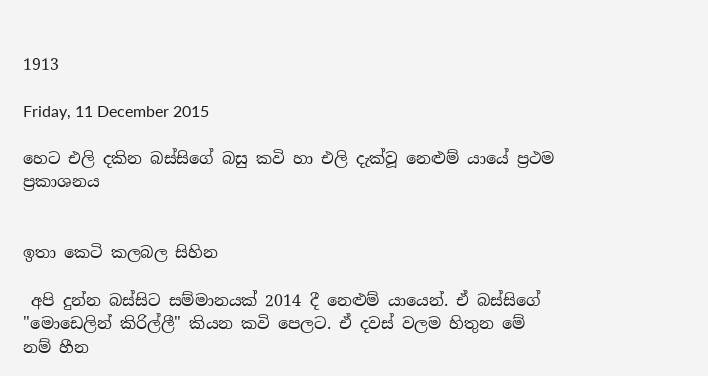1913

Friday, 11 December 2015

හෙට එලි දකින බස්සිගේ බසු කවි හා එලි දැක්වූ නෙළුම් යායේ ප්‍රථම ප්‍රකාශනය


ඉතා කෙටි කලබල සිහින

 අපි දුන්න බස්සිට සම්මානයක් 2014 දී නෙළුම් යායෙන්. ඒ බස්සිගේ "මොඩෙලින් කිරිල්ලී" කියන කවි පෙලට. ඒ දවස් වලම හිතුන මේ නම් හීන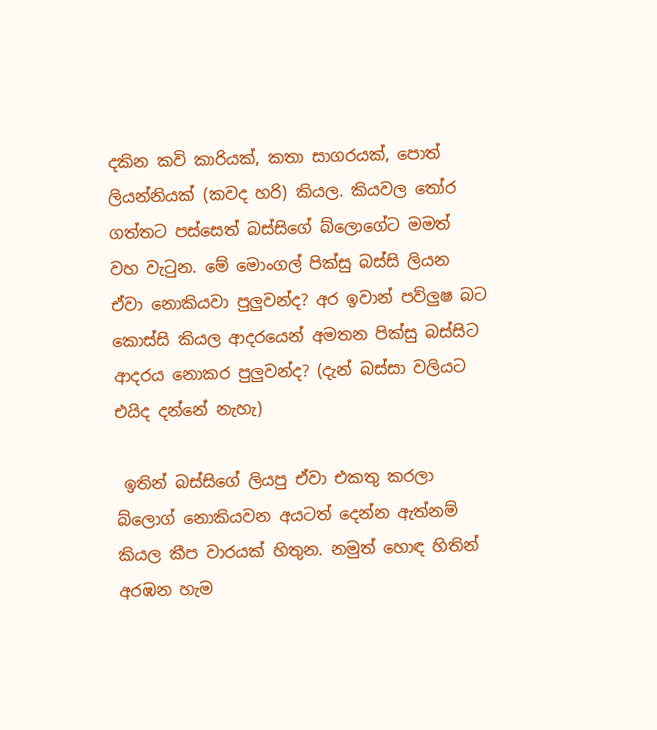දකින කවි කාරියක්, කතා සාගරයක්, පොත් ලියන්නියක් (කවද හරි) කියල. කියවල තෝර ගත්තට පස්සෙත් බස්සිගේ බ්ලොගේට මමත් වහ වැටුන. මේ මොංගල් පික්සු බස්සි ලියන ඒවා නොකියවා පුලුවන්ද? අර ඉවාන් පව්ලුෂ බට කොස්සි කියල ආදරයෙන් අමතන පික්සු බස්සිට ආදරය නොකර පුලුවන්ද? (දැන් බස්සා වලියට එයිද දන්නේ නැහැ)

 ඉතින් බස්සිගේ ලියපු ඒවා එකතු කරලා බ්ලොග් නොකියවන අයටත් දෙන්න ඇත්නම් කියල කීප වාරයක් හිතුන. නමුත් හොඳ හිතින් අරඹන හැම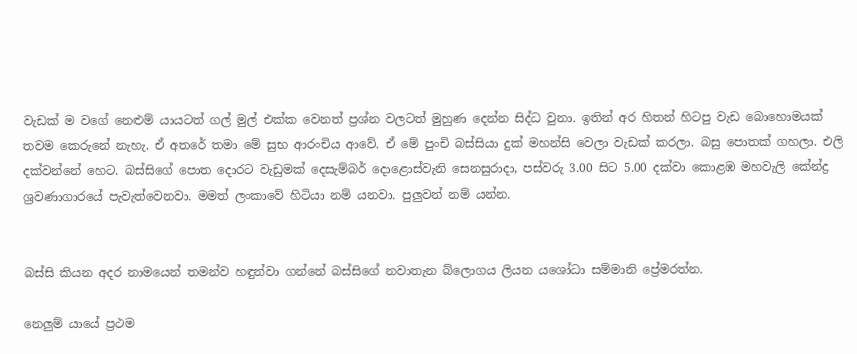වැඩක් ම වගේ නෙළුම් යායටත් ගල් මුල් එක්ක වෙනත් ප්‍රශ්න වලටත් මුහුණ දෙන්න සිද්ධ වුනා. ඉතින් අර හිතන් හිටපු වැඩ බොහොමයක් තවම කෙරුනේ නැහැ. ඒ අතරේ තමා මේ සුභ ආරංචිය ආවේ. ඒ මේ පුංචි බස්සියා දුක් මහන්සි වෙලා වැඩක් කරලා. බසු පොතක් ගහලා. එලි දක්වන්නේ හෙට. බස්සිගේ පොත දොරට වැඩුමක් දෙසැම්බර් දොළොස්වැනි සෙනසුරාදා, පස්වරු 3.00 සිට 5.00 දක්වා කොළඹ මහවැලි කේන්ද්‍ර ශ්‍රවණාගාරයේ පැවැත්වෙනවා. මමත් ලංකාවේ හිටියා නම් යනවා. පුලුවන් නම් යන්න.


බස්සි කියන අදර නාමයෙන් තමන්ව හඳුන්වා ගන්නේ බස්සිගේ නවාතැන බ්ලොගය ලියන යශෝධා සම්මානි ප්‍රේමරත්න.

නෙලුම් යායේ ප්‍රථම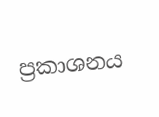ප්‍රකාශනය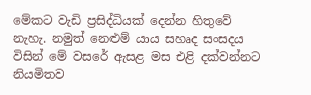මේකට වැඩි ප්‍රසිද්ධියක් දෙන්න හිතුවේ නැහැ. නමුත් නෙළුම් යාය සහෘද සංසදය විසින් මේ වසරේ ඇසළ මස එළි දක්වන්නට නියමිතව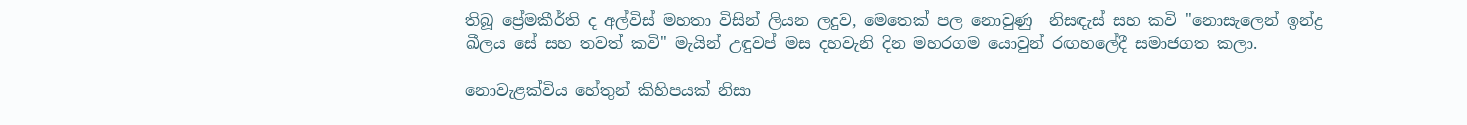තිබූ ප්‍රේමකීර්ති ද අල්විස් මහතා විසින් ලියන ලදුව, මෙතෙක් පල නොවුණු  නිසඳැස් සහ කවි "නොසැලෙන් ඉන්ද්‍ර ඛීලය සේ සහ තවත් කවි" මැයින් උඳුවප් මස දහවැනි දින මහරගම යොවුන් රඟහලේදී සමාජගත කලා.

නොවැළක්විය හේතුන් කිහිපයක් නිසා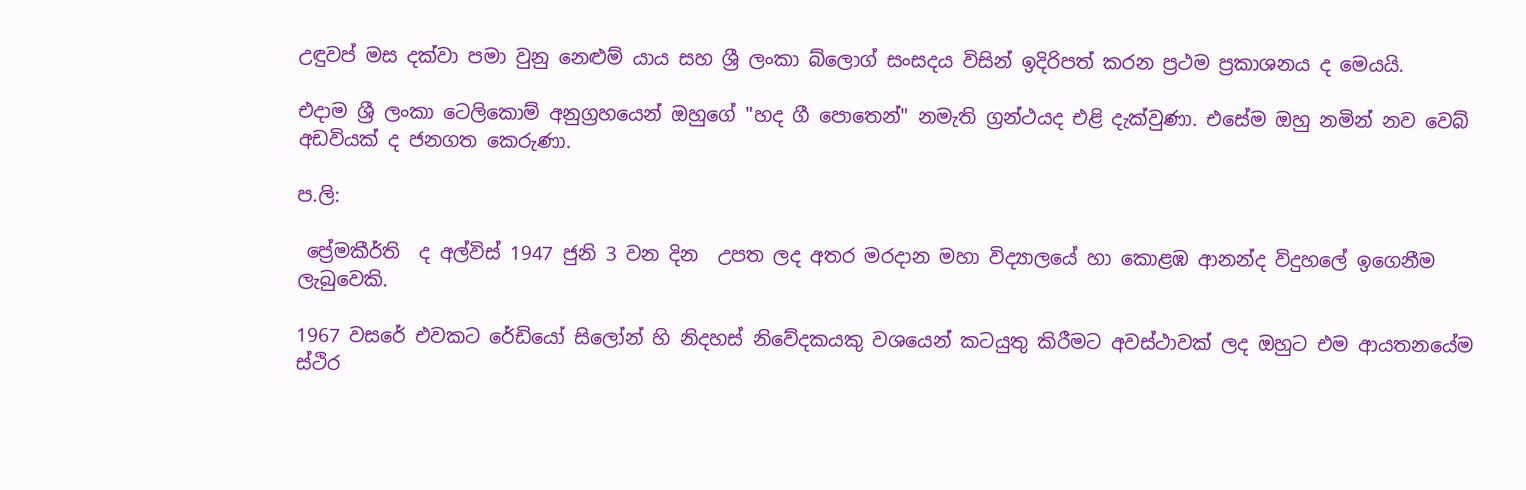උඳුවප් මස දක්වා පමා වුනු නෙළුම් යාය සහ ශ්‍රී ලංකා බ්ලොග් සංසදය විසින් ඉදිරිපත් කරන ප්‍රථම ප්‍රකාශනය ද මෙයයි.

එදාම ශ්‍රී ලංකා ටෙලිකොම් අනුග්‍රහයෙන් ඔහුගේ "හද ගී පොතෙන්" නමැති ග්‍රන්ථයද එළි දැක්වුණා. එසේම ඔහු නමින් නව වෙබ් අඩවියක් ද ජනගත කෙරුණා.

ප.ලි:

 ප්‍රේමකීර්ති  ද අල්විස් 1947 ජුනි 3 වන දින  උපත ලද අතර මරදාන මහා විද්‍යාලයේ හා කොළඹ ආනන්ද විදුහලේ ඉගෙනීම ලැබුවෙකි.

1967 වසරේ එවකට රේඩියෝ සිලෝන් හි නිදහස් නිවේදකයකු වශයෙන් කටයුතු කිරීමට අවස්ථාවක් ලද ඔහුට එම ආයතනයේම ස්ථිර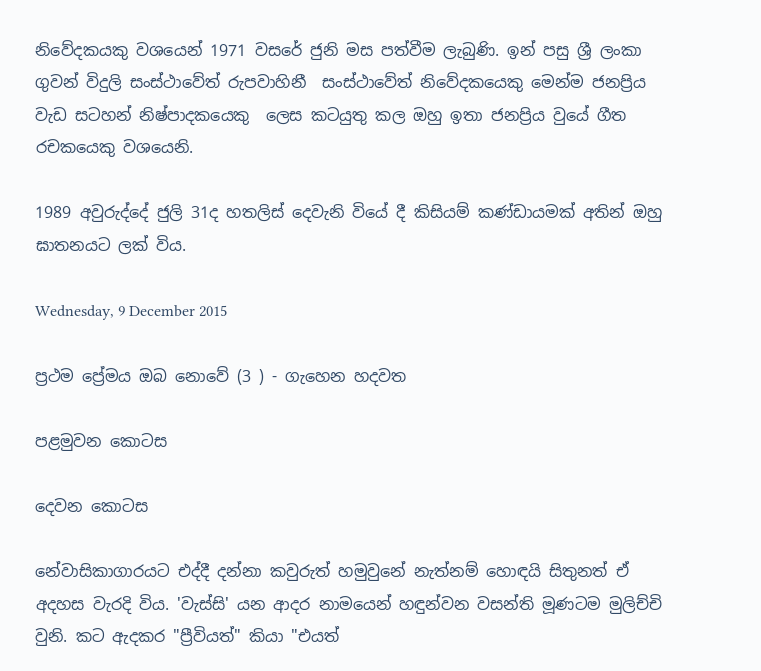නිවේදකයකු වශයෙන් 1971 වසරේ ජුනි මස පත්වීම ලැබුණි. ඉන් පසු ශ්‍රී ලංකා ගුවන් විදුලි සංස්ථාවේත් රුපවාහිනී  සංස්ථාවේත් නිවේදකයෙකු මෙන්ම ජනප්‍රිය වැඩ සටහන් නිෂ්පාදකයෙකු  ලෙස කටයුතු කල ඔහු ඉතා ජනප්‍රිය වුයේ ගීත රචකයෙකු වශයෙනි.

1989 අවුරුද්දේ ජුලි 31ද හතලිස් දෙවැනි වියේ දී කිසියම් කණ්ඩායමක් අතින් ඔහු ඝාතනයට ලක් විය.

Wednesday, 9 December 2015

ප්‍රථම ප්‍රේමය ඔබ නොවේ (3 ) - ගැහෙන හදවත

පළමුවන කොටස

දෙවන කොටස

නේවාසිකාගාරයට එද්දී දන්නා කවුරුත් හමුවුනේ නැත්නම් හොඳයි සිතුනත් ඒ අදහස වැරදි විය. 'වැස්සි' යන ආදර නාමයෙන් හඳුන්වන වසන්ති මූණටම මුලිච්චි වුනි. කට ඇදකර "ප්‍රීවියත්" කියා "එයත්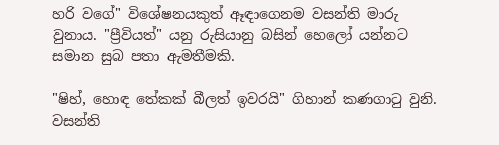හරි වගේ" විශේෂනයකුත් ඈඳාගෙනම වසන්ති මාරු වුනාය. "ප්‍රීවියත්" යනු රුසියානු බසින් හෙලෝ යන්නට සමාන සුබ පතා ඇමතීමකි.

"ෂිහ්, හොඳ තේකක් බීලත් ඉවරයි" ගිහාන් කණගාටු වුනි. වසන්ති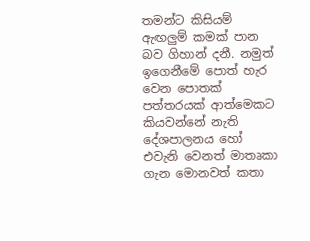තමන්ට කිසියම් ඇඟලුම් කමක් පාන බව ගිහාන් දනී. නමුත් ඉගෙනීමේ පොත් හැර වෙන පොතක් පත්තරයක් ආත්මෙකට කියවන්නේ නැති දේශපාලනය හෝ එවැනි වෙනත් මාතෘකා ගැන මොනවත් කතා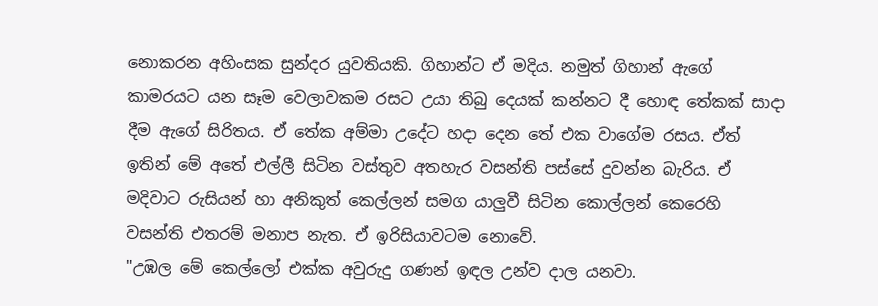නොකරන අහිංසක සුන්දර යුවතියකි. ගිහාන්ට ඒ මදිය. නමුත් ගිහාන් ඇගේ කාමරයට යන සෑම වෙලාවකම රසට උයා තිබු දෙයක් කන්නට දී හොඳ තේකක් සාදා දීම ඇගේ සිරිතය. ඒ තේක අම්මා උදේට හදා දෙන තේ එක වාගේම රසය. ඒත් ඉතින් මේ අතේ එල්ලී සිටින වස්තුව අතහැර වසන්ති පස්සේ දුවන්න බැරිය. ඒ මදිවාට රුසියන් හා අනිකුත් කෙල්ලන් සමග යාලුවී සිටින කොල්ලන් කෙරෙහි වසන්ති එතරම් මනාප නැත. ඒ ඉරිසියාවටම නොවේ.
"උඹල මේ කෙල්ලෝ එක්ක අවුරුදු ගණන් ඉඳල උන්ව දාල යනවා.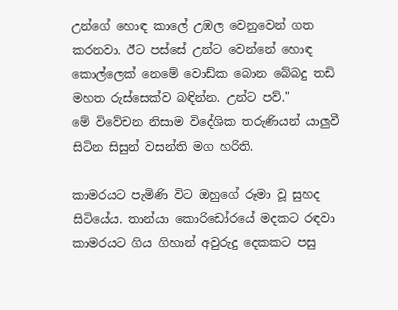උන්ගේ හොඳ කාලේ උඹල වෙනුවෙන් ගත කරනවා. ඊට පස්සේ උන්ට වෙන්නේ හොඳ කොල්ලෙක් නෙමේ වොඩ්ක බොන බේබදු තඩි මහත රුස්සෙක්ව බඳින්න. උන්ට පව්."
මේ විවේචන නිසාම විදේශික තරුණියන් යාලුවී සිටින සිසුන් වසන්ති මග හරිති.

කාමරයට පැමිණි විට ඔහුගේ රූමා වූ සුහද සිටියේය. තාන්යා කොරිඩෝරයේ මදකට රඳවා කාමරයට ගිය ගිහාන් අවුරුදු දෙකකට පසු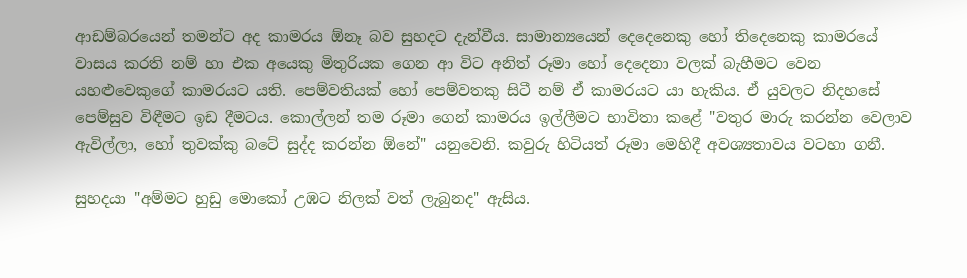ආඩම්බරයෙන් තමන්ට අද කාමරය ඕනෑ බව සුහදට දැන්වීය. සාමාන්‍යයෙන් දෙදෙනෙකු හෝ තිදෙනෙකු කාමරයේ වාසය කරති නම් හා එක අයෙකු මිතුරියක ගෙන ආ විට අනිත් රූමා හෝ දෙදෙනා වලක් බැහීමට වෙන යහළුවෙකුගේ කාමරයට යති. පෙම්වතියක් හෝ පෙම්වතකු සිටී නම් ඒ කාමරයට යා හැකිය. ඒ යුවලට නිදහසේ පෙම්සුව විඳීමට ඉඩ දීමටය. කොල්ලන් තම රූමා ගෙන් කාමරය ඉල්ලීමට භාවිතා කළේ "වතුර මාරු කරන්න වෙලාව ඇවිල්ලා, හෝ තුවක්කු බටේ සුද්ද කරන්න ඕනේ" යනුවෙනි. කවුරු හිටියත් රූමා මෙහිදී අවශ්‍යතාවය වටහා ගනී.

සුහදයා "අම්මට හුඩු මොකෝ උඹට නිලක් වත් ලැබුනද" ඇසිය.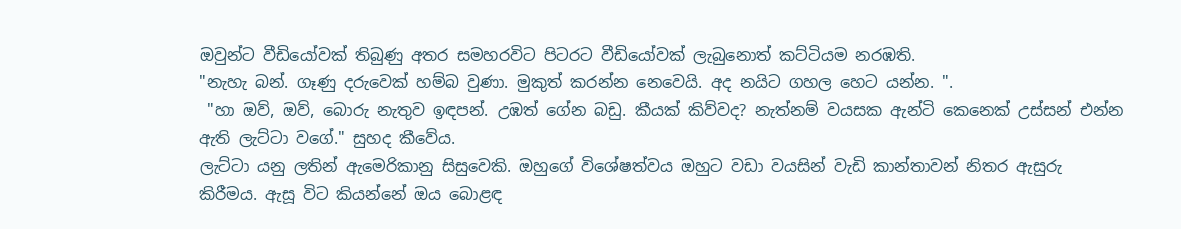ඔවුන්ට වීඩියෝවක් තිබුණු අතර සමහරවිට පිටරට වීඩියෝවක් ලැබුනොත් කට්ටියම නරඹති.
"නැහැ බන්. ගෑණු දරුවෙක් හම්බ වුණා. මුකුත් කරන්න නෙවෙයි. අද නයිට ගහල හෙට යන්න. ".
 "හා ඔව්, ඔව්, බොරු නැතුව ඉඳපන්. උඹත් ගේන බඩු. කීයක් කිව්වද? නැත්නම් වයසක ඇන්ටි කෙනෙක් උස්සන් එන්න ඇති ලැට්ටා වගේ." සුහද කීවේය.
ලැට්ටා යනු ලතින් ඇමෙරිකානු සිසුවෙකි. ඔහුගේ විශේෂත්වය ඔහුට වඩා වයසින් වැඩි කාන්තාවන් නිතර ඇසුරු කිරීමය. ඇසූ විට කියන්නේ ඔය බොළඳ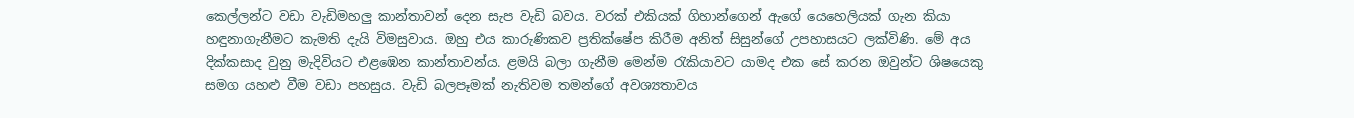කෙල්ලන්ට වඩා වැඩිමහලු කාන්තාවන් දෙන සැප වැඩි බවය. වරක් එකියක් ගිහාන්ගෙන් ඇගේ යෙහෙලියක් ගැන කියා හඳුනාගැනීමට කැමති දැයි විමසුවාය. ඔහු එය කාරුණිකව ප්‍රතික්ෂේප කිරීම අනිත් සිසුන්ගේ උපහාසයට ලක්විණි. මේ අය දික්කසාද වුනු මැදිවියට එළඹෙන කාන්තාවන්ය. ළමයි බලා ගැනීම මෙන්ම රැකියාවට යාමද එක සේ කරන ඔවුන්ට ශිෂයෙකු සමග යහළු වීම වඩා පහසුය. වැඩි බලපෑමක් නැතිවම තමන්ගේ අවශ්‍යතාවය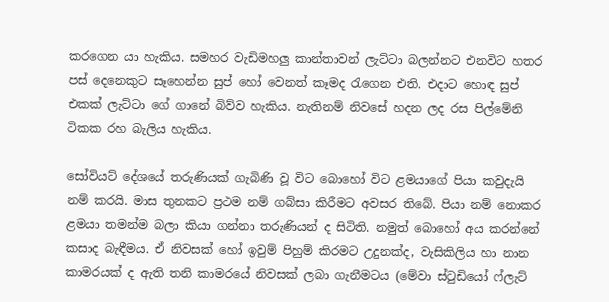කරගෙන යා හැකිය. සමහර වැඩිමහලු කාන්තාවන් ලැට්ටා බලන්නට එනවිට හතර පස් දෙනෙකුට සෑහෙන්න සුප් හෝ වෙනත් කෑමද රැගෙන එති. එදාට හොඳ සුප් එකක් ලැට්ටා ගේ ගානේ බිව්ව හැකිය. නැතිනම් නිවසේ හදන ලද රස පිල්මේනි ටිකක රහ බැලිය හැකිය.

සෝවියට් දේශයේ තරුණියක් ගැබිණි වූ විට බොහෝ විට ළමයාගේ පියා කවුදැයි නම් කරයි. මාස තුනකට ප්‍රථම නම් ගබ්සා කිරීමට අවසර තිබේ. පියා නම් නොකර ළමයා තමන්ම බලා කියා ගන්නා තරුණියන් ද සිටිති. නමුත් බොහෝ අය කරන්නේ කසාද බැඳීමය. ඒ නිවසක් හෝ ඉවුම් පිහුම් කිරමට උදුනක්ද, වැසිකිලිය හා නාන කාමරයක් ද ඇති තනි කාමරයේ නිවසක් ලබා ගැනීමටය (මේවා ස්ටුඩියෝ ෆ්ලැට්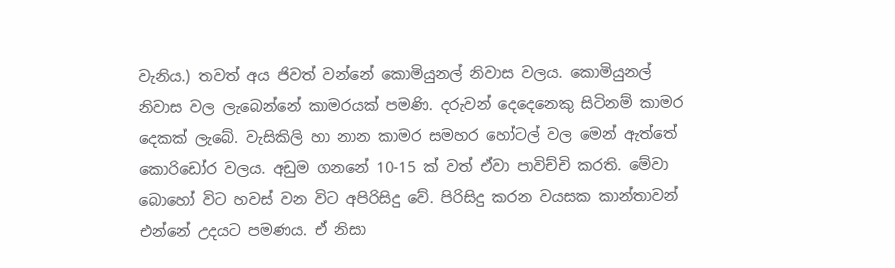වැනිය.) තවත් අය ජිවත් වන්නේ කොමියුනල් නිවාස වලය. කොමියුනල් නිවාස වල ලැබෙන්නේ කාමරයක් පමණි. දරුවන් දෙදෙනෙකු සිටිනම් කාමර දෙකක් ලැබේ. වැසිකිලි හා නාන කාමර සමහර හෝටල් වල මෙන් ඇත්තේ කොරිඩෝර වලය. අඩුම ගනනේ 10-15 ක් වත් ඒවා පාවිච්චි කරති. මේවා බොහෝ විට හවස් වන විට අපිරිසිදු වේ. පිරිසිදු කරන වයසක කාන්තාවන් එන්නේ උදයට පමණය. ඒ නිසා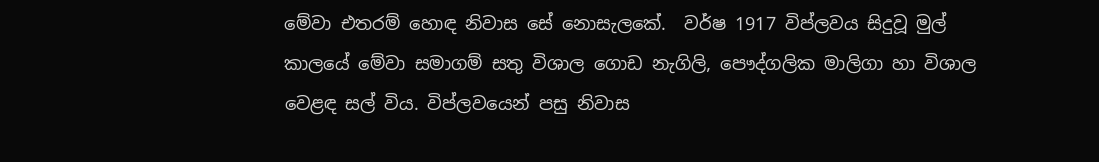මේවා එතරම් හොඳ නිවාස සේ නොසැලකේ.  වර්ෂ 1917 විප්ලවය සිදුවූ මුල් කාලයේ මේවා සමාගම් සතු විශාල ගොඩ නැගිලි, පෞද්ගලික මාලිගා හා විශාල වෙළඳ සල් විය. විප්ලවයෙන් පසු නිවාස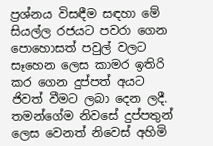ප්‍රශ්නය විසඳීම සඳහා මේ සියල්ල රජයට පවරා ගෙන පොහොසත් පවුල් වලට සෑහෙන ලෙස කාමර ඉතිරි කර ගෙන දුප්පත් අයට ජිවත් වීමට ලබා දෙන ලදී. තමන්ගේම නිවසේ දුප්පතුන් ලෙස වෙනත් නිවෙස් අහිමි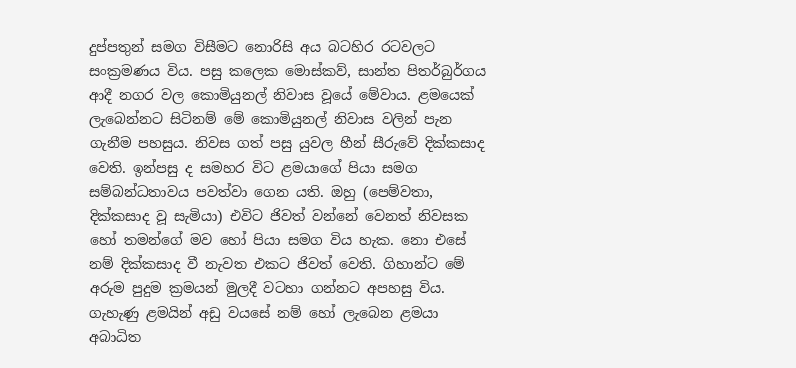දුප්පතුන් සමග විසීමට නොරිසි අය බටහිර රටවලට සංක්‍රමණය විය. පසු කලෙක මොස්කව්, සාන්ත පිතර්බුර්ගය ආදී නගර වල කොමියුනල් නිවාස වූයේ මේවාය. ළමයෙක් ලැබෙන්නට සිටිනම් මේ කොමියුනල් නිවාස වලින් පැන ගැනීම පහසුය. නිවස ගත් පසු යුවල හීන් සීරුවේ දික්කසාද වෙති. ඉන්පසු ද සමහර විට ළමයාගේ පියා සමග සම්බන්ධතාවය පවත්වා ගෙන යති. ඔහු (පෙම්වතා, දික්කසාද වූ සැමියා) එවිට ජිවත් වන්නේ වෙනත් නිවසක හෝ තමන්ගේ මව හෝ පියා සමග විය හැක. නො එසේ නම් දික්කසාද වී නැවත එකට ජිවත් වෙති. ගිහාන්ට මේ අරුම පුදුම ක්‍රමයන් මුලදී වටහා ගන්නට අපහසු විය. ගැහැණු ළමයින් අඩු වයසේ නම් හෝ ලැබෙන ළමයා අබාධිත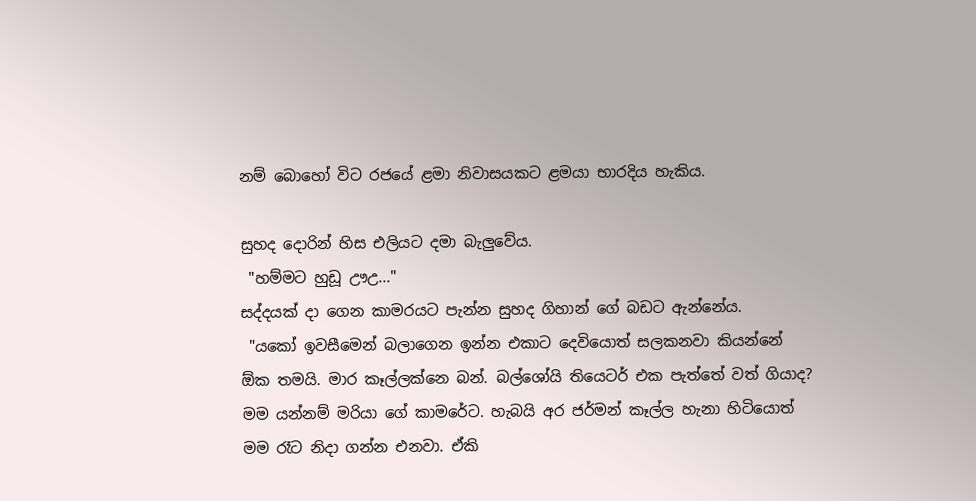නම් බොහෝ විට රජයේ ළමා නිවාසයකට ළමයා භාරදිය හැකිය.

සුහද දොරින් හිස එලියට දමා බැලුවේය.
 "හම්මට හුඩූ ඌඋ..."
සද්දයක් දා ගෙන කාමරයට පැන්න සුහද ගිහාන් ගේ බඩට ඇන්නේය.
 "යකෝ ඉවසීමෙන් බලාගෙන ඉන්න එකාට දෙවියොත් සලකනවා කියන්නේ ඕක තමයි. මාර කෑල්ලක්නෙ බන්. බල්ශෝයි තියෙටර් එක පැත්තේ වත් ගියාද? මම යන්නම් මරියා ගේ කාමරේට. හැබයි අර ජර්මන් කෑල්ල හැනා හිටියොත් මම රෑට නිදා ගන්න එනවා. ඒකි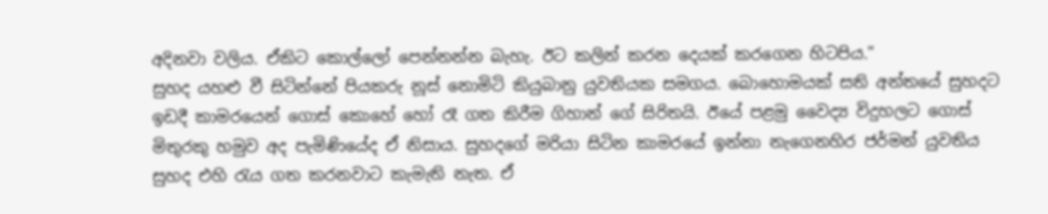අදිනවා වලිය. ඒකිට කොල්ලෝ පෙන්නන්න බැහැ. ඊට කලින් කරන දෙයක් කරගෙන හිටපිය."
සුහද යහළු වී සිටින්නේ පියකරු නූස් නොමිටි කියුබානු යුවතියක සමගය. බොහොමයක් සති අන්තයේ සුහදට ඉඩදී කාමරයෙන් ගොස් කොහේ හෝ රෑ ගත කිරීම ගිහාන් ගේ සිරිතයි. ඊයේ පළමු වෛද්‍ය විදුහලට ගොස් මිතුරකු හමුව අද පැමිණියේද ඒ නිසාය. සුහදගේ මරියා සිටින කාමරයේ ඉන්නා නැගෙනහිර ජර්මන් යුවතිය සුහද එහි රැය ගත කරනවාට කැමැති නැත. ඒ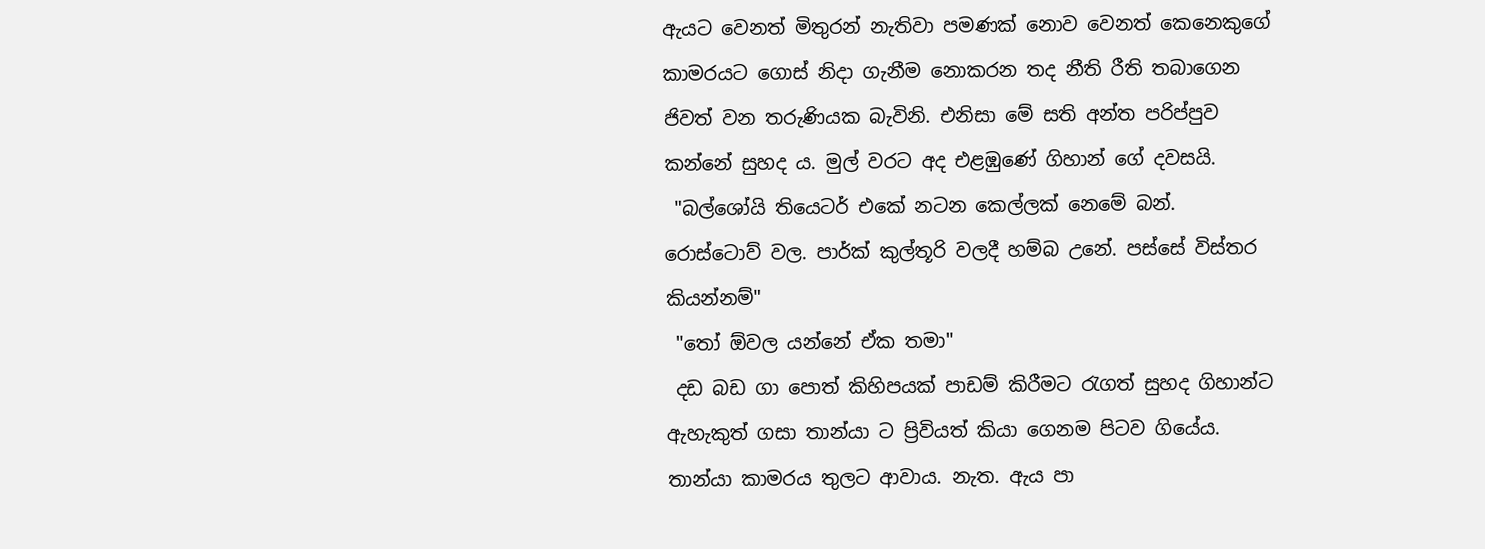ඇයට වෙනත් මිතුරන් නැතිවා පමණක් නොව වෙනත් කෙනෙකුගේ කාමරයට ගොස් නිදා ගැනීම නොකරන තද නීති රීති තබාගෙන ජිවත් වන තරුණියක බැවිනි. එනිසා මේ සති අන්ත පරිප්පුව කන්නේ සුහද ය. මුල් වරට අද එළඹුණේ ගිහාන් ගේ දවසයි.
 "බල්ශෝයි තියෙටර් එකේ නටන කෙල්ලක් නෙමේ බන්. රොස්ටොව් වල. පාර්ක් කුල්තූරි වලදී හම්බ උනේ. පස්සේ විස්තර කියන්නම්"
 "තෝ ඕවල යන්නේ ඒක තමා"
 දඩ බඩ ගා පොත් කිහිපයක් පාඩම් කිරීමට රැගත් සුහද ගිහාන්ට ඇහැකුත් ගසා තාන්යා ට ප්‍රිවියත් කියා ගෙනම පිටව ගියේය. තාන්යා කාමරය තුලට ආවාය. නැත. ඇය පා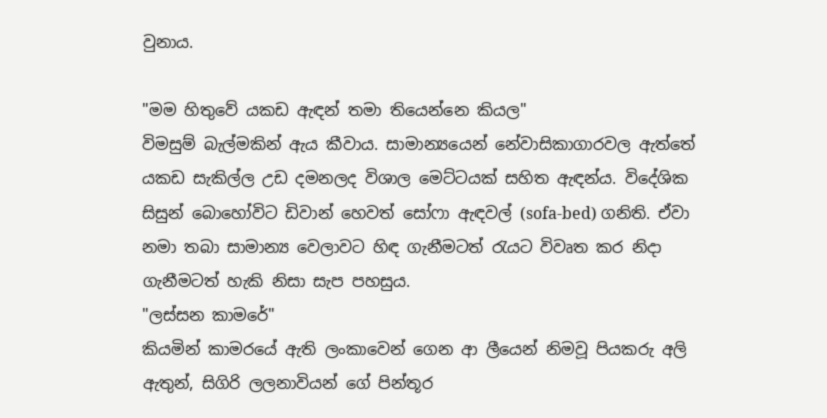වුනාය.

"මම හිතුවේ යකඩ ඇඳන් තමා තියෙන්නෙ කියල"
විමසුම් බැල්මකින් ඇය කීවාය. සාමාන්‍යයෙන් නේවාසිකාගාරවල ඇත්තේ යකඩ සැකිල්ල උඩ දමනලද විශාල මෙට්ටයක් සහිත ඇඳන්ය. විදේශික සිසුන් බොහෝවිට ඩිවාන් හෙවත් සෝෆා ඇඳවල් (sofa-bed) ගනිති. ඒවා නමා තබා සාමාන්‍ය වෙලාවට හිඳ ගැනීමටත් රැයට විවෘත කර නිදා ගැනීමටත් හැකි නිසා සැප පහසුය.
"ලස්සන කාමරේ"
කියමින් කාමරයේ ඇති ලංකාවෙන් ගෙන ආ ලීයෙන් නිමවූ පියකරු අලි ඇතුන්, සිගිරි ලලනාවියන් ගේ පින්තූර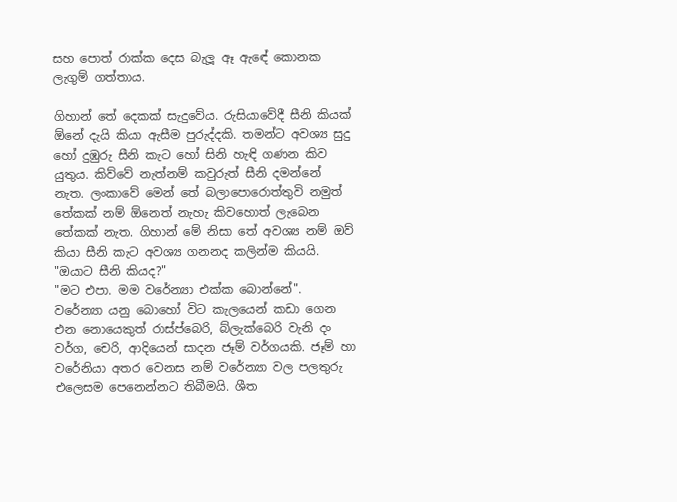සහ පොත් රාක්ක දෙස බැලූ ඈ ඇඳේ කොනක ලැගුම් ගත්තාය.

ගිහාන් තේ දෙකක් සැදුවේය. රුසියාවේදී සීනි කියක් ඕනේ දැයි කියා ඇසීම පුරුද්දකි. තමන්ට අවශ්‍ය සුදු හෝ දුඹුරු සීනි කැට හෝ සිනි හැඳි ගණන කිව යුතුය. කිව්වේ නැත්නම් කවුරුත් සීනි දමන්නේ නැත. ලංකාවේ මෙන් තේ බලාපොරොත්තුවි නමුත් තේකක් නම් ඕනෙත් නැහැ කිවහොත් ලැබෙන තේකක් නැත. ගිහාන් මේ නිසා තේ අවශ්‍ය නම් ඔව් කියා සීනි කැට අවශ්‍ය ගනනද කලින්ම කියයි.
"ඔයාට සීනි කියද?"
"මට එපා. මම වරේන්‍යා එක්ක බොන්නේ".
වරේන්‍යා යනු බොහෝ විට කැලයෙන් කඩා ගෙන එන නොයෙකුත් රාස්ප්බෙරි, බ්ලැක්බෙරි වැනි දං වර්ග, චෙරි, ආදියෙන් සාදන ජෑම් වර්ගයකි. ජෑම් හා වරේනියා අතර වෙනස නම් වරේන්‍යා වල පලතුරු එලෙසම පෙනෙන්නට තිබීමයි. ශීත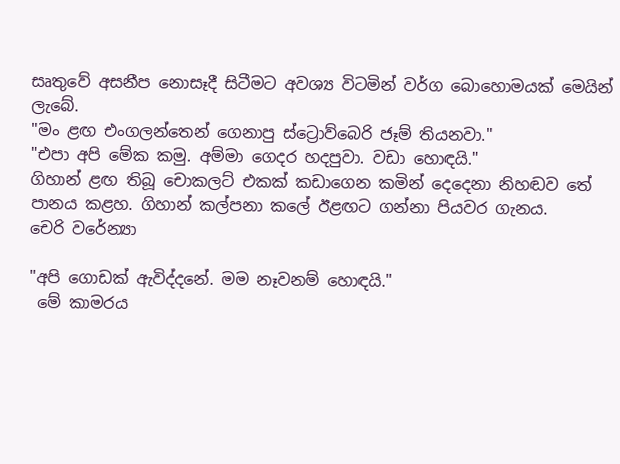සෘතුවේ අසනීප නොසෑදී සිටීමට අවශ්‍ය විටමින් වර්ග බොහොමයක් මෙයින් ලැබේ.
"මං ළඟ එංගලන්තෙන් ගෙනාපු ස්ට්‍රොව්බෙරි ජෑම් තියනවා."
"එපා අපි මේක කමු. අම්මා ගෙදර හදපුවා. වඩා හොඳයි."
ගිහාන් ළඟ තිබූ චොකලට් එකක් කඩාගෙන කමින් දෙදෙනා නිහඬව තේ පානය කළහ. ගිහාන් කල්පනා කලේ ඊළඟට ගන්නා පියවර ගැනය.
චෙරි වරේන්‍යා

"අපි ගොඩක් ඇවිද්දනේ. මම නෑවනම් හොඳයි."
 මේ කාමරය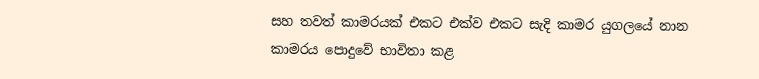සහ තවත් කාමරයක් එකට එක්ව එකට සැදි කාමර යුගලයේ නාන කාමරය පොදුවේ භාවිතා කළ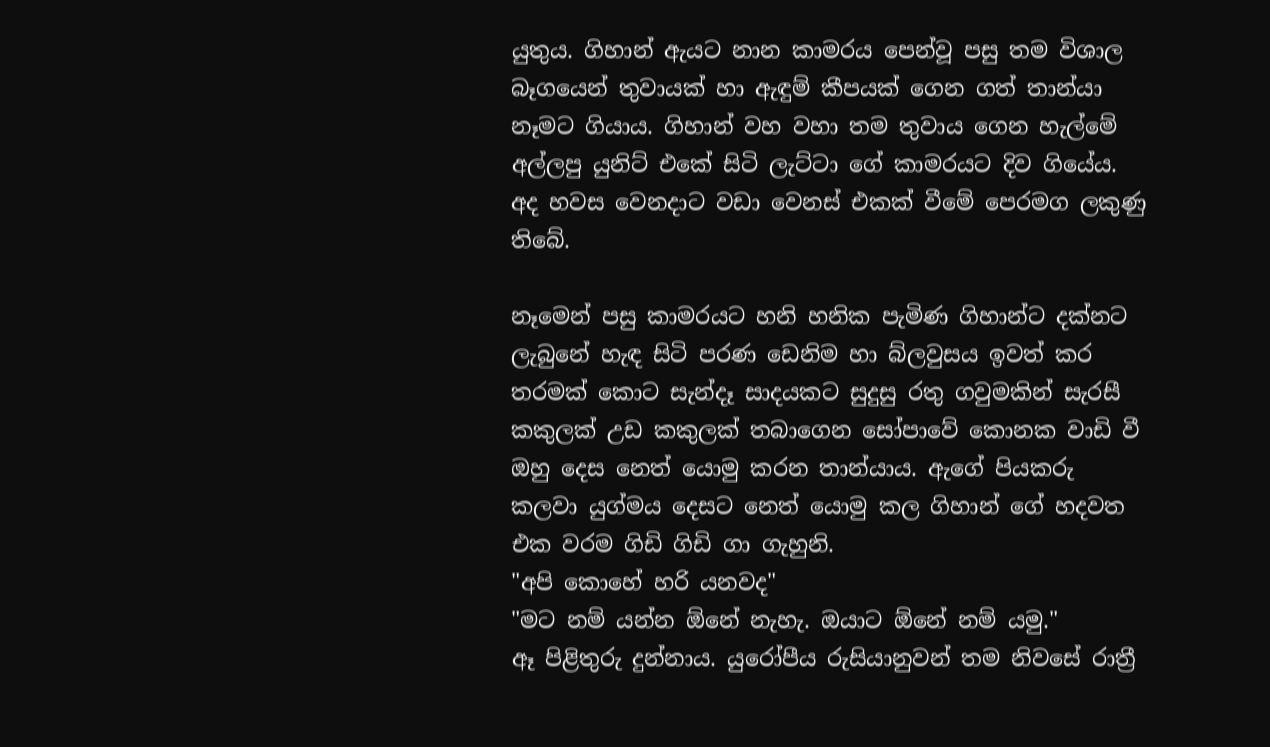යුතුය. ගිහාන් ඇයට නාන කාමරය පෙන්වූ පසු තම විශාල බෑගයෙන් තුවායක් හා ඇඳුම් කීපයක් ගෙන ගත් තාන්යා නෑමට ගියාය. ගිහාන් වහ වහා තම තුවාය ගෙන හැල්මේ අල්ලපු යුනිට් එකේ සිටි ලැට්ටා ගේ කාමරයට දිව ගියේය. අද හවස වෙනදාට වඩා වෙනස් එකක් වීමේ පෙරමග ලකුණු තිබේ.

නෑමෙන් පසු කාමරයට හනි හනික පැමිණ ගිහාන්ට දක්නට ලැබුනේ හැඳ සිටි පරණ ඩෙනිම හා බ්ලවුසය ඉවත් කර තරමක් කොට සැන්දෑ සාදයකට සුදුසු රතු ගවුමකින් සැරසී කකුලක් උඩ කකුලක් තබාගෙන සෝපාවේ කොනක වාඩි වී ඔහු දෙස නෙත් යොමු කරන තාන්යාය. ඇගේ පියකරු කලවා යුග්මය දෙසට නෙත් යොමු කල ගිහාන් ගේ හදවත එක වරම ගිඩි ගිඩි ගා ගැහුනි.
"අපි කොහේ හරි යනවද"
"මට නම් යන්න ඕනේ නැහැ. ඔයාට ඕනේ නම් යමු."
ඈ පිළිතුරු දුන්නාය. යුරෝපීය රුසියානුවන් තම නිවසේ රාත්‍රී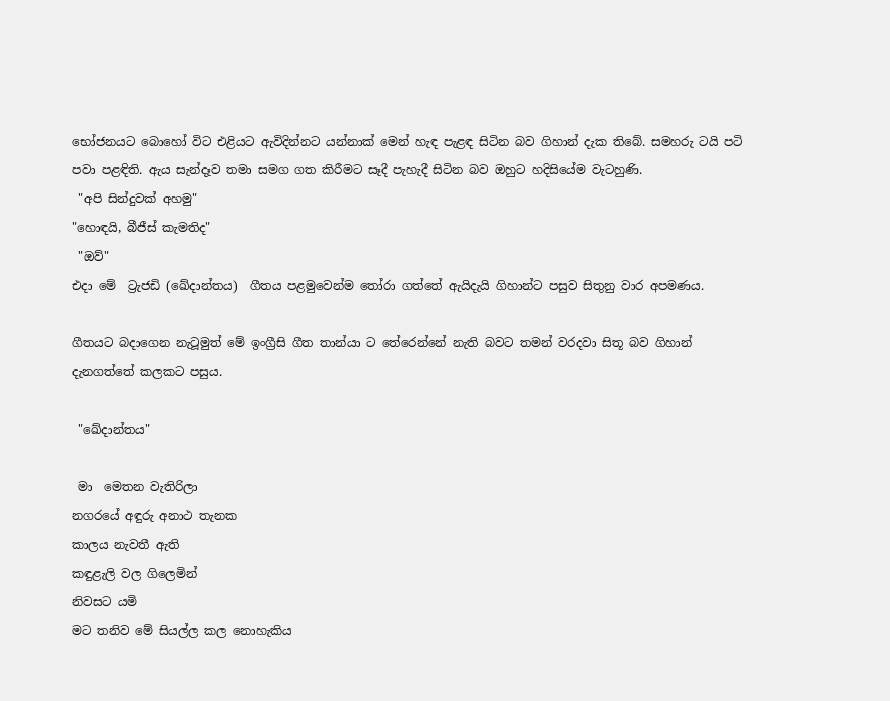භෝජනයට බොහෝ විට එළියට ඇවිදින්නට යන්නාක් මෙන් හැඳ පැළඳ සිටින බව ගිහාන් දැක තිබේ. සමහරු ටයි පටි පවා පළඳිති. ඇය සැන්දෑව තමා සමග ගත කිරීමට සෑදී පැහැදී සිටින බව ඔහුට හදිසියේම වැටහුණි.
 "අපි සින්දුවක් අහමු"
"හොඳයි, බීජීස් කැමතිද"
 "ඔව්"
එදා මේ  ට්‍රැජඩි (ඛේදාන්තය)  ගීතය පළමුවෙන්ම තෝරා ගත්තේ ඇයිදැයි ගිහාන්ට පසුව සිතුනු වාර අපමණය.

ගීතයට බදාගෙන නැටූමුත් මේ ඉංග්‍රීසි ගීත තාන්යා ට තේරෙන්නේ නැති බවට තමන් වරදවා සිතූ බව ගිහාන් දැනගත්තේ කලකට පසුය.

 "ඛේදාන්තය"

 මා  මෙතන වැතිරිලා
නගරයේ අඳුරු අනාථ තැනක
කාලය නැවතී ඇති
කඳුළැලි වල ගිලෙමින්
නිවසට යමි
මට තනිව මේ සියල්ල කල නොහැකිය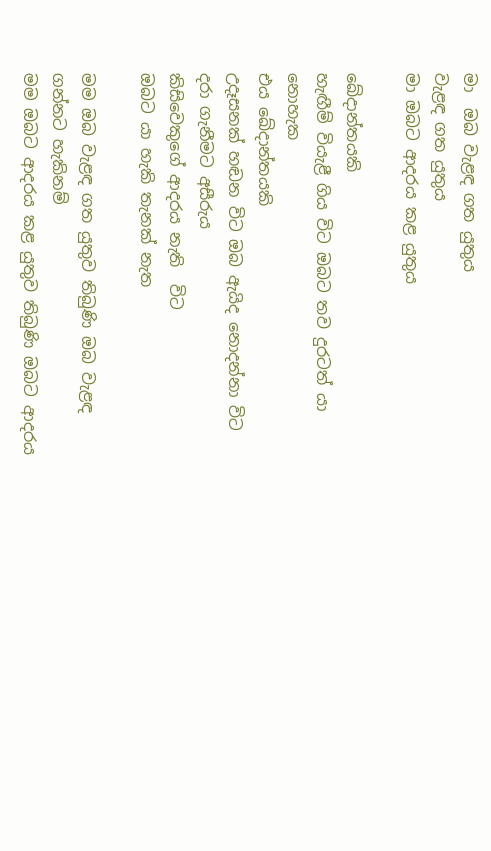මා  ඔබ වැළඳ ගත යුතුය
වැළඳ ගත යුතුය
මා ඔබට ආදරය කළ යුතුය

ඛේදාන්තයකි
හැඟීම් වියැළී ගිය විට ඔබට තව දුරටත් යා නොහැක
එය ඛේදාන්තයකි
උදෑසනක් හඬන විට ඔබ ඇයිද නොදන්නා විට
දරා ගැනීමට අසීරුය
කිසිවෙකුගේ ආදරය නැති  විට
ඔබට යා හැකි තැනක් නැත

මම ඔබ වැළඳ ගත යුතුව තිබුණි ඔබ වැළඳ ගන්නට හැකිනම්
මම ඔබට ආදරය කළ යුතුව තිබුණි ඔබට ආදරය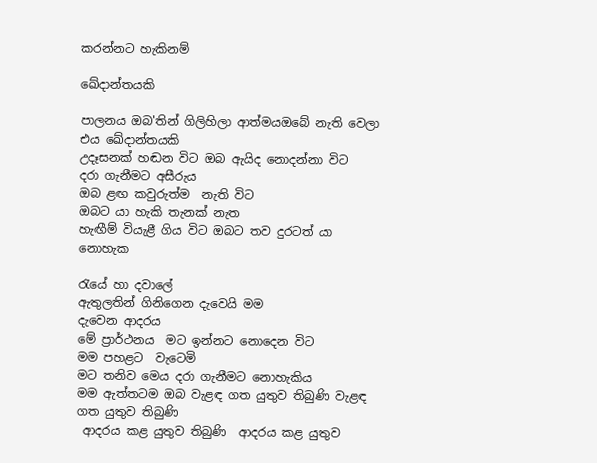කරන්නට හැකිනම්

ඛේදාන්තයකි

පාලනය ඔබ'තින් ගිලිහිලා ආත්මයඔබේ නැති වෙලා
එය ඛේදාන්තයකි
උදෑසනක් හඬන විට ඔබ ඇයිද නොදන්නා විට
දරා ගැනීමට අසීරුය
ඔබ ළඟ කවුරුත්ම  නැති විට
ඔබට යා හැකි තැනක් නැත
හැඟීම් වියැළී ගිය විට ඔබට තව දුරටත් යා නොහැක

රැයේ හා දවාලේ
ඇතුලතින් ගිනිගෙන දැවෙයි මම
දැවෙන ආදරය
මේ ප්‍රාර්ථනය  මට ඉන්නට නොදෙන විට
මම පහළට  වැටෙමි
මට තනිව මෙය දරා ගැනීමට නොහැකිය
මම ඇත්තටම ඔබ වැළඳ ගත යුතුව තිබුණි වැළඳ ගත යුතුව තිබුණි
 ආදරය කළ යුතුව තිබුණි  ආදරය කළ යුතුව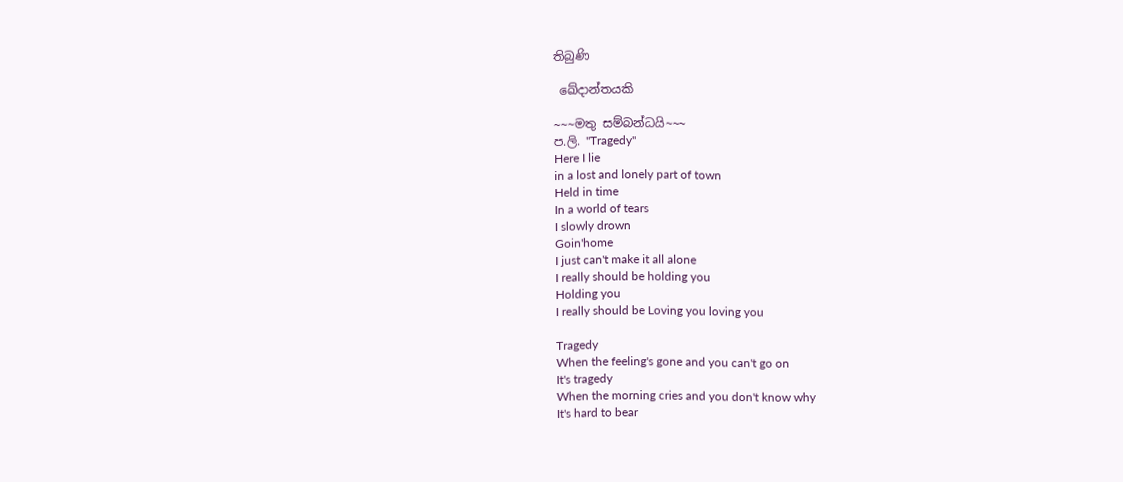තිබුණි

 ඛේදාන්තයකි

~~~මතු සම්බන්ධයි~~~
ප.ලි. "Tragedy"
Here I lie
in a lost and lonely part of town
Held in time
In a world of tears
I slowly drown
Goin'home
I just can't make it all alone
I really should be holding you
Holding you
I really should be Loving you loving you

Tragedy
When the feeling's gone and you can't go on
It's tragedy
When the morning cries and you don't know why
It's hard to bear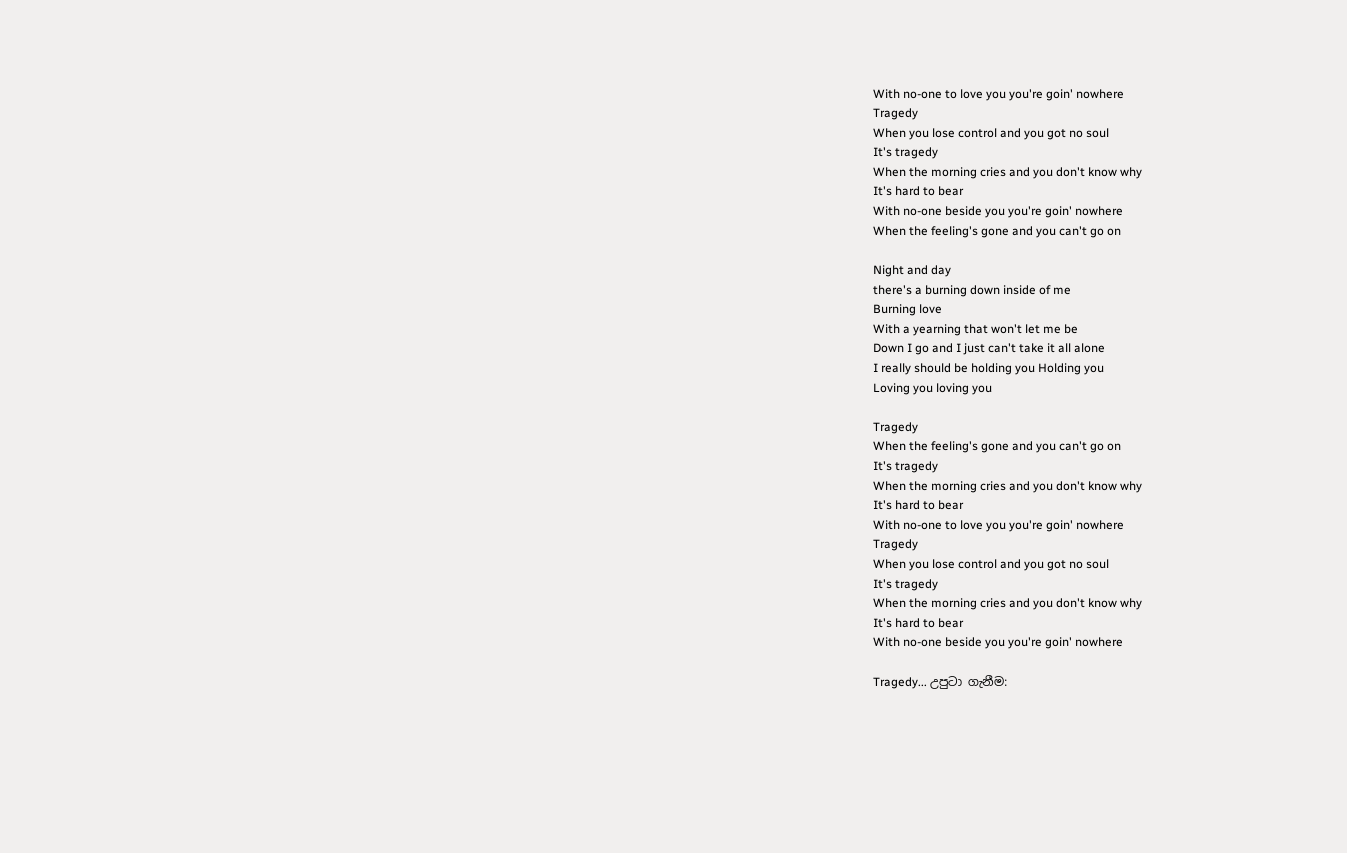With no-one to love you you're goin' nowhere
Tragedy
When you lose control and you got no soul
It's tragedy
When the morning cries and you don't know why
It's hard to bear
With no-one beside you you're goin' nowhere
When the feeling's gone and you can't go on

Night and day
there's a burning down inside of me
Burning love
With a yearning that won't let me be
Down I go and I just can't take it all alone
I really should be holding you Holding you
Loving you loving you

Tragedy
When the feeling's gone and you can't go on
It's tragedy
When the morning cries and you don't know why
It's hard to bear
With no-one to love you you're goin' nowhere
Tragedy
When you lose control and you got no soul
It's tragedy
When the morning cries and you don't know why
It's hard to bear
With no-one beside you you're goin' nowhere

Tragedy... උපුටා ගැනීම: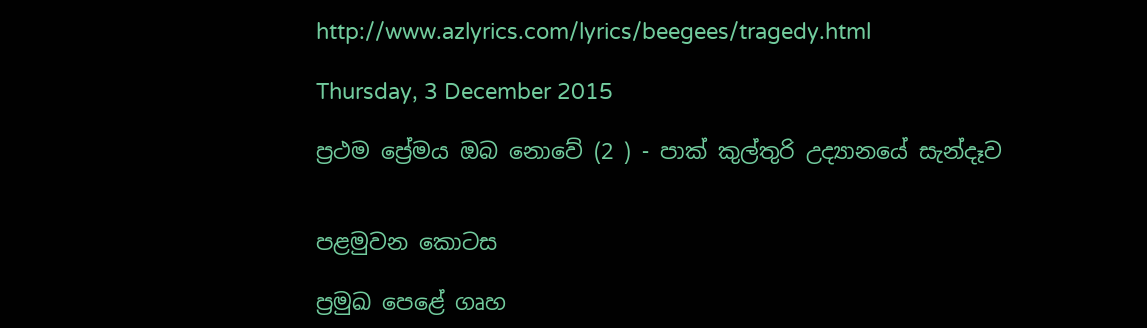http://www.azlyrics.com/lyrics/beegees/tragedy.html

Thursday, 3 December 2015

ප්‍රථම ප්‍රේමය ඔබ නොවේ (2 ) - පාක් කුල්තුරි උද්‍යානයේ සැන්දෑව


පළමුවන කොටස

ප්‍රමුඛ පෙළේ ගෘහ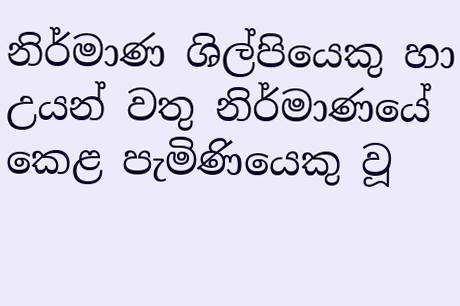නිර්මාණ ශිල්පියෙකු හා උයන් වතු නිර්මාණයේ කෙළ පැමිණියෙකු වූ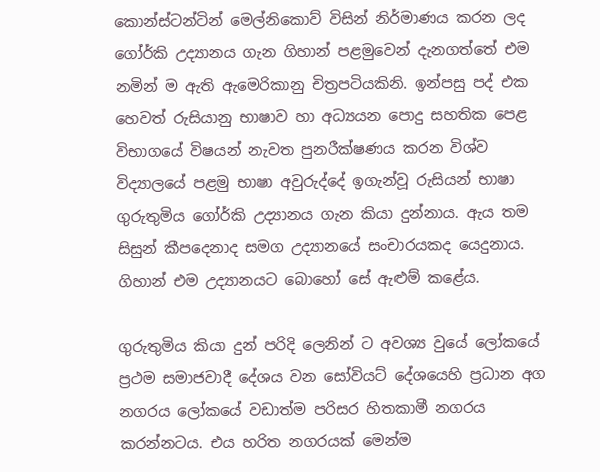කොන්ස්ටන්ටින් මෙල්නිකොව් විසින් නිර්මාණය කරන ලද ගෝර්කි උද්‍යානය ගැන ගිහාන් පළමුවෙන් දැනගත්තේ එම නමින් ම ඇති ඇමෙරිකානු චිත්‍රපටියකිනි. ඉන්පසු පද් එක හෙවත් රුසියානු භාෂාව හා අධ්‍යයන පොදු සහතික පෙළ විභාගයේ විෂයන් නැවත පුනරීක්ෂණය කරන විශ්ව විද්‍යාලයේ පළමු භාෂා අවුරුද්දේ ඉගැන්වූ රුසියන් භාෂා ගුරුතුමිය ගෝර්කි උද්‍යානය ගැන කියා දුන්නාය. ඇය තම සිසුන් කීපදෙනාද සමග උද්‍යානයේ සංචාරයකද යෙදුනාය. ගිහාන් එම උද්‍යානයට බොහෝ සේ ඇළුම් කළේය.

ගුරුතුමිය කියා දුන් පරිදි ලෙනින් ට අවශ්‍ය වුයේ ලෝකයේ ප්‍රථම සමාජවාදී දේශය වන සෝවියට් දේශයෙහි ප්‍රධාන අග නගරය ලෝකයේ වඩාත්ම පරිසර හිතකාමී නගරය කරන්නටය. එය හරිත නගරයක් මෙන්ම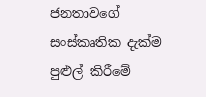ජනතාවගේ සංස්කෘතික දැක්ම පුළුල් කිරීමේ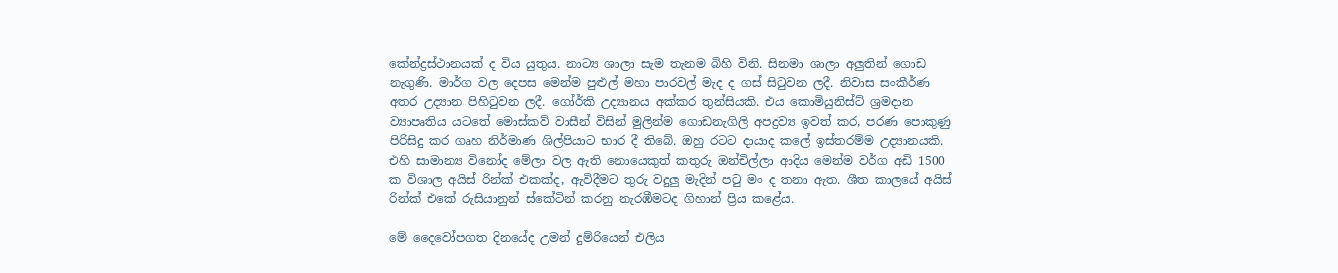කේන්ද්‍රස්ථානයක් ද විය යුතුය. නාට්‍ය ශාලා සැම තැනම බිහි විනි. සිනමා ශාලා අලුතින් ගොඩ නැගුණි. මාර්ග වල දෙපස මෙන්ම පුළුල් මහා පාරවල් මැද ද ගස් සිටුවන ලදී. නිවාස සංකීර්ණ අතර උද්‍යාන පිහිටුවන ලදී. ගෝර්කි උද්‍යානය අක්කර තුන්සියකි. එය කොමියුනිස්ට් ශ්‍රමදාන ව්‍යාපෘතිය යටතේ මොස්කව් වාසීන් විසින් මුලින්ම ගොඩනැගිලි අපද්‍රව්‍ය ඉවත් කර, පරණ පොකුණු පිරිසිදු කර ගෘහ නිර්මාණ ශිල්පියාට භාර දී තිබේ. ඔහු රටට දායාද කලේ ඉස්තරම්ම උද්‍යානයකි. එහි සාමාන්‍ය විනෝද මේලා වල ඇති නොයෙකුත් කතුරු ඔන්චිල්ලා ආදිය මෙන්ම වර්ග අඩි 1500 ක විශාල අයිස් රින්ක් එකක්ද, ඇවිදීමට තුරු වදුලු මැදින් පටු මං ද තනා ඇත. ශීත කාලයේ අයිස් රින්ක් එකේ රුසියානුන් ස්කේටින් කරනු නැරඹීමටද ගිහාන් ප්‍රිය කළේය.

මේ දෛවෝපගත දිනයේද උමන් දුම්රියෙන් එලිය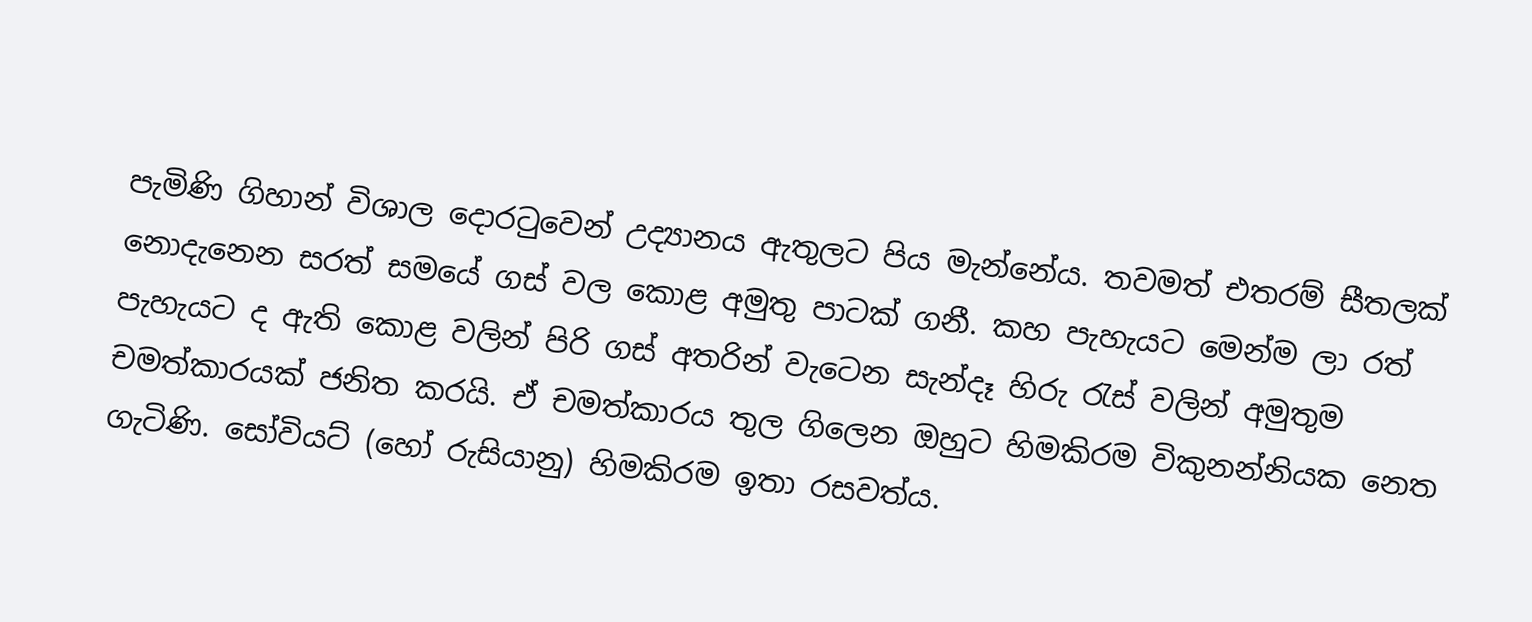පැමිණි ගිහාන් විශාල දොරටුවෙන් උද්‍යානය ඇතුලට පිය මැන්නේය. තවමත් එතරම් සීතලක් නොදැනෙන සරත් සමයේ ගස් වල කොළ අමුතු පාටක් ගනී. කහ පැහැයට මෙන්ම ලා රත් පැහැයට ද ඇති කොළ වලින් පිරි ගස් අතරින් වැටෙන සැන්දෑ හිරු රැස් වලින් අමුතුම චමත්කාරයක් ජනිත කරයි. ඒ චමත්කාරය තුල ගිලෙන ඔහුට හිමකිරම විකුනන්නියක නෙත ගැටිණි. සෝවියට් (හෝ රුසියානු) හිමකිරම ඉතා රසවත්ය.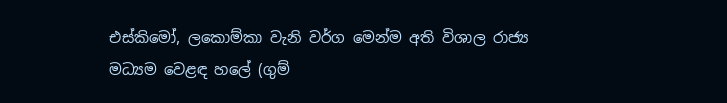එස්කිමෝ, ලකොම්කා වැනි වර්ග මෙන්ම අති විශාල රාජ්‍ය මධ්‍යම වෙළඳ හලේ (ගුම්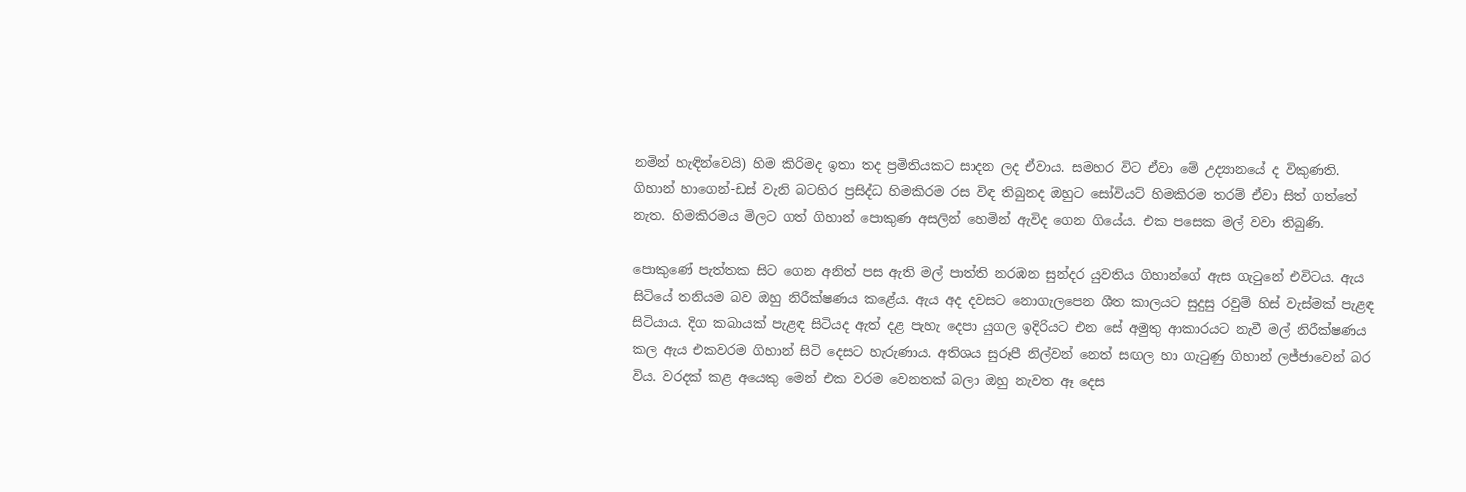නමින් හැඳින්වෙයි) හිම කිරිමද ඉතා තද ප්‍රමිතියකට සාදන ලද ඒවාය. සමහර විට ඒවා මේ උද්‍යානයේ ද විකුණති. ගිහාන් හාගෙන්-ඩස් වැනි බටහිර ප්‍රසිද්ධ හිමකිරම රස විඳ තිබුනද ඔහුට සෝවියට් හිමකිරම තරම් ඒවා සිත් ගත්තේ නැත. හිමකිරමය මිලට ගත් ගිහාන් පොකුණ අසලින් හෙමින් ඇවිද ගෙන ගියේය. එක පසෙක මල් වවා තිබුණි.

පොකුණේ පැත්තක සිට ගෙන අනිත් පස ඇති මල් පාත්ති නරඹන සුන්දර යුවතිය ගිහාන්ගේ ඇස ගැටුනේ එවිටය. ඇය සිටියේ තනියම බව ඔහු නිරීක්ෂණය කළේය. ඇය අද දවසට නොගැලපෙන ශීත කාලයට සුදුසු රවුම් හිස් වැස්මක් පැළඳ සිටියාය. දිග කබායක් පැළඳ සිටියද ඇත් දළ පැහැ දෙපා යුගල ඉදිරියට එන සේ අමුතු ආකාරයට නැවී මල් නිරීක්ෂණය කල ඇය එකවරම ගිහාන් සිටි දෙසට හැරුණාය. අතිශය සුරූපී නිල්වන් නෙත් සඟල හා ගැටුණු ගිහාන් ලජ්ජාවෙන් බර විය. වරදක් කළ අයෙකු මෙන් එක වරම වෙනතක් බලා ඔහු නැවත ඈ දෙස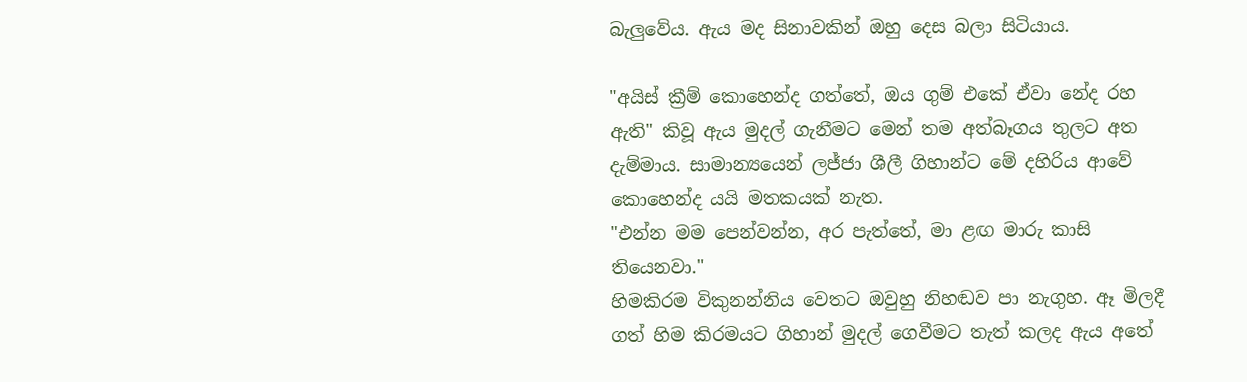බැලුවේය. ඇය මද සිනාවකින් ඔහු දෙස බලා සිටියාය.

"අයිස් ක්‍රීම් කොහෙන්ද ගත්තේ, ඔය ගුම් එකේ ඒවා නේද රහ ඇති" කිවූ ඇය මුදල් ගැනීමට මෙන් තම අත්බෑගය තුලට අත දැම්මාය. සාමාන්‍යයෙන් ලජ්ජා ශීලී ගිහාන්ට මේ දහිරිය ආවේ කොහෙන්ද යයි මතකයක් නැත.
"එන්න මම පෙන්වන්න, අර පැත්තේ, මා ළඟ මාරු කාසි තියෙනවා."
හිමකිරම විකුනන්නිය වෙතට ඔවුහු නිහඬව පා නැගුහ. ඈ මිලදී ගත් හිම කිරමයට ගිහාන් මුදල් ගෙවීමට තැත් කලද ඇය අතේ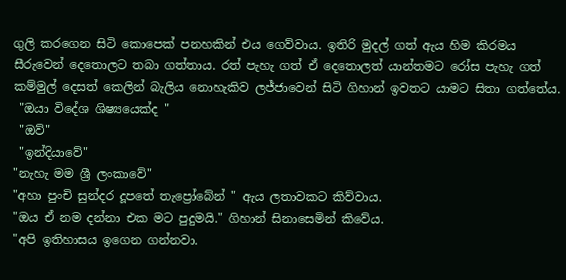ගුලි කරගෙන සිටි කොපෙක් පනහකින් එය ගෙව්වාය. ඉතිරි මුදල් ගත් ඇය හිම කිරමය සීරුවෙන් දෙතොලට තබා ගත්තාය. රත් පැහැ ගත් ඒ දෙතොලත් යාන්තමට රෝස පැහැ ගත් කම්මුල් දෙසත් කෙලින් බැලිය නොහැකිව ලජ්ජාවෙන් සිටි ගිහාන් ඉවතට යාමට සිතා ගත්තේය.
 "ඔයා විදේශ ශිෂ්‍යයෙක්ද "
 "ඔව්"
 "ඉන්දියාවේ"
"නැහැ මම ශ්‍රී ලංකාවේ"
"අහා පුංචි සුන්දර දූපතේ තැප්‍රෝබේන් " ඇය ලතාවකට කිව්වාය.
"ඔය ඒ නම දන්නා එක මට පුදුමයි." ගිහාන් සිනාසෙමින් කිවේය.
"අපි ඉතිහාසය ඉගෙන ගන්නවා.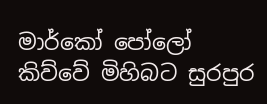මාර්කෝ පෝලෝ කිව්වේ මිහිබට සුරපුර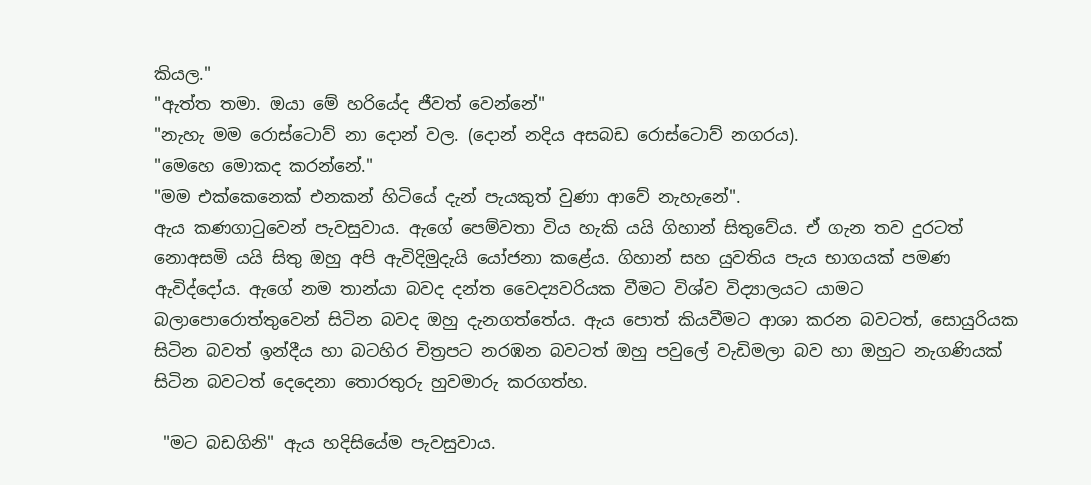කියල."
"ඇත්ත තමා. ඔයා මේ හරියේද ජීවත් වෙන්නේ"
"නැහැ මම රොස්ටොව් නා දොන් වල. (දොන් නදිය අසබඩ රොස්ටොව් නගරය).
"මෙහෙ මොකද කරන්නේ."
"මම එක්කෙනෙක් එනකන් හිටියේ දැන් පැයකුත් වුණා ආවේ නැහැනේ".
ඇය කණගාටුවෙන් පැවසුවාය. ඇගේ පෙම්වතා විය හැකි යයි ගිහාන් සිතුවේය. ඒ ගැන තව දුරටත් නොඅසමි යයි සිතු ඔහු අපි ඇවිදිමුදැයි යෝජනා කළේය. ගිහාන් සහ යුවතිය පැය භාගයක් පමණ ඇවිද්දෝය. ඇගේ නම තාන්යා බවද දන්ත වෛද්‍යවරියක වීමට විශ්ව විද්‍යාලයට යාමට බලාපොරොත්තුවෙන් සිටින බවද ඔහු දැනගත්තේය. ඇය පොත් කියවීමට ආශා කරන බවටත්, සොයුරියක සිටින බවත් ඉන්දීය හා බටහිර චිත්‍රපට නරඹන බවටත් ඔහු පවුලේ වැඩිමලා බව හා ඔහුට නැගණියක් සිටින බවටත් දෙදෙනා තොරතුරු හුවමාරු කරගත්හ.

 "මට බඩගිනි" ඇය හදිසියේම පැවසුවාය.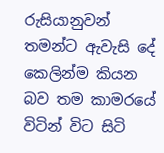රුසියානුවන් තමන්ට ඇවැසි දේ කෙලින්ම කියන බව තම කාමරයේ විටින් විට සිටි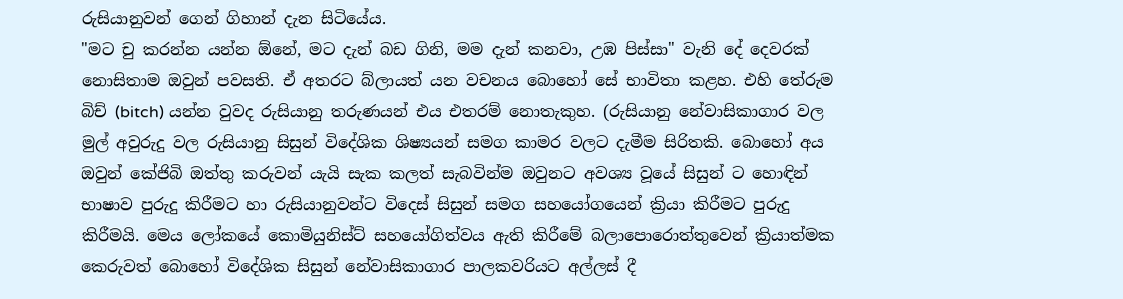රුසියානුවන් ගෙන් ගිහාන් දැන සිටියේය.
"මට චු කරන්න යන්න ඕනේ, මට දැන් බඩ ගිනි, මම දැන් කනවා, උඹ පිස්සා" වැනි දේ දෙවරක් නොසිතාම ඔවුන් පවසති. ඒ අතරට බ්ලායත් යන වචනය බොහෝ සේ භාවිතා කළහ. එහි තේරුම බිච් (bitch) යන්න වුවද රුසියානු තරුණයන් එය එතරම් නොතැකුහ. (රුසියානු නේවාසිකාගාර වල මුල් අවුරුදු වල රුසියානු සිසුන් විදේශික ශිෂ්‍යයන් සමග කාමර වලට දැමීම සිරිතකි. බොහෝ අය ඔවුන් කේජිබි ඔත්තු කරුවන් යැයි සැක කලත් සැබවින්ම ඔවුනට අවශ්‍ය වූයේ සිසුන් ට හොඳින් භාෂාව පුරුදු කිරීමට හා රුසියානුවන්ට විදෙස් සිසුන් සමග සහයෝගයෙන් ක්‍රියා කිරීමට පුරුදු කිරීමයි. මෙය ලෝකයේ කොමියුනිස්ට් සහයෝගිත්වය ඇති කිරීමේ බලාපොරොත්තුවෙන් ක්‍රියාත්මක කෙරුවත් බොහෝ විදේශික සිසුන් නේවාසිකාගාර පාලකවරියට අල්ලස් දී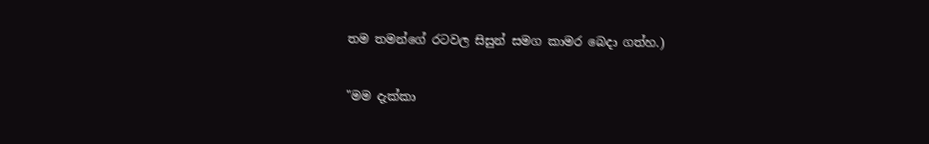තම තමන්ගේ රටවල සිසුන් සමග කාමර බෙදා ගත්හ.)

"මම දැක්කා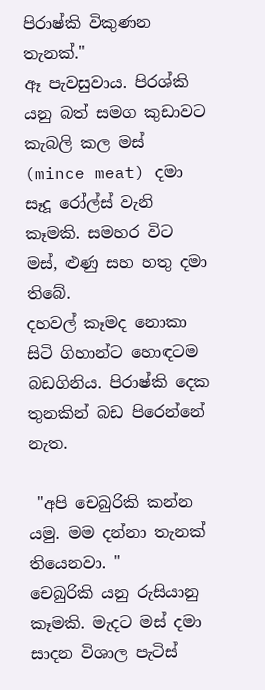පිරාෂ්කි විකුණන තැනක්."
ඈ පැවසුවාය. පිරශ්කි යනු බත් සමග කුඩාවට කැබලි කල මස් (mince meat) දමා
සෑදූ රෝල්ස් වැනි කෑමකි. සමහර විට මස්, ළුණු සහ හතු දමා තිබේ.
දහවල් කෑමද නොකා සිටි ගිහාන්ට හොඳටම බඩගිනිය. පිරාෂ්කි දෙක තුනකින් බඩ පිරෙන්නේ නැත.

 "අපි චෙබුරිකි කන්න යමු. මම දන්නා තැනක් තියෙනවා. "
චෙබුරිකි යනු රුසියානු කෑමකි. මැදට මස් දමා සාදන විශාල පැටිස්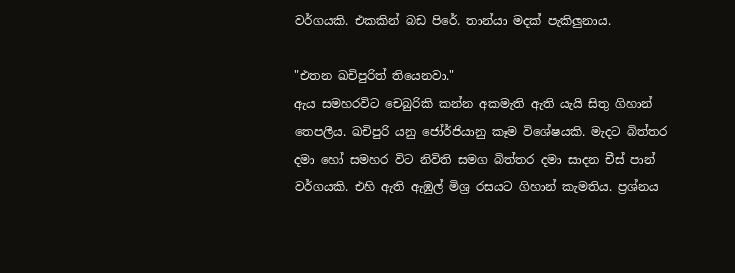වර්ගයකි. එකකින් බඩ පිරේ. තාන්යා මදක් පැකිලුනාය.

"එතන ඛචිපුරිත් තියෙනවා."
ඇය සමහරවිට චෙබුරිකි කන්න අකමැති ඇති යැයි සිතු ගිහාන් තෙපලීය. ඛචිපුරි යනු ජෝර්ජියානු කෑම විශේෂයකි. මැදට බිත්තර දමා හෝ සමහර විට නිවිති සමග බිත්තර දමා සාදන චීස් පාන් වර්ගයකි. එහි ඇති ඇඹුල් මිශ්‍ර රසයට ගිහාන් කැමතිය. ප්‍රශ්නය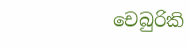චෙබුරිකි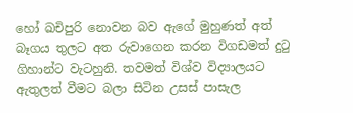හෝ ඛචිපුරි නොවන බව ඇගේ මුහුණත් අත් බෑගය තුලට අත රුවාගෙන කරන විගඩමත් දුටු ගිහාන්ට වැටහුනි. තවමත් විශ්ව විද්‍යාලයට ඇතුලත් වීමට බලා සිටින උසස් පාසැල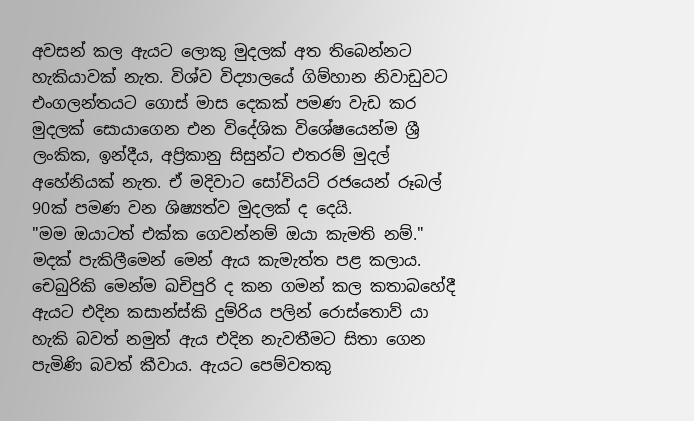අවසන් කල ඇයට ලොකු මුදලක් අත තිබෙන්නට හැකියාවක් නැත. විශ්ව විද්‍යාලයේ ගිම්හාන නිවාඩුවට එංගලන්තයට ගොස් මාස දෙකක් පමණ වැඩ කර මුදලක් සොයාගෙන එන විදේශික විශේෂයෙන්ම ශ්‍රී ලංකික, ඉන්දීය, අප්‍රිකානු සිසුන්ට එතරම් මුදල් අහේනියක් නැත. ඒ මදිවාට සෝවියට් රජයෙන් රූබල් 90ක් පමණ වන ශිෂ්‍යත්ව මුදලක් ද දෙයි.
"මම ඔයාටත් එක්ක ගෙවන්නම් ඔයා කැමති නම්." මදක් පැකිලීමෙන් මෙන් ඇය කැමැත්ත පළ කලාය. චෙබුරිකි මෙන්ම ඛචිපුරි ද කන ගමන් කල කතාබහේදී ඇයට එදින කසාන්ස්කි දුම්රිය පලින් රොස්තොව් යා හැකි බවත් නමුත් ඇය එදින නැවතීමට සිතා ගෙන පැමිණි බවත් කීවාය. ඇයට පෙම්වතකු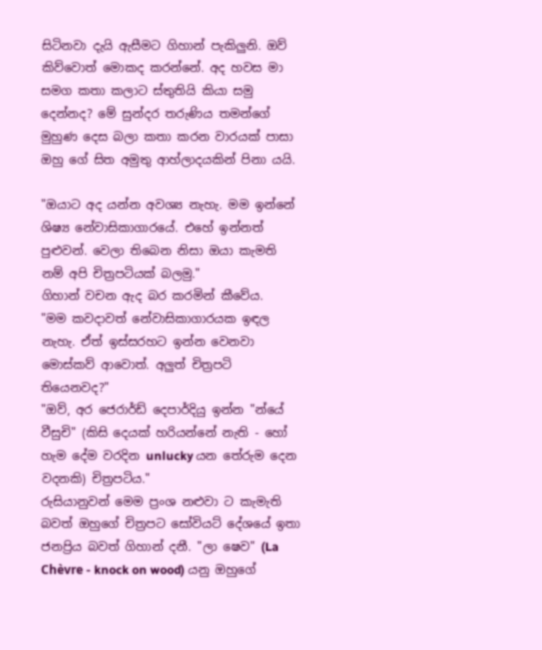සිටිනවා දැයි ඇසීමට ගිහාන් පැකිලුනි. ඔව් කිව්වොත් මොකද කරන්නේ. අද හවස මා සමග කතා කලාට ස්තුතියි කියා සමු දෙන්නද? මේ සුන්දර තරුණිය තමන්ගේ මුහුණ දෙස බලා කතා කරන වාරයක් පාසා ඔහු ගේ සිත අමුතු ආහ්ලාදයකින් පිනා යයි.

"ඔයාට අද යන්න අවශ්‍ය නැහැ. මම ඉන්නේ ශිෂ්‍ය නේවාසිකාගාරයේ. එහේ ඉන්නත් පුළුවන්. වෙලා තිබෙන නිසා ඔයා කැමති නම් අපි චිත්‍රපටියක් බලමු."
ගිහාන් වචන ඇද බර කරමින් කීවේය.
"මම කවදාවත් නේවාසිකාගාරයක ඉඳල නැහැ. ඒත් ඉස්සරහට ඉන්න වෙනවා මොස්කව් ආවොත්. අලුත් චිත්‍රපටි තියෙනවද?"
"ඔව්, අර ජෙරාර්ඩ් දෙපාර්දියු ඉන්න "න්යේ වීසුචි" (කිසි දෙයක් හරියන්නේ නැති - හෝ හැම දේම වරදින unlucky යන තේරුම දෙන වදනකි) චිත්‍රපටිය."
රුසියානුවන් මෙම ප්‍රංශ නළුවා ට කැමැති බවත් ඔහුගේ චිත්‍රපට සෝවියට් දේශයේ ඉතා ජනප්‍රිය බවත් ගිහාන් දනී. "ලා ෂෙව" (La Chèvre - knock on wood) යනු ඔහුගේ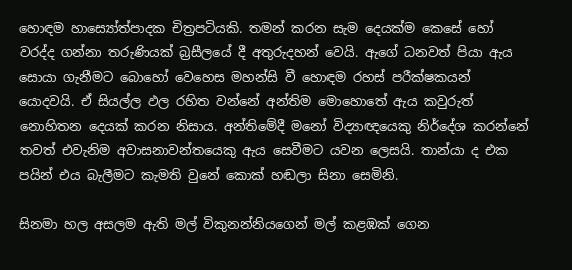හොඳම හාස්‍යෝත්පාදක චිත්‍රපටියකි. තමන් කරන සැම දෙයක්ම කෙසේ හෝ වරද්ද ගන්නා තරුණියක් බ්‍රසීලයේ දී අතුරුදහන් වෙයි. ඇගේ ධනවත් පියා ඇය සොයා ගැනීමට බොහෝ වෙහෙස මහන්සි වී හොඳම රහස් පරීක්ෂකයන් යොදවයි. ඒ සියල්ල ඵල රහිත වන්නේ අන්තිම මොහොතේ ඇය කවුරුත් නොහිතන දෙයක් කරන නිසාය. අන්තිමේදී මනෝ විද්‍යාඥයෙකු නිර්දේශ කරන්නේ තවත් එවැනිම අවාසනාවන්තයෙකු ඇය සෙවීමට යවන ලෙසයි. තාන්යා ද එක පයින් එය බැලීමට කැමති වුනේ කොක් හඬලා සිනා සෙමිනි.

සිනමා හල අසලම ඇති මල් විකුනන්නියගෙන් මල් කළඹක් ගෙන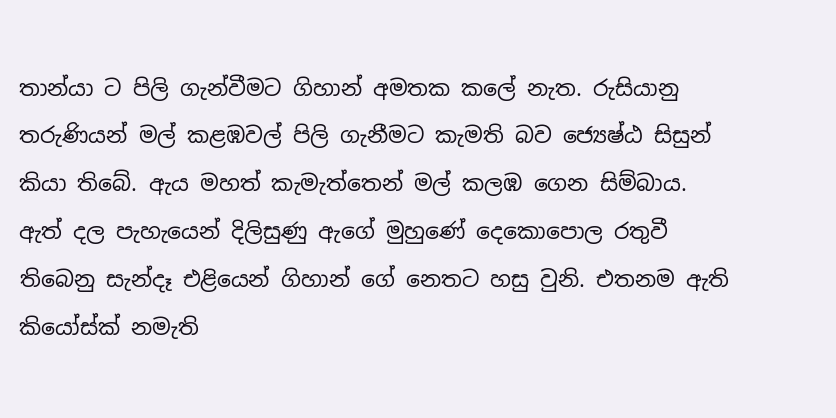තාන්යා ට පිලි ගැන්වීමට ගිහාන් අමතක කලේ නැත. රුසියානු තරුණියන් මල් කළඹවල් පිලි ගැනීමට කැමති බව ජ්‍යෙෂ්ඨ සිසුන් කියා තිබේ. ඇය මහත් කැමැත්තෙන් මල් කලඹ ගෙන සිම්බාය. ඇත් දල පැහැයෙන් දිලිසුණු ඇගේ මුහුණේ දෙකොපොල රතුවී තිබෙනු සැන්දෑ එළියෙන් ගිහාන් ගේ නෙතට හසු වුනි. එතනම ඇති කියෝස්ක් නමැති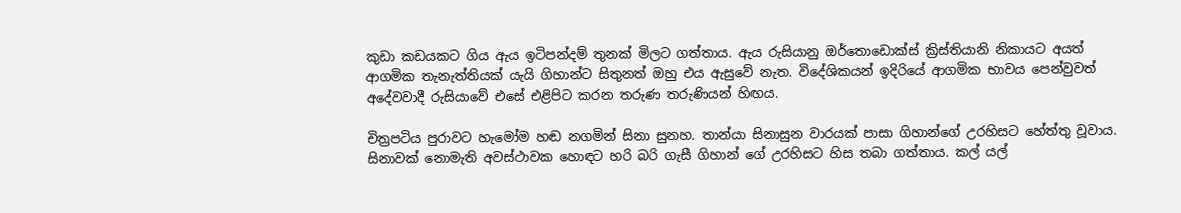කුඩා කඩයකට ගිය ඇය ඉටිපන්දම් තුනක් මිලට ගත්තාය. ඇය රුසියානු ඔර්තොඩොක්ස් ක්‍රිස්තියානි නිකායට අයත් ආගමික තැනැත්තියක් යැයි ගිහාන්ට සිතුනත් ඔහු එය ඇසුවේ නැත. විදේශිකයන් ඉදිරියේ ආගමික භාවය පෙන්වුවත් අදේවවාදී රුසියාවේ එසේ එළිපිට කරන තරුණ තරුණියන් හිඟය.

චිත්‍රපටිය පුරාවට හැමෝම හඬ නගමින් සිනා සුනහ. තාන්යා සිනාසුන වාරයක් පාසා ගිහාන්ගේ උරහිසට හේත්තු වූවාය. සිනාවක් නොමැති අවස්ථාවක හොඳට හරි බරි ගැසී ගිහාන් ගේ උරහිසට හිස තබා ගත්තාය. කල් යල්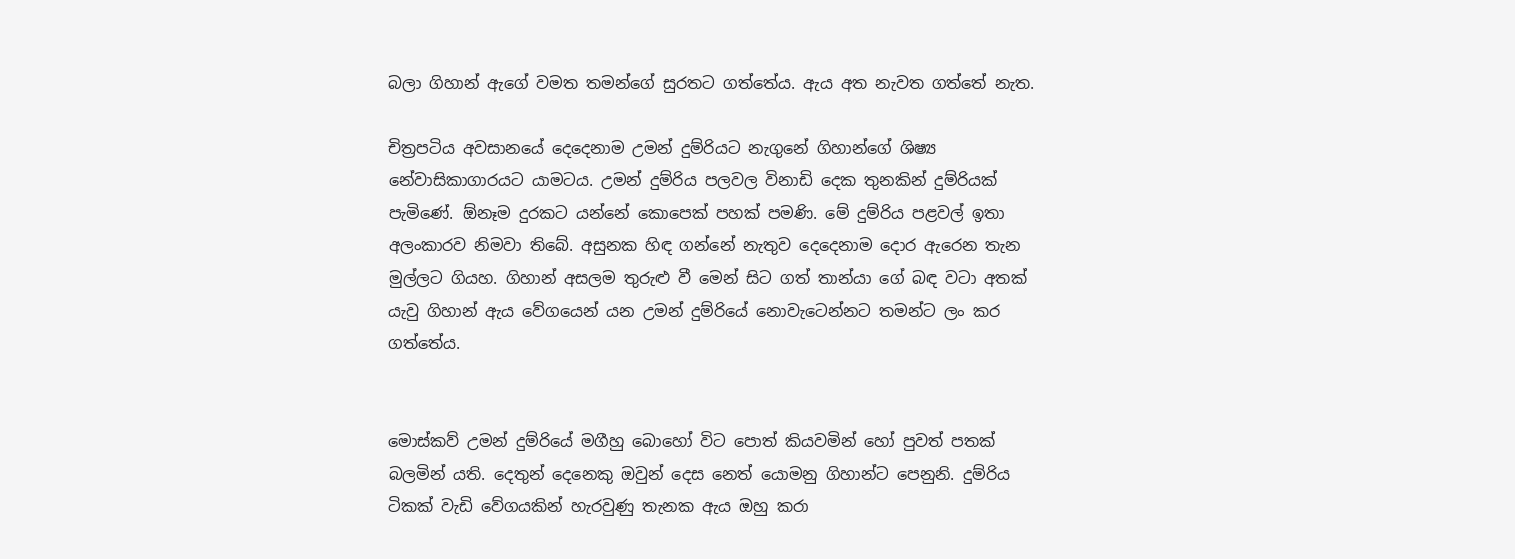බලා ගිහාන් ඇගේ වමත තමන්ගේ සුරතට ගත්තේය. ඇය අත නැවත ගත්තේ නැත.

චිත්‍රපටිය අවසානයේ දෙදෙනාම උමන් දුම්රියට නැගුනේ ගිහාන්ගේ ශිෂ්‍ය නේවාසිකාගාරයට යාමටය. උමන් දුම්රිය පලවල විනාඩි දෙක තුනකින් දුම්රියක් පැමිණේ. ඕනෑම දුරකට යන්නේ කොපෙක් පහක් පමණි. මේ දුම්රිය පළවල් ඉතා අලංකාරව නිමවා තිබේ. අසුනක හිඳ ගන්නේ නැතුව දෙදෙනාම දොර ඇරෙන තැන මුල්ලට ගියහ. ගිහාන් අසලම තුරුළු වී මෙන් සිට ගත් තාන්යා ගේ බඳ වටා අතක් යැවු ගිහාන් ඇය වේගයෙන් යන උමන් දුම්රියේ නොවැටෙන්නට තමන්ට ලං කර ගත්තේය.


මොස්කව් උමන් දුම්රියේ මගීහු බොහෝ විට පොත් කියවමින් හෝ පුවත් පතක් බලමින් යති. දෙතුන් දෙනෙකු ඔවුන් දෙස නෙත් යොමනු ගිහාන්ට පෙනුනි. දුම්රිය ටිකක් වැඩි වේගයකින් හැරවුණු තැනක ඇය ඔහු කරා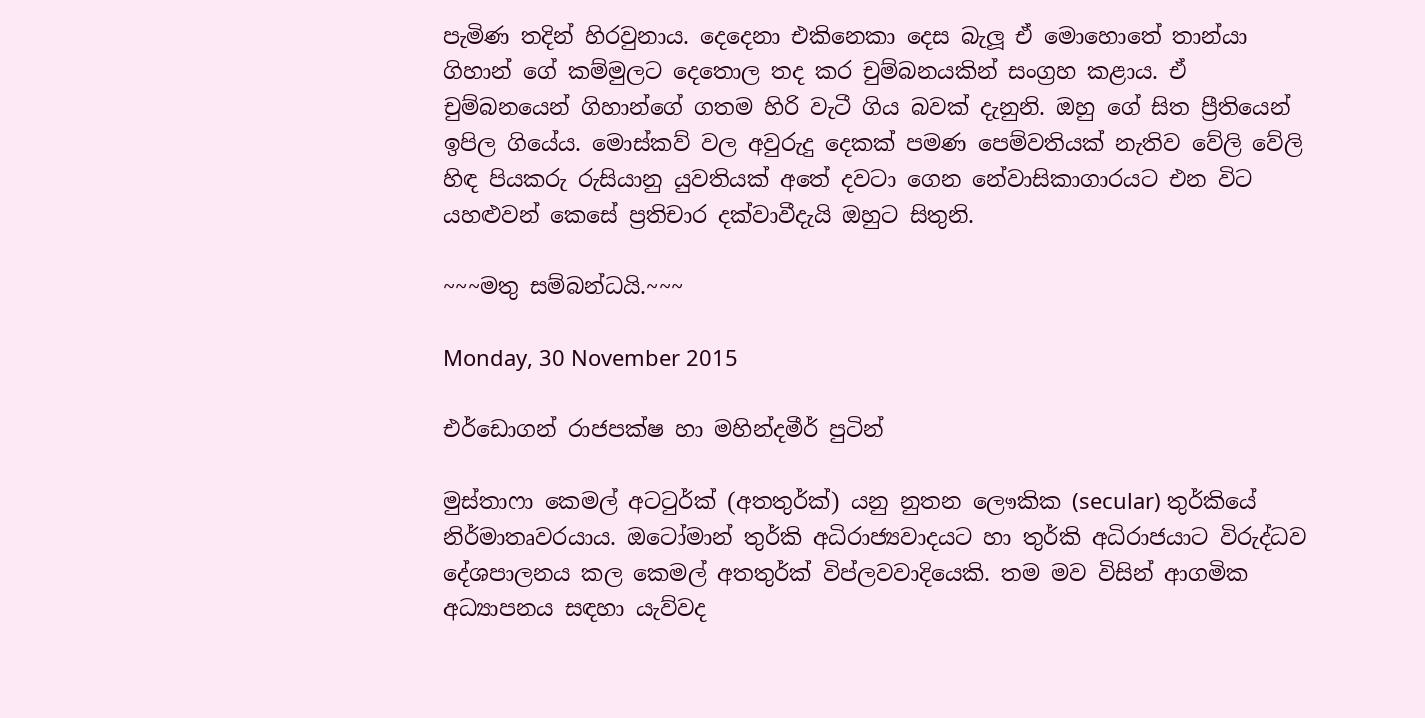පැමිණ තදින් හිරවුනාය. දෙදෙනා එකිනෙකා දෙස බැලූ ඒ මොහොතේ තාන්යා ගිහාන් ගේ කම්මුලට දෙතොල තද කර චුම්බනයකින් සංග්‍රහ කළාය. ඒ චුම්බනයෙන් ගිහාන්ගේ ගතම හිරි වැටී ගිය බවක් දැනුනි. ඔහු ගේ සිත ප්‍රීතියෙන් ඉපිල ගියේය. මොස්කව් වල අවුරුදු දෙකක් පමණ පෙම්වතියක් නැතිව වේලි වේලි හිඳ පියකරු රුසියානු යුවතියක් අතේ දවටා ගෙන නේවාසිකාගාරයට එන විට යහළුවන් කෙසේ ප්‍රතිචාර දක්වාවීදැයි ඔහුට සිතුනි.

~~~මතු සම්බන්ධයි.~~~

Monday, 30 November 2015

එර්ඩොගන් රාජපක්ෂ හා මහින්දමීර් පුටින්

මුස්තාෆා කෙමල් අටටුර්ක් (අතතුර්ක්) යනු නුතන ලෞකික (secular) තුර්කියේ නිර්මාතෘවරයාය. ඔටෝමාන් තුර්කි අධිරාජ්‍යවාදයට හා තුර්කි අධිරාජයාට විරුද්ධව දේශපාලනය කල කෙමල් අතතුර්ක් විප්ලවවාදියෙකි. තම මව විසින් ආගමික අධ්‍යාපනය සඳහා යැව්වද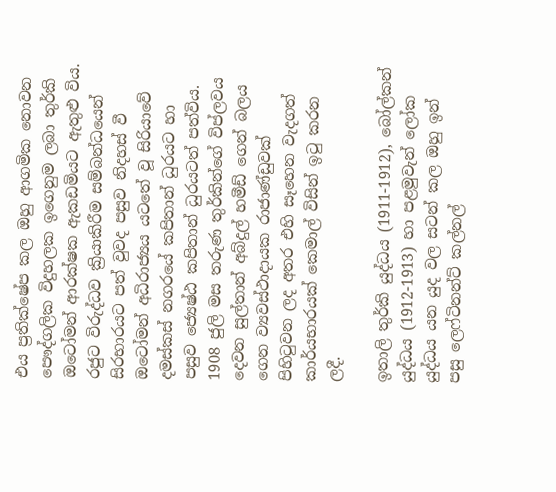එය ප්‍රතික්ෂේප කල ඔහු ආගමික නොවන පෞද්ගලික විදුහලක ඉගෙනුම ලබා තුර්කි ඔටෝමන් ආරක්ෂක ඇකඩමියට ඇතුළු විය. රජුට විරුද්ධව ක්‍රියාකිරීම සම්බන්ධයෙන් සිරභාරයට පත් වුවද පසුව නිදහස් වී ඔටෝමන් අධිරාජ්‍යය යටතේ වූ සිරියාවේ දමස්කස් නගරයේ කපිතාන් ධුරයට හා පසුව ජ්‍යෙෂ්ඨ කපිතාන් ධුරයටත් පත්විය. 1908 ජුලි මස තරුණ තුර්කින්ගේ විප්ලවය දෙවන සුල්තාන් අබ්දුල් හමීඩ් ගෙන් බලය ගෙන ව්‍යවස්ථාදායක රාජාණ්ඩුවක් පිහිටුවන ලද අතර එහි සෑහෙන වැදගත් කාර්යභාරයක් කෙමාල් විසින් ඉටු කරන ලදී.

ඉතාලි තුර්කි යුද්ධය (1911-1912), බෝල්කන් යුද්ධය (1912-1913) හා පළමුවැන් ලෝක යුද්ධය යන යුද වල සටන් කල ඔහු ඉන් පසු ලෙෆ්ටිනන්ට් කල්නල්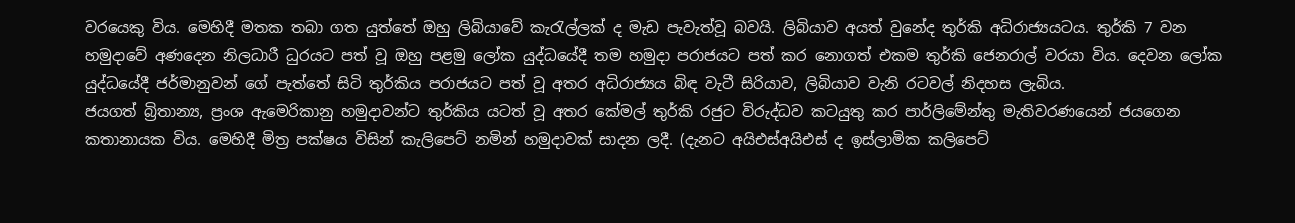වරයෙකු විය. මෙහිදී මතක තබා ගත යුත්තේ ඔහු ලිබියාවේ කැරැල්ලක් ද මැඩ පැවැත්වූ බවයි. ලිබියාව අයත් වුනේද තුර්කි අධිරාජ්‍යයටය. තුර්කි 7 වන හමුදාවේ අණදෙන නිලධාරී ධුරයට පත් වූ ඔහු පළමු ලෝක යුද්ධයේදී තම හමුදා පරාජයට පත් කර නොගත් එකම තුර්කි ජෙනරාල් වරයා විය. දෙවන ලෝක යුද්ධයේදී ජර්මානුවන් ගේ පැත්තේ සිටි තුර්කිය පරාජයට පත් වූ අතර අධිරාජ්‍යය බිඳ වැටී සිරියාව, ලිබියාව වැනි රටවල් නිදහස ලැබිය.
ජයගත් බ්‍රිතාන්‍ය, ප්‍රංශ ඇමෙරිකානු හමුදාවන්ට තුර්කිය යටත් වූ අතර කේමල් තුර්කි රජුට විරුද්ධව කටයුතු කර පාර්ලිමේන්තු මැතිවරණයෙන් ජයගෙන කතානායක විය. මෙහිදී මිත්‍ර පක්ෂය විසින් කැලිපෙට් නමින් හමුදාවක් සාදන ලදී. (දැනට අයිඑස්අයිඑස් ද ඉස්ලාමික කලිපෙට්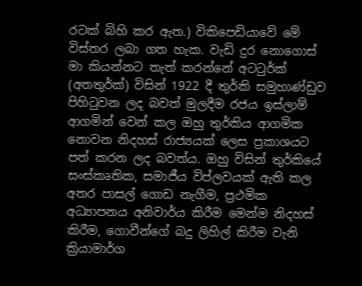රටක් බිහි කර ඇත.) විකිපෙඩියාවේ මේ විස්තර ලබා ගත හැක. වැඩි දුර නොගොස් මා කියන්නට තැත් කරන්නේ අටටුර්ක් (අතතුර්ක්) විසින් 1922 දී තුර්කි සමුහාණ්ඩුව පිහිටුවන ලද බවත් මුලදීම රජය ඉස්ලාම් ආගමින් වෙන් කල ඔහු තුර්කිය ආගමික නොවන නිදහස් රාජ්‍යයක් ලෙස ප්‍රකාශයට පත් කරන ලද බවත්ය. ඔහු විසින් තුර්කියේ සංස්කෘතික, සමාජීය විප්ලවයක් ඇති කල අතර පාසල් ගොඩ නැගීම, ප්‍රථමික අධ්‍යාපනය අනිවාර්ය කිරීම මෙන්ම නිදහස් කිරීම, ගොවීන්ගේ බදු ලිහිල් කිරීම වැනි ක්‍රියාමාර්ග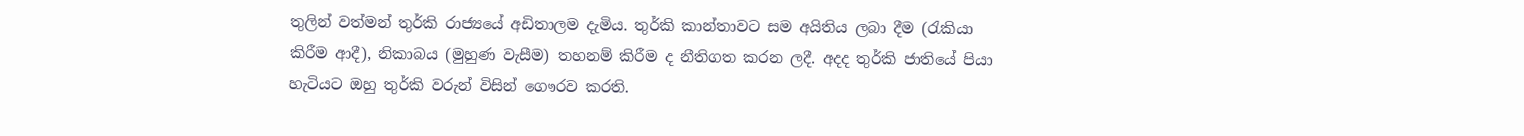තුලින් වත්මන් තුර්කි රාජ්‍යයේ අඩිතාලම දැමිය. තුර්කි කාන්තාවට සම අයිතිය ලබා දීම (රැකියා කිරීම ආදී), නිකාබය (මුහුණ වැසීම) තහනම් කිරීම ද නීතිගත කරන ලදී. අදද තුර්කි ජාතියේ පියා හැටියට ඔහු තුර්කි වරුන් විසින් ගෞරව කරති.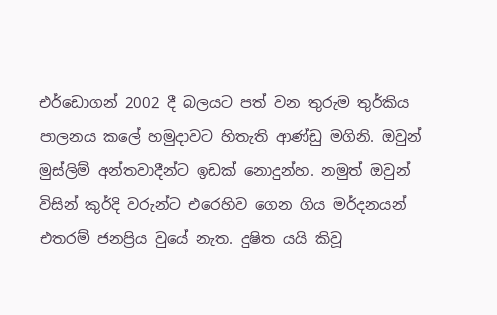එර්ඩොගන් 2002 දී බලයට පත් වන තුරුම තුර්කිය පාලනය කලේ හමුදාවට හිතැති ආණ්ඩු මගිනි. ඔවුන් මුස්ලිම් අන්තවාදීන්ට ඉඩක් නොදුන්හ. නමුත් ඔවුන් විසින් කුර්දි වරුන්ට එරෙහිව ගෙන ගිය මර්දනයන් එතරම් ජනප්‍රිය වුයේ නැත. දුෂිත යයි කිවූ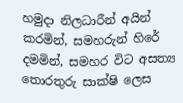හමුදා නිලධාරීන් අයින් කරමින්, සමහරුන් හිරේ දමමින්, සමහර විට අසත්‍ය තොරතුරු සාක්ෂි ලෙස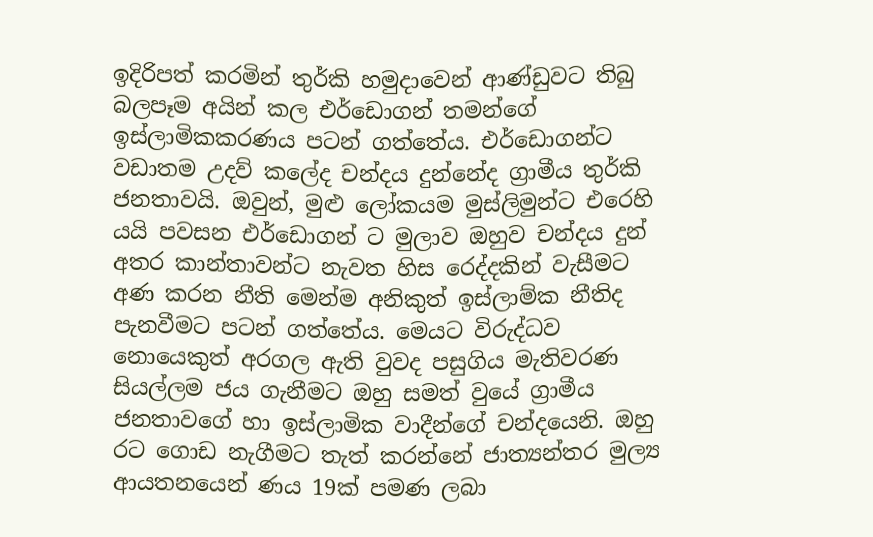ඉදිරිපත් කරමින් තුර්කි හමුදාවෙන් ආණ්ඩුවට තිබු බලපෑම අයින් කල එර්ඩොගන් තමන්ගේ ඉස්ලාමිකකරණය පටන් ගත්තේය. එර්ඩොගන්ට වඩාතම උදව් කලේද චන්දය දුන්නේද ග්‍රාමීය තුර්කි ජනතාවයි. ඔවුන්, මුළු ලෝකයම මුස්ලිමුන්ට එරෙහි යයි පවසන එර්ඩොගන් ට මුලාව ඔහුව චන්දය දුන් අතර කාන්තාවන්ට නැවත හිස රෙද්දකින් වැසීමට අණ කරන නීති මෙන්ම අනිකුත් ඉස්ලාම්ක නීතිද පැනවීමට පටන් ගත්තේය. මෙයට විරුද්ධව නොයෙකුත් අරගල ඇති වුවද පසුගිය මැතිවරණ සියල්ලම ජය ගැනීමට ඔහු සමත් වුයේ ග්‍රාමීය ජනතාවගේ හා ඉස්ලාමික වාදීන්ගේ චන්දයෙනි. ඔහු රට ගොඩ නැගීමට තැත් කරන්නේ ජාත්‍යන්තර මුල්‍ය ආයතනයෙන් ණය 19ක් පමණ ලබා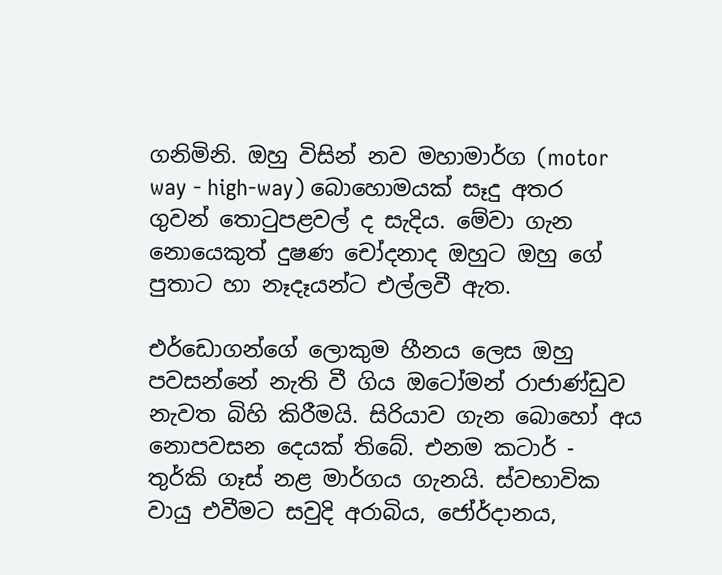ගනිමිනි. ඔහු විසින් නව මහාමාර්ග (motor way - high-way) බොහොමයක් සෑදු අතර ගුවන් තොටුපළවල් ද සැදිය. මේවා ගැන නොයෙකුත් දුෂණ චෝදනාද ඔහුට ඔහු ගේ පුතාට හා නෑදෑයන්ට එල්ලවී ඇත.

එර්ඩොගන්ගේ ලොකුම හීනය ලෙස ඔහු පවසන්නේ නැති වී ගිය ඔටෝමන් රාජාණ්ඩුව නැවත බිහි කිරීමයි. සිරියාව ගැන බොහෝ අය නොපවසන දෙයක් තිබේ. එනම කටාර් - තුර්කි ගෑස් නළ මාර්ගය ගැනයි. ස්වභාවික වායු එවීමට සවුදි අරාබිය, ජෝර්දානය,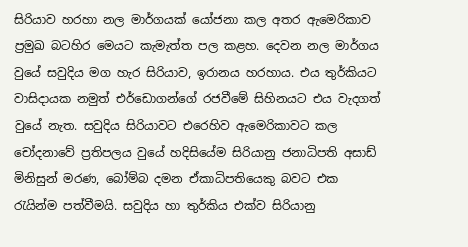සිරියාව හරහා නල මාර්ගයක් යෝජනා කල අතර ඇමෙරිකාව ප්‍රමුඛ බටහිර මෙයට කැමැත්ත පල කළහ. දෙවන නල මාර්ගය වුයේ සවුදිය මග හැර සිරියාව, ඉරානය හරහාය. එය තුර්කියට වාසිදායක නමුත් එර්ඩොගන්ගේ රජවීමේ සිහිනයට එය වැදගත් වුයේ නැත. සවුදිය සිරියාවට එරෙහිව ඇමෙරිකාවට කල චෝදනාවේ ප්‍රතිපලය වුයේ හදිසියේම සිරියානු ජනාධිපති අසාඩ් මිනිසුන් මරණ, බෝම්බ දමන ඒකාධිපතියෙකු බවට එක රැයින්ම පත්වීමයි. සවුදිය හා තුර්කිය එක්ව සිරියානු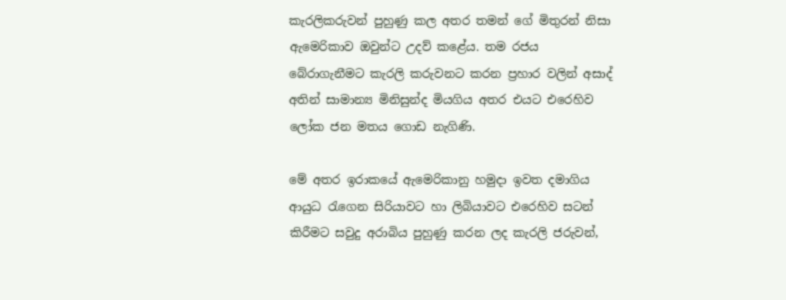කැරලිකරුවන් පුහුණු කල අතර තමන් ගේ මිතුරන් නිසා ඇමෙරිකාව ඔවුන්ට උදව් කළේය. තම රජය බේරාගැනීමට කැරලි කරුවනට කරන ප්‍රහාර වලින් අසාද් අතින් සාමාන්‍ය මිනිසුන්ද මියගිය අතර එයට එරෙහිව ලෝක ජන මතය ගොඩ නැගිණි.

මේ අතර ඉරාකයේ ඇමෙරිකානු හමුදා ඉවත දමාගිය ආයුධ රැගෙන සිරියාවට හා ලිබියාවට එරෙහිව සටන් කිරීමට සවුදු අරාබිය පුහුණු කරන ලද කැරලි ජරුවන්,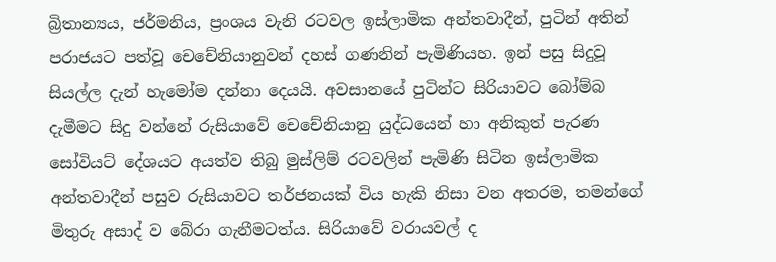බ්‍රිතාන්‍යය, ජර්මනිය, ප්‍රංශය වැනි රටවල ඉස්ලාමික අන්තවාදීන්, පුටින් අතින් පරාජයට පත්වූ චෙචේනියානුවන් දහස් ගණනින් පැමිණියහ. ඉන් පසු සිදුවූ සියල්ල දැන් හැමෝම දන්නා දෙයයි. අවසානයේ පුටින්ට සිරියාවට බෝම්බ දැමීමට සිදු වන්නේ රුසියාවේ චෙචේනියානු යුද්ධයෙන් හා අනිකුත් පැරණ සෝවියට් දේශයට අයත්ව තිබු මුස්ලිම් රටවලින් පැමිණි සිටින ඉස්ලාමික අන්තවාදීන් පසුව රුසියාවට තර්ජනයක් විය හැකි නිසා වන අතරම, තමන්ගේ මිතුරු අසාද් ව බේරා ගැනීමටත්ය. සිරියාවේ වරායවල් ද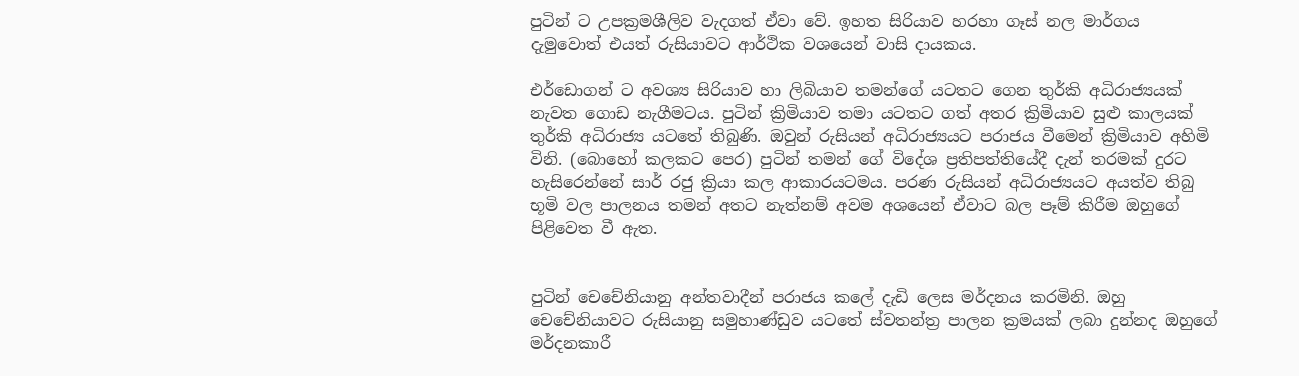පුටින් ට උපක්‍රමශීලිව වැදගත් ඒවා වේ. ඉහත සිරියාව හරහා ගෑස් නල මාර්ගය දැමුවොත් එයත් රුසියාවට ආර්ථික වශයෙන් වාසි දායකය.

එර්ඩොගන් ට අවශ්‍ය සිරියාව හා ලිබියාව තමන්ගේ යටතට ගෙන තුර්කි අධිරාජ්‍යයක් නැවත ගොඩ නැගීමටය. පුටින් ක්‍රිමියාව තමා යටතට ගත් අතර ක්‍රිමියාව සුළු කාලයක් තුර්කි අධිරාජ්‍ය යටතේ තිබුණි. ඔවුන් රුසියන් අධිරාජ්‍යයට පරාජය වීමෙන් ක්‍රිමියාව අහිමි විනි. (බොහෝ කලකට පෙර) පුටින් තමන් ගේ විදේශ ප්‍රතිපත්තියේදී දැන් තරමක් දුරට හැසිරෙන්නේ සාර් රජු ක්‍රියා කල ආකාරයටමය. පරණ රුසියන් අධිරාජ්‍යයට අයත්ව තිබු භූමි වල පාලනය තමන් අතට නැත්නම් අවම අශයෙන් ඒවාට බල පෑම් කිරීම ඔහුගේ පිළිවෙත වී ඇත.


පුටින් චෙචේනියානු අන්තවාදීන් පරාජය කලේ දැඩි ලෙස මර්දනය කරමිනි. ඔහු චෙචේනියාවට රුසියානු සමුහාණ්ඩුව යටතේ ස්වතන්ත්‍ර පාලන ක්‍රමයක් ලබා දුන්නද ඔහුගේ මර්දනකාරී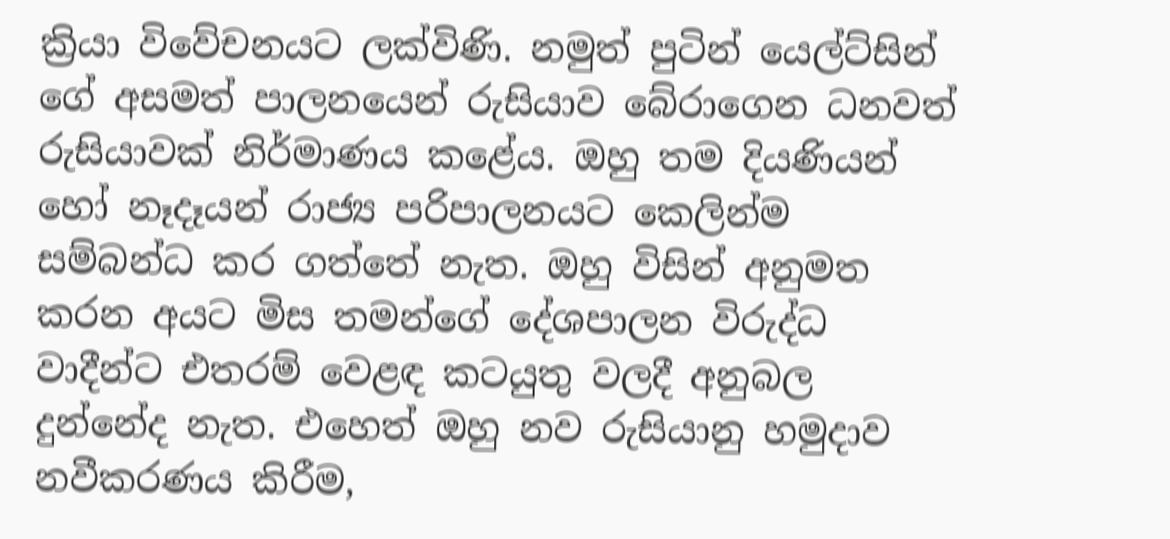ක්‍රියා විවේචනයට ලක්විණි. නමුත් පුටින් යෙල්ට්සින් ගේ අසමත් පාලනයෙන් රුසියාව බේරාගෙන ධනවත් රුසියාවක් නිර්මාණය කළේය. ඔහු තම දියණියන් හෝ නෑදෑයන් රාජ්‍ය පරිපාලනයට කෙලින්ම සම්බන්ධ කර ගත්තේ නැත. ඔහු විසින් අනුමත කරන අයට මිස තමන්ගේ දේශපාලන විරුද්ධ වාදීන්ට එතරම් වෙළඳ කටයුතු වලදී අනුබල දුන්නේද නැත. එහෙත් ඔහු නව රුසියානු හමුදාව නවීකරණය කිරීම,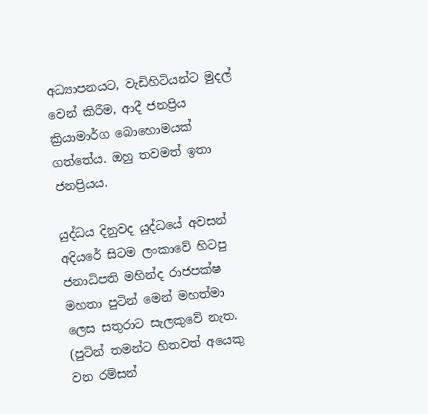අධ්‍යාපනයට, වැඩිහිටියන්ට මුදල් වෙන් කිරීම, ආදී ජනප්‍රිය ක්‍රියාමාර්ග බොහොමයක් ගත්තේය. ඔහු තවමත් ඉතා ජනප්‍රියය.

යුද්ධය දිනුවද යුද්ධයේ අවසන් අදියරේ සිටම ලංකාවේ හිටපු ජනාධිපති මහින්ද රාජපක්ෂ මහතා පුටින් මෙන් මහත්මා ලෙස සතුරාට සැලකුවේ නැත. (පුටින් තමන්ට හිතවත් අයෙකු වන රම්සන්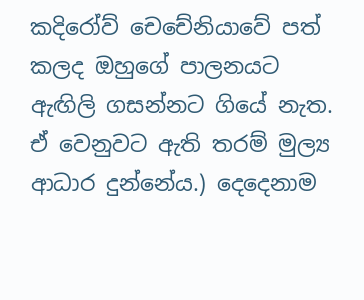කදිරෝව් චෙචේනියාවේ පත් කලද ඔහුගේ පාලනයට ඇඟිලි ගසන්නට ගියේ නැත. ඒ වෙනුවට ඇති තරම් මුල්‍ය ආධාර දුන්නේය.) දෙදෙනාම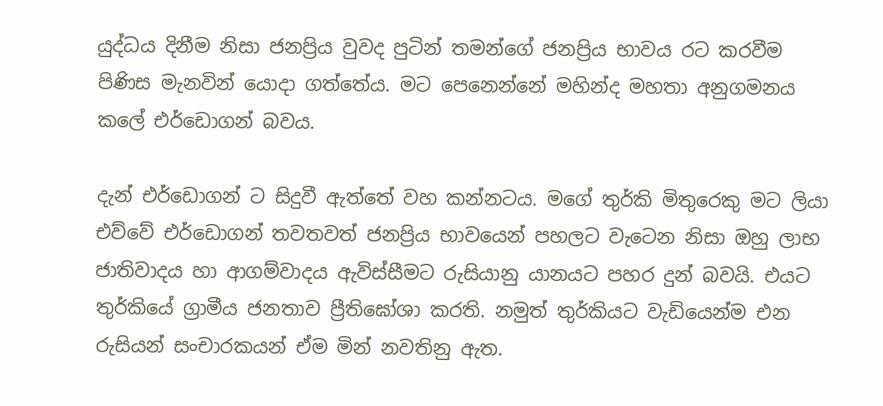යුද්ධය දිනීම නිසා ජනප්‍රිය වුවද පුටින් තමන්ගේ ජනප්‍රිය භාවය රට කරවීම පිණිස මැනවින් යොදා ගත්තේය. මට පෙනෙන්නේ මහින්ද මහතා අනුගමනය කලේ එර්ඩොගන් බවය.

දැන් එර්ඩොගන් ට සිදුවී ඇත්තේ වහ කන්නටය. මගේ තුර්කි මිතුරෙකු මට ලියා එව්වේ එර්ඩොගන් තවතවත් ජනප්‍රිය භාවයෙන් පහලට වැටෙන නිසා ඔහු ලාභ ජාතිවාදය හා ආගම්වාදය ඇවිස්සීමට රුසියානු යානයට පහර දුන් බවයි. එයට තුර්කියේ ග්‍රාමීය ජනතාව ප්‍රීතිඝෝශා කරති. නමුත් තුර්කියට වැඩියෙන්ම එන රුසියන් සංචාරකයන් ඒම මින් නවතිනු ඇත.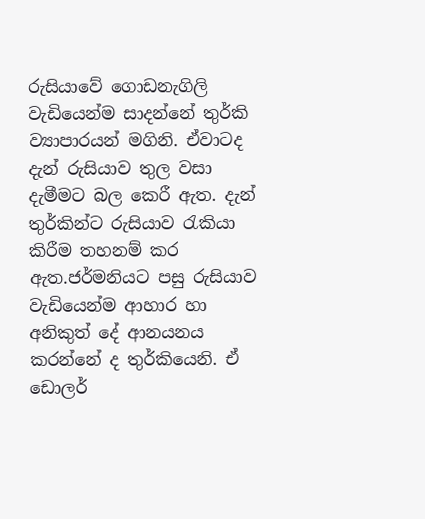රුසියාවේ ගොඩනැගිලි වැඩියෙන්ම සාදන්නේ තුර්කි ව්‍යාපාරයන් මගිනි. ඒවාටද දැන් රුසියාව තුල වසා දැමීමට බල කෙරී ඇත. දැන් තුර්කින්ට රුසියාව රැකියා කිරීම තහනම් කර ඇත.ජර්මනියට පසු රුසියාව වැඩියෙන්ම ආහාර හා අනිකුත් දේ ආනයනය කරන්නේ ද තුර්කියෙනි. ඒ ඩොලර්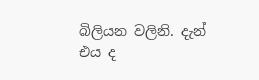බිලියන වලිනි. දැන් එය ද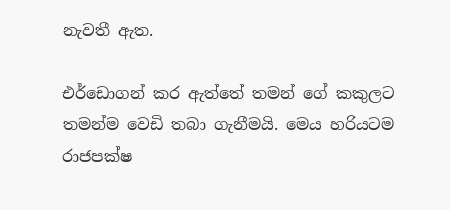නැවතී ඇත.

එර්ඩොගන් කර ඇත්තේ තමන් ගේ කකුලට තමන්ම වෙඩි තබා ගැනීමයි. මෙය හරියටම රාජපක්ෂ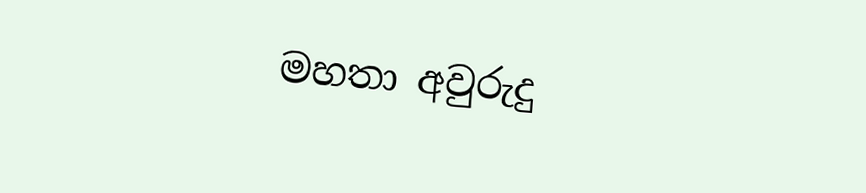මහතා අවුරුදු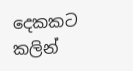දෙකකට කලින්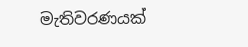මැතිවරණයක්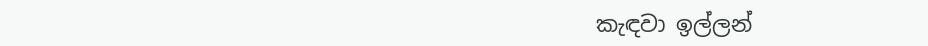කැඳවා ඉල්ලන්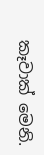කෑවාක් මෙනි.